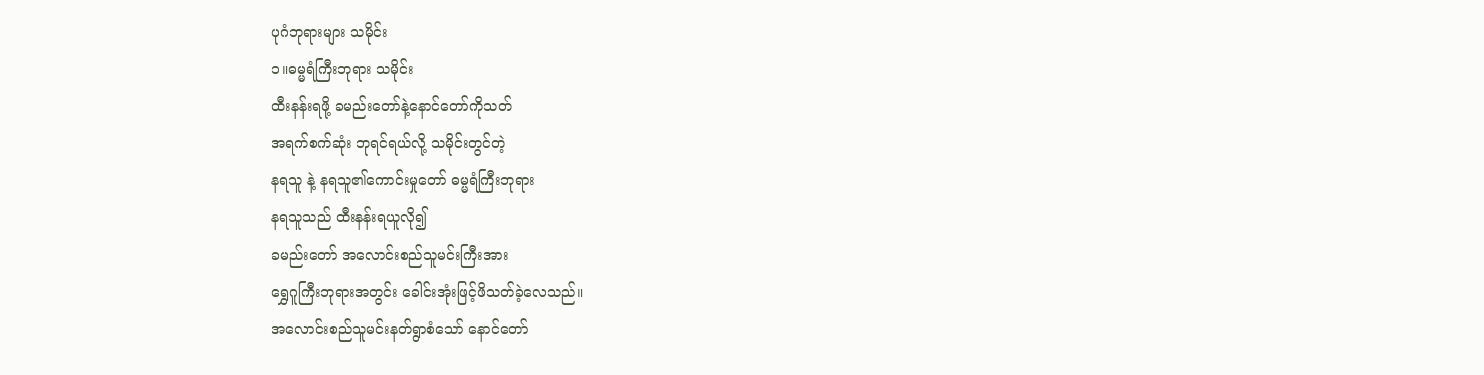ပုဂံဘုရားများ သမိုင်း
၁။ဓမ္မရံကြီးဘုရား သမိုင်း
ထီးနန်းရဖို့ ခမည်းတော်နဲ့နောင်တော်ကိုသတ်
အရက်စက်ဆုံး ဘုရင်ရယ်လို့ သမိုင်းတွင်တဲ့
နရသူ နဲ့ နရသူ၏ကောင်းမှုတော် ဓမ္မရံကြီးဘုရား
နရသူသည် ထီးနန်းရယူလို၍
ခမည်းတော် အလောင်းစည်သူမင်းကြီးအား
ရွှေဂူကြီးဘုရားအတွင်း ခေါင်းအုံးဖြင့်ဖိသတ်ခဲ့လေသည်။
အလောင်းစည်သူမင်းနတ်ရွာစံသော် နောင်တော်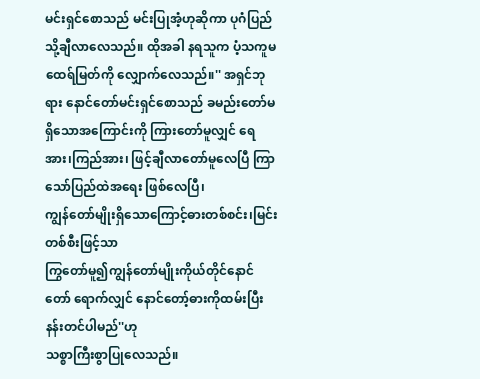မင်းရှင်စောသည် မင်းပြုအံ့ဟုဆိုကာ ပုဂံပြည်သို့ချီလာလေသည်။ ထိုအခါ နရသူက ပံ့သကူမထေရ်မြတ်ကို လျှောက်လေသည်။'' အရှင်ဘုရား နောင်တော်မင်းရှင်စောသည် ခမည်းတော်မရှိသောအကြောင်းကို ကြားတော်မူလျှင် ရေအား၊ကြည်အား၊ ဖြင့်ချီလာတော်မူလေပြီ ကြာသော်ပြည်ထဲအရေး ဖြစ်လေပြီ၊
ကျွန်တော်မျိုးရှိသောကြောင့်ဓားတစ်စင်း၊မြင်းတစ်စီးဖြင့်သာ
ကြွတော်မူ၍ကျွန်တော်မျိုးကိုယ်တိုင်နောင်တော် ရောက်လျှင် နောင်တော့်ဓားကိုထမ်းပြီး နန်းတင်ပါမည်''ဟု
သစ္စာကြီးစွာပြုလေသည်။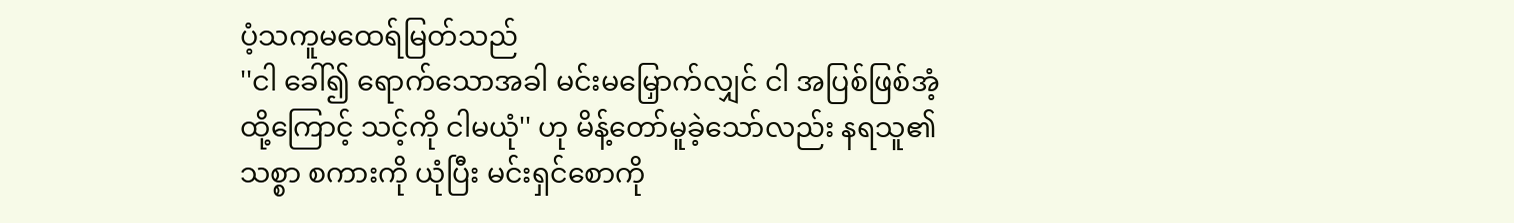ပံ့သကူမထေရ်မြတ်သည်
''ငါ ခေါ်၍ ရောက်သောအခါ မင်းမမြှောက်လျှင် ငါ အပြစ်ဖြစ်အံ့ ထို့ကြောင့် သင့်ကို ငါမယုံ'' ဟု မိန့်တော်မူခဲ့သော်လည်း နရသူ၏ သစ္စာ စကားကို ယုံပြီး မင်းရှင်စောကို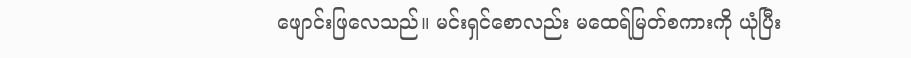ဖျောင်းဖြလေသည်။ မင်းရှင်စောလည်း မထေရ်မြတ်စကားကို ယုံပြီး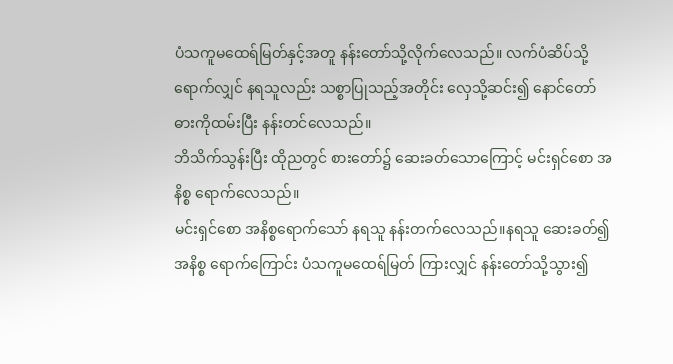ပံသကူမထေရ်မြတ်နှင့်အတူ နန်းတော်သို့လိုက်လေသည်။ လက်ပံဆိပ်သို့ရောက်လျှင် နရသူလည်း သစ္စာပြုသည့်အတိုင်း လှေသို့ဆင်း၍ နောင်တော်ဓားကိုထမ်းပြီး နန်းတင်လေသည်။
ဘိသိက်သွန်းပြီး ထိုညတွင် စားတော်၌ ဆေးခတ်သောကြောင့် မင်းရှင်စော အနိစ္စ ရောက်လေသည်။
မင်းရှင်စော အနိစ္စရောက်သော် နရသူ နန်းတက်လေသည်။နရသူ ဆေးခတ်၍ အနိစ္စ ရောက်ကြောင်း ပံသကူမထေရ်မြတ် ကြားလျှင် နန်းတော်သို့သွား၍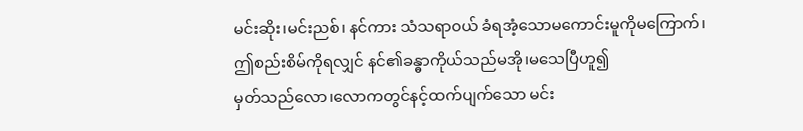မင်းဆိုး၊မင်းညစ်၊ နင်ကား သံသရာ၀ယ် ခံရအံ့သောမကောင်းမူကိုမကြောက်၊
ဤစည်းစိမ်ကိုရလျှင် နင်၏ခန္ဓာကိုယ်သည်မအို၊မသေပြီဟူ၍
မှတ်သည်လော၊လောကတွင်နင့်ထက်ပျက်သော မင်း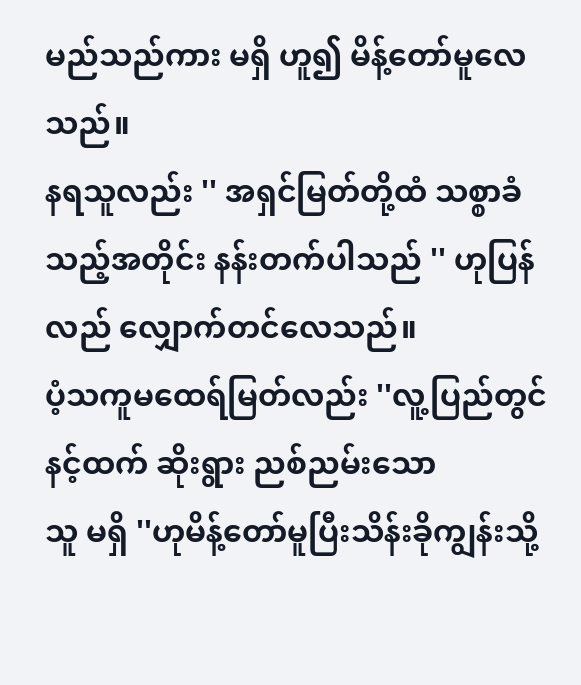မည်သည်ကား မရှိ ဟူ၍ မိန့်တော်မူလေသည်။
နရသူလည်း '' အရှင်မြတ်တို့ထံ သစ္စာခံသည့်အတိုင်း နန်းတက်ပါသည် '' ဟုပြန်လည် လျှောက်တင်လေသည်။
ပံ့သကူမထေရ်မြတ်လည်း ''လူ့ပြည်တွင်
နင့်ထက် ဆိုးရွား ညစ်ညမ်းသော
သူ မရှိ ''ဟုမိန့်တော်မူပြီးသိန်းခိုကျွန်းသို့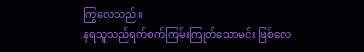ကြွလေသည်။
နရသူသည်ရက်စက်ကြမ်းကြုတ်သောမင်း ဖြစ်လေ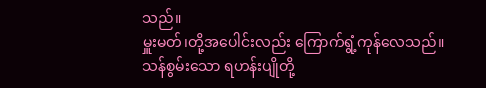သည်။
မှူးမတ်၊တို့အပေါင်းလည်း ကြောက်ရွံ့ကုန်လေသည်။
သန်စွမ်းသော ရဟန်းပျိုတို့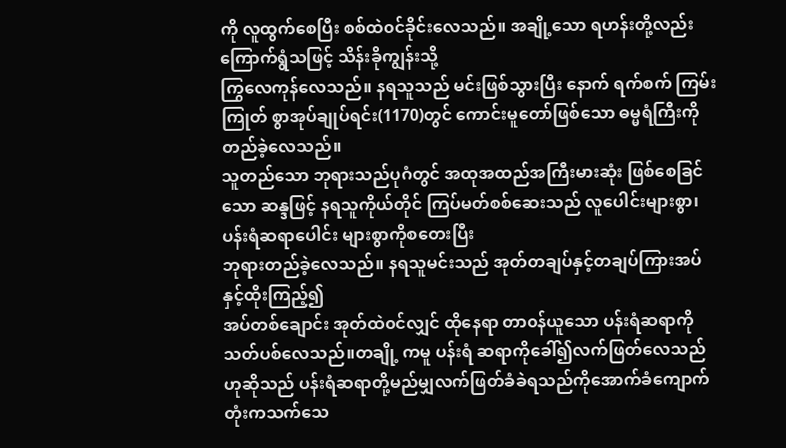ကို လူထွက်စေပြီး စစ်ထဲ၀င်ခိုင်းလေသည်။ အချို့သော ရဟန်းတို့လည်း ကြောက်ရွံသဖြင့် သိန်းခိုကျွန်းသို့
ကြွလေကုန်လေသည်။ နရသူသည် မင်းဖြစ်သွားပြီး နောက် ရက်စက် ကြမ်းကြုတ် စွာအုပ်ချုပ်ရင်း(1170)တွင် ကောင်းမူတော်ဖြစ်သော ဓမ္မရံကြီးကို တည်ခဲ့လေသည်။
သူတည်သော ဘုရားသည်ပုဂံတွင် အထုအထည်အကြီးမားဆုံး ဖြစ်စေခြင်သော ဆန္ဒဖြင့် နရသူကိုယ်တိုင် ကြပ်မတ်စစ်ဆေးသည် လူပေါင်းများစွာ၊ပန်းရံဆရာပေါင်း များစွာကိုစတေးပြီး
ဘုရားတည်ခဲ့လေသည်။ နရသူမင်းသည် အုတ်တချပ်နှင့်တချပ်ကြားအပ်နှင့်ထိုးကြည့်၍
အပ်တစ်ချောင်း အုတ်ထဲ၀င်လျှင် ထိုနေရာ တာ၀န်ယူသော ပန်းရံဆရာကို သတ်ပစ်လေသည်။တချို့ ကမူ ပန်းရံ ဆရာကိုခေါ်၍လက်ဖြတ်လေသည်ဟုဆိုသည် ပန်းရံဆရာတို့မည်မျှလက်ဖြတ်ခံခဲရသည်ကိုအောက်ခံကျောက်တုံးကသက်သေ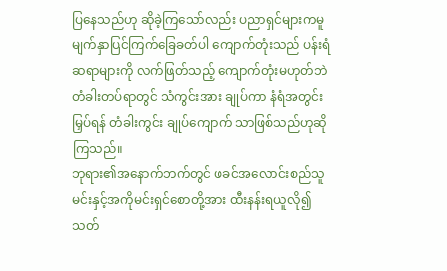ပြနေသည်ဟု ဆိုခဲ့ကြသော်လည်း ပညာရှင်များကမူ မျက်နှာပြင်ကြက်ခြေခတ်ပါ ကျောက်တုံးသည် ပန်းရံဆရာများကို လက်ဖြတ်သည့် ကျောက်တုံးမဟုတ်ဘဲ တံခါးတပ်ရာတွင် သံကွင်းအား ချုပ်ကာ နံရံအတွင်း မြှပ်ရန် တံခါးကွင်း ချုပ်ကျောက် သာဖြစ်သည်ဟုဆိုကြသည်။
ဘုရား၏အနောက်ဘက်တွင် ဖခင်အလောင်းစည်သူမင်းနှင့်အကိုမင်းရှင်စောတို့အား ထီးနန်းရယူလို၍သတ်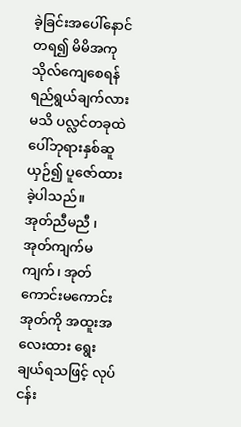ခဲ့ခြင်းအပေါ်နောင်တရ၍ မိမိအကုသိုလ်ကျေစေရန်ရည်ရွယ်ချက်လားမသိ ပလ္လင်တခုထဲပေါ်ဘုရားနှစ်ဆူယှဉ်၍ ပူဇော်ထားခဲ့ပါသည်။
အုတ်ညီမညီ ၊ အုတ်ကျက်မကျက်၊ အုတ်ကောင်းမကောင်း
အုတ်ကို အထူးအလေးထား ရွေးချယ်ရသဖြင့် လုပ်ငန်း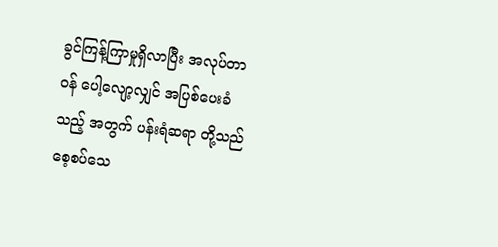ခွင်ကြန့်ကြာမှုရှိလာပြီး အလုပ်တာ၀န် ပေါ့လျော့လျှင် အပြစ်ပေးခံသည့် အတွက် ပန်းရံဆရာ တို့သည် စေ့စပ်သေ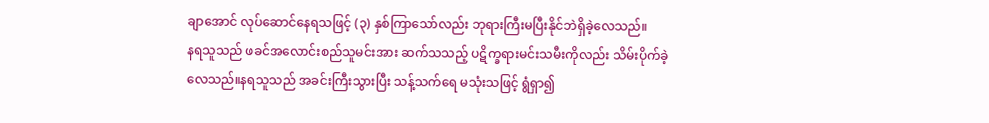ချာအောင် လုပ်ဆောင်နေရသဖြင့် (၃) နှစ်ကြာသော်လည်း ဘုရားကြီးမပြီးနိုင်ဘဲရှိခဲ့လေသည်။
နရသူသည် ဖခင်အလောင်းစည်သူမင်းအား ဆက်သသည့် ပဋိက္ခရားမင်းသမီးကိုလည်း သိမ်းပိုက်ခဲ့လေသည်။နရသူသည် အခင်းကြီးသွားပြီး သန့်သက်ရေ မသုံးသဖြင့် ရွံရှာ၍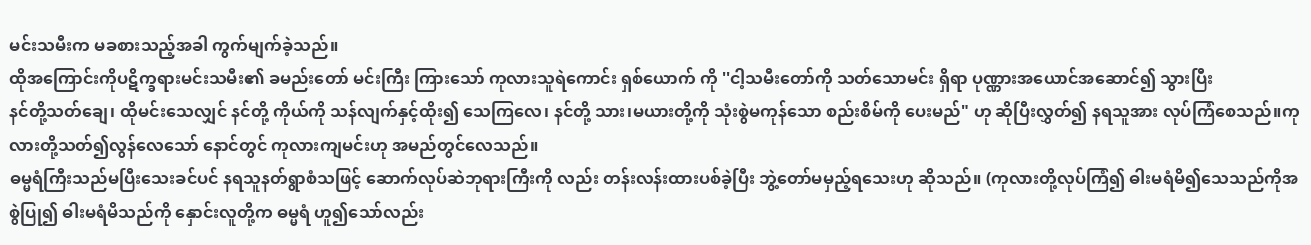မင်းသမီးက မခစားသည့်အခါ ကွက်မျက်ခဲ့သည်။
ထိုအကြောင်းကိုပဋိက္ခရားမင်းသမီး၏ ခမည်းတော် မင်းကြီး ကြားသော် ကုလားသူရဲကောင်း ရှစ်ယောက် ကို ''ငါ့သမီးတော်ကို သတ်သောမင်း ရှိရာ ပုဏ္ဏားအယောင်အဆောင်၍ သွားပြီး
နင်တို့သတ်ချေ၊ ထိုမင်းသေလျှင် နင်တို့ ကိုယ်ကို သန်လျက်နှင့်ထိုး၍ သေကြလေ၊ နင်တို့ သား၊မယားတို့ကို သုံးစွဲမကုန်သော စည်းစိမ်ကို ပေးမည်" ဟု ဆိုပြီးလွှတ်၍ နရသူအား လုပ်ကြံစေသည်။ကုလားတို့သတ်၍လွန်လေသော် နောင်တွင် ကုလားကျမင်းဟု အမည်တွင်လေသည်။
ဓမ္မရံကြီးသည်မပြီးသေးခင်ပင် နရသူနတ်ရွာစံသဖြင့် ဆောက်လုပ်ဆဲဘုရားကြီးကို လည်း တန်းလန်းထားပစ်ခဲ့ပြီး ဘွဲ့တော်မမှည့်ရသေးဟု ဆိုသည်။ (ကုလားတို့လုပ်ကြံ၍ ဓါးမရံမိ၍သေသည်ကိုအစွဲပြု၍ ဓါးမရံမိသည်ကို နှောင်းလူတို့က ဓမ္မရံ ဟူ၍သော်လည်း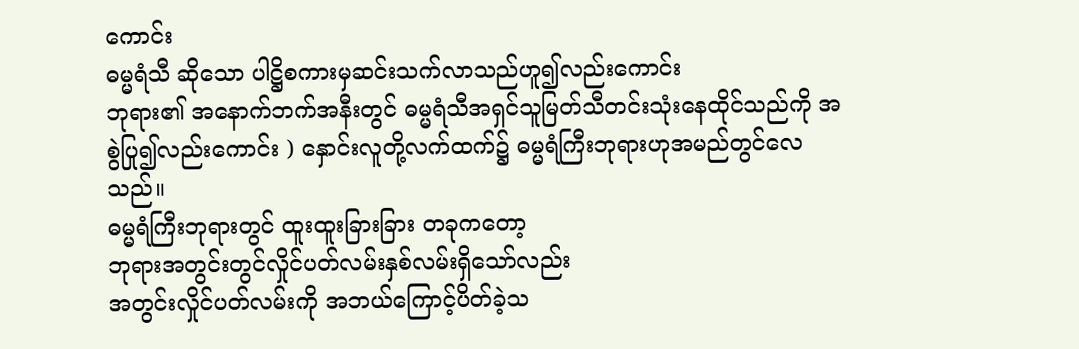ကောင်း
ဓမ္မရံသီ ဆိုသော ပါဋ္ဌိစကားမှဆင်းသက်လာသည်ဟူ၍လည်းကောင်း
ဘုရား၏ အနောက်ဘက်အနီးတွင် ဓမ္မရံသီအရှင်သူမြတ်သီတင်းသုံးနေထိုင်သည်ကို အစွဲပြု၍လည်းကောင်း ) နှောင်းလူတို့လက်ထက်၌ ဓမ္မရံကြီးဘုရားဟုအမည်တွင်လေသည်။
ဓမ္မရံကြီးဘုရားတွင် ထူးထူးခြားခြား တခုကတော့
ဘုရားအတွင်းတွင်လှိုင်ပတ်လမ်းနှစ်လမ်းရှိသော်လည်း
အတွင်းလှိုင်ပတ်လမ်းကို အဘယ်ကြောင့်ပိတ်ခဲ့သ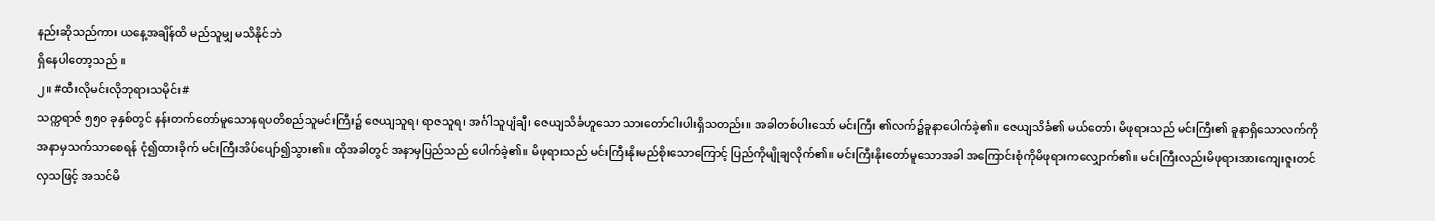နည်းဆိုသည်ကား ယနေ့အချိန်ထိ မည်သူမျှ မသိနိုင်ဘဲ
ရှိနေပါတော့သည် ။
၂။ #ထီးလိုမင်းလိုဘုရားသမိုင်း#
သက္ကရာဇ် ၅၅၀ ခုနှစ်တွင် နန်းတက်တော်မူသောနရပတိစည်သူမင်းကြီး၌ ဇေယျသူရ၊ ရာဇသူရ၊ အင်္ဂါသူပျံချီ၊ ဇေယျသိင်္ခဟူသော သားတော်ငါးပါးရှိသတည်း။ အခါတစ်ပါးသော် မင်းကြီး ၏လက်၌ခူနာပေါက်ခဲ့၏။ ဇေယျသိင်္ခ၏ မယ်တော်၊ မိဖုရားသည် မင်းကြီး၏ ခူနာရှိသောလက်ကို အနာမှသက်သာစေရန် ငုံ၍ထားခိုက် မင်းကြီးအိပ်ပျော်၍သွား၏။ ထိုအခါတွင် အနာမှပြည်သည် ပေါက်ခဲ့၏။ မိဖုရားသည် မင်းကြီးနိုးမည်စိုးသောကြောင့် ပြည်ကိုမျိုချလိုက်၏။ မင်းကြီးနိုးတော်မူသောအခါ အကြောင်းစုံကိုမိဖုရားကလျှောက်၏။ မင်းကြီးလည်းမိဖုရားအားကျေးဇူးတင်လှသဖြင့် အသင်မိ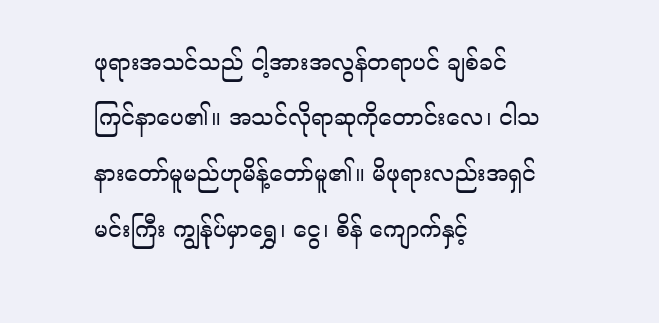ဖုရားအသင်သည် ငါ့အားအလွန်တရာပင် ချစ်ခင်ကြင်နာပေ၏။ အသင်လိုရာဆုကိုတောင်းလေ၊ ငါသနားတော်မူမည်ဟုမိန့်တော်မူ၏။ မိဖုရားလည်းအရှင်မင်းကြီး ကျွန်ုပ်မှာရွှေ၊ ငွေ၊ စိန် ကျောက်နှင့်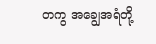တကွ အချွေအရံတို့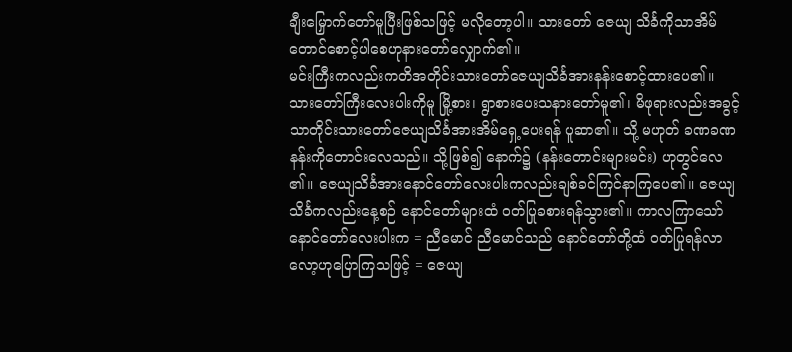ချီးမြှောက်တော်မူပြီးဖြစ်သဖြင့် မလိုတော့ပါ။ သားတော် ဇေယျ သိင်္ခကိုသာအိမ်တောင်စောင့်ပါစေဟုနားတော်လျှောက်၏။
မင်းကြီးကလည်းကတိအတိုင်းသားတော်ဇေယျသိင်္ခအားနန်းစောင့်ထားပေ၏။ သားတော်ကြီးလေးပါးကိုမူ မြို့စား၊ ရွာစားပေးသနားတော်မူ၏၊ မိဖုရားလည်းအခွင့်သာတိုင်းသားတော်ဇေယျသိင်္ခအားအိမ်ရှေ့ပေးရန် ပူဆာ၏။ သို့ မဟုတ် ခဏခဏနန်းကိုတောင်းလေသည်။ သို့ဖြစ်၍ နောက်၌ (နန်းတောင်းများမင်း) ဟုတွင်လေ ၏။ ဇေယျသိင်္ခအားနောင်တော်လေးပါးကလည်းချစ်ခင်ကြင်နာကြပေ၏။ ဇေယျသိင်္ခကလည်းနေ့စဉ် နောင်တော်များထံ ၀တ်ပြုခစားရန်သွား၏။ ကာလကြာသော် နောင်တော်လေးပါးက = ညီမောင် ညီမောင်သည် နောင်တော်တို့ထံ ၀တ်ပြုရန်လာလော့ဟုပြောကြသဖြင့် = ဇေယျ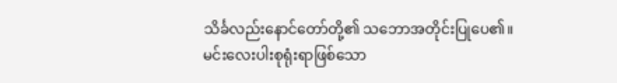သိင်္ခလည်းနောင်တော်တို့၏ သဘောအတိုင်းပြုပေ၏။
မင်းလေးပါးစုရုံးရာဖြစ်သော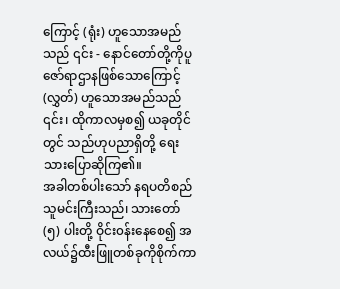ကြောင့် (ရုံး) ဟူသောအမည်သည် ၎င်း - နောင်တော်တို့ကိုပူဇော်ရာဌာနဖြစ်သောကြောင့် (လွှတ်) ဟူသောအမည်သည် ၎င်း၊ ထိုကာလမှစ၍ ယခုတိုင်တွင် သည်ဟုပညာရှိတို့ ရေးသားပြောဆိုကြ၏။
အခါတစ်ပါးသော် နရပတိစည်သူမင်းကြီးသည်၊ သားတော် (၅) ပါးတို့ ဝိုင်း၀န်းနေစေ၍ အလယ်၌ထီးဖြူတစ်ခုကိုစိုက်ကာ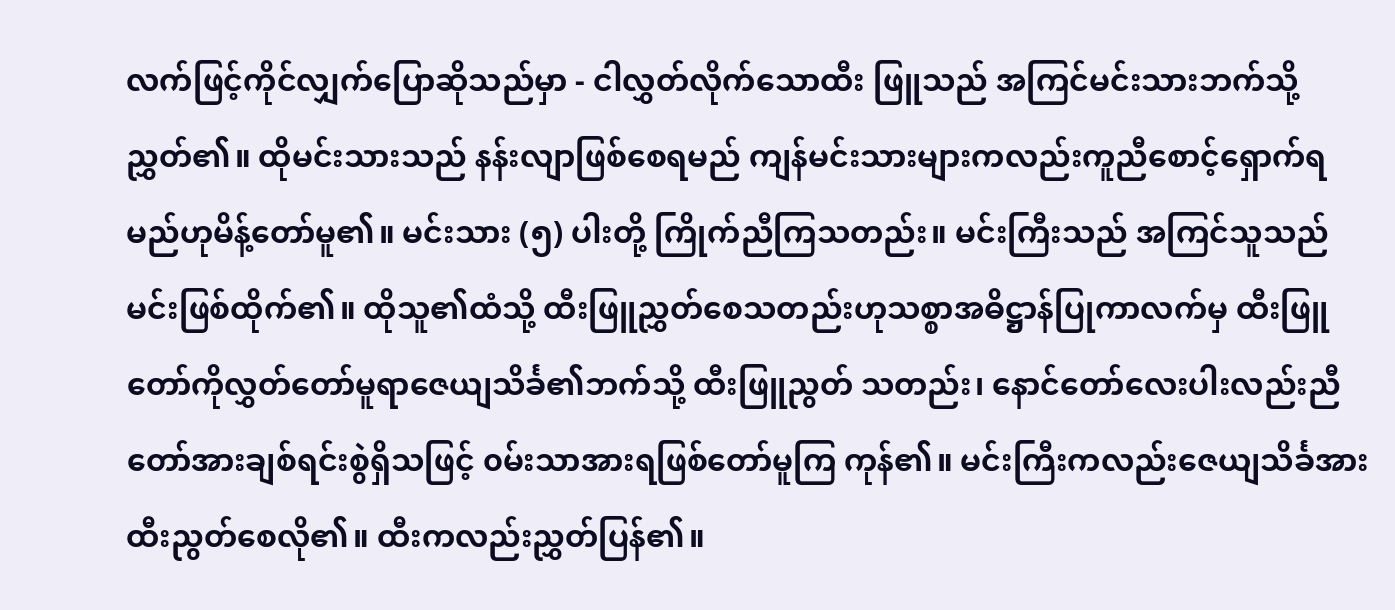လက်ဖြင့်ကိုင်လျှက်ပြောဆိုသည်မှာ - ငါလွှတ်လိုက်သောထီး ဖြူသည် အကြင်မင်းသားဘက်သို့ညွှတ်၏။ ထိုမင်းသားသည် နန်းလျာဖြစ်စေရမည် ကျန်မင်းသားများကလည်းကူညီစောင့်ရှောက်ရမည်ဟုမိန့်တော်မူ၏။ မင်းသား (၅) ပါးတို့ ကြိုက်ညီကြသတည်း။ မင်းကြီးသည် အကြင်သူသည် မင်းဖြစ်ထိုက်၏။ ထိုသူ၏ထံသို့ ထီးဖြူညွှတ်စေသတည်းဟုသစ္စာအဓိဋ္ဌာန်ပြုကာလက်မှ ထီးဖြူတော်ကိုလွှတ်တော်မူရာဇေယျသိင်္ခ၏ဘက်သို့ ထီးဖြူညွတ် သတည်း၊ နောင်တော်လေးပါးလည်းညီတော်အားချစ်ရင်းစွဲရှိသဖြင့် ၀မ်းသာအားရဖြစ်တော်မူကြ ကုန်၏။ မင်းကြီးကလည်းဇေယျသိင်္ခအားထီးညွတ်စေလို၏။ ထီးကလည်းညွှတ်ပြန်၏။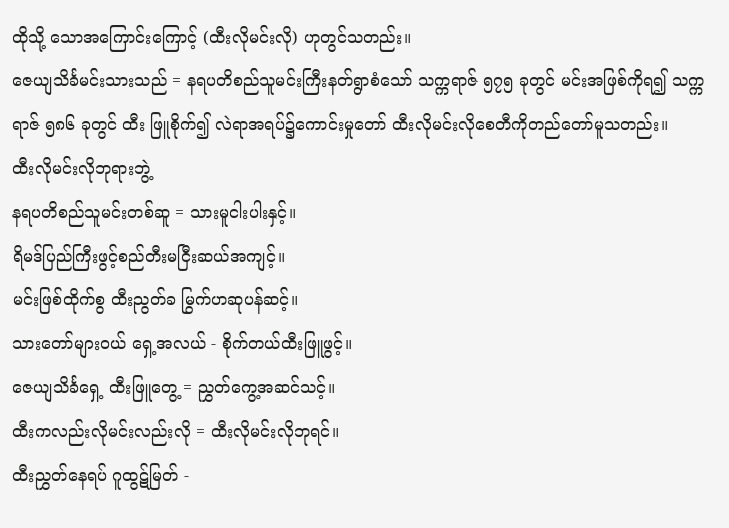ထိုသို့ သောအကြောင်းကြောင့် (ထီးလိုမင်းလို) ဟုတွင်သတည်း။
ဇေယျသိင်္ခမင်းသားသည် = နရပတိစည်သူမင်းကြီးနတ်ရွာစံသော် သက္ကရာဇ် ၅၇၅ ခုတွင် မင်းအဖြစ်ကိုရ၍ သက္ကရာဇ် ၅၈၆ ခုတွင် ထီး ဖြူစိုက်၍ လဲရာအရပ်၌ကောင်းမှုတော် ထီးလိုမင်းလိုစေတီကိုတည်တော်မူသတည်း။
ထီးလိုမင်းလိုဘုရားဘွဲ့
နရပတိစည်သူမင်းတစ်ဆူ = သားမူငါးပါးနှင့်။
ရိမဒ်ပြည်ကြီးဖွင့်စည်တီးမငြီးဆယ်အကျင့်။
မင်းဖြစ်ထိုက်စွ ထီးညွတ်ခ မြွက်ဟဆုပန်ဆင့်။
သားတော်များ၀ယ် ရှေ့အလယ် - စိုက်တယ်ထီးဖြူဖွင့်။
ဇေယျသိင်္ခရှေ့ ထီးဖြူတွေ့ = ညွှတ်ကွေ့အဆင်သင့်။
ထီးကလည်းလိုမင်းလည်းလို = ထီးလိုမင်းလိုဘုရင်။
ထီးညွှတ်နေရပ် ဂူထွဋ်မြတ် -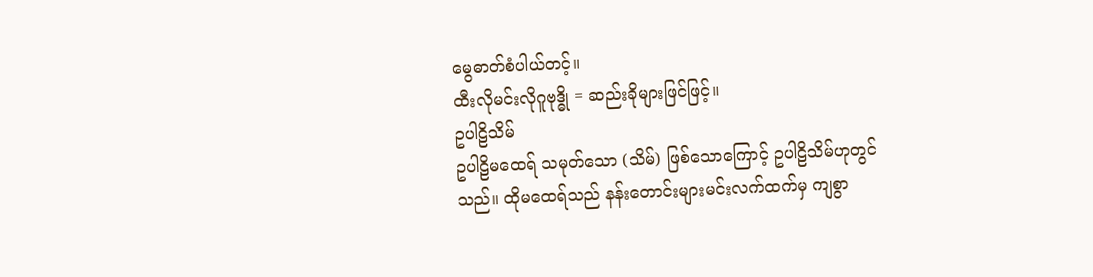မွေဓာတ်စံပါယ်တင့်။
ထီးလိုမင်းလိုဂူဗုဒ္ဓို = ဆည်းခိုများဖြင်ဖြင့်။
ဥပါဠိသိမ်
ဥပါဠိမထေရ် သမုတ်သော (သိမ်) ဖြစ်သောကြောင့် ဥပါဠိသိမ်ဟုတွင်သည်။ ထိုမထေရ်သည် နန်းတောင်းများမင်းလက်ထက်မှ ကျစွာ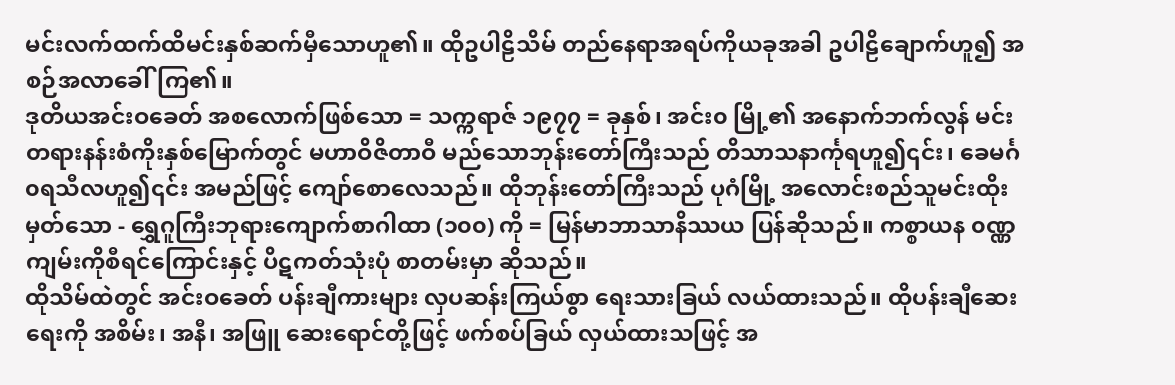မင်းလက်ထက်ထိမင်းနှစ်ဆက်မှီသောဟူ၏။ ထိုဥပါဠိသိမ် တည်နေရာအရပ်ကိုယခုအခါ ဥပါဠိချောက်ဟူ၍ အစဉ်အလာခေါ်ကြ၏။
ဒုတိယအင်းဝခေတ် အစလောက်ဖြစ်သော = သက္ကရာဇ် ၁၉၇၇ = ခုနှစ်၊ အင်း၀ မြို့၏ အနောက်ဘက်လွန် မင်းတရားနန်းစံကိုးနှစ်မြောက်တွင် မဟာဝိဇိတာဝီ မည်သောဘုန်းတော်ကြီးသည် တိသာသနာင်္ကုရဟူ၍၎င်း၊ ခေမင်္ဂ၀ရသီလဟူ၍၎င်း အမည်ဖြင့် ကျော်စောလေသည်။ ထိုဘုန်းတော်ကြီးသည် ပုဂံမြို့ အလောင်းစည်သူမင်းထိုးမှတ်သော - ရွှေဂူကြီးဘုရားကျောက်စာဂါထာ (၁၀၀) ကို = မြန်မာဘာသာနိဿယ ပြန်ဆိုသည်။ ကစ္စာယန ၀ဏ္ဏကျမ်းကိုစီရင်ကြောင်းနှင့် ပိဋကတ်သုံးပုံ စာတမ်းမှာ ဆိုသည်။
ထိုသိမ်ထဲတွင် အင်းဝခေတ် ပန်းချီကားများ လှပဆန်းကြယ်စွာ ရေးသားခြယ် လယ်ထားသည်။ ထိုပန်းချီဆေးရေးကို အစိမ်း၊ အနီ၊ အဖြူ ဆေးရောင်တို့ဖြင့် ဖက်စပ်ခြယ် လှယ်ထားသဖြင့် အ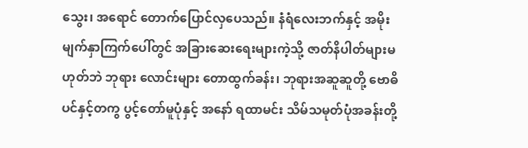သွေး၊ အရောင် တောက်ပြောင်လှပေသည်။ နံရံလေးဘက်နှင့် အမိုး မျက်နှာကြက်ပေါ်တွင် အခြားဆေးရေးများကဲ့သို့ ဇာတ်နိပါတ်များမဟုတ်ဘဲ ဘုရား လောင်းများ တောထွက်ခန်း၊ ဘုရားအဆူဆူတို့ ဗောဓိပင်နှင့်တကွ ပွင့်တော်မူပုံနှင့် အနော် ရထာမင်း သိမ်သမုတ်ပုံအခန်းတို့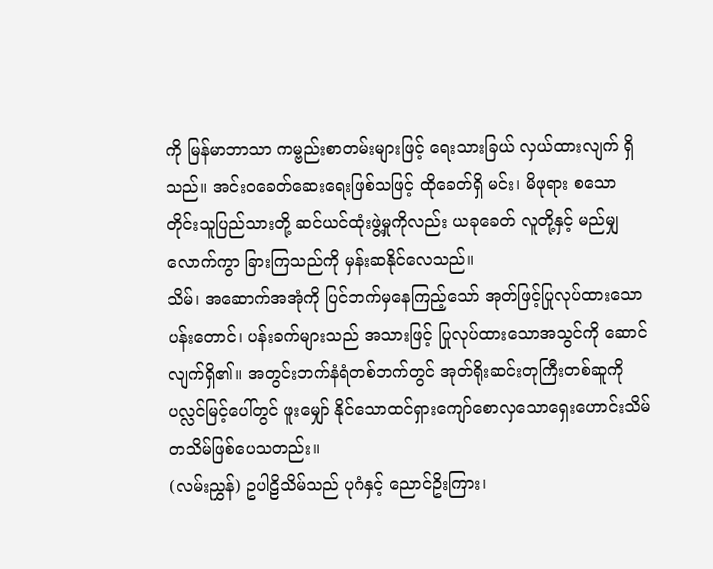ကို မြန်မာဘာသာ ကမ္ဗည်းစာတမ်းများဖြင့် ရေးသားခြယ် လှယ်ထားလျက် ရှိသည်။ အင်းဝခေတ်ဆေးရေးဖြစ်သဖြင့် ထိုခေတ်ရှိ မင်း၊ မိဖုရား စသော တိုင်းသူပြည်သားတို့ ဆင်ယင်ထုံးဖွဲ့မှုကိုလည်း ယခုခေတ် လူတို့နှင့် မည်မျှလောက်ကွာ ခြားကြသည်ကို မှန်းဆနိုင်လေသည်။
သိမ်၊ အဆောက်အအုံကို ပြင်ဘက်မှနေကြည့်သော် အုတ်ဖြင့်ပြုလုပ်ထားသော ပန်းတောင်၊ ပန်းခက်များသည် အသားဖြင့် ပြုလုပ်ထားသောအသွင်ကို ဆောင်လျက်ရှိ၏။ အတွင်းဘက်နံရံတစ်ဘက်တွင် အုတ်ရိုးဆင်းတုကြီးတစ်ဆူကို ပလ္လင်မြင့်ပေါ်တွင် ဖူးမျှော် နိုင်သောထင်ရှားကျော်စောလှသောရှေးဟောင်းသိမ် တသိမ်ဖြစ်ပေသတည်း။
(လမ်းညွှန်) ဥပါဠိသိမ်သည် ပုဂံနှင့် ညောင်ဥိးကြား၊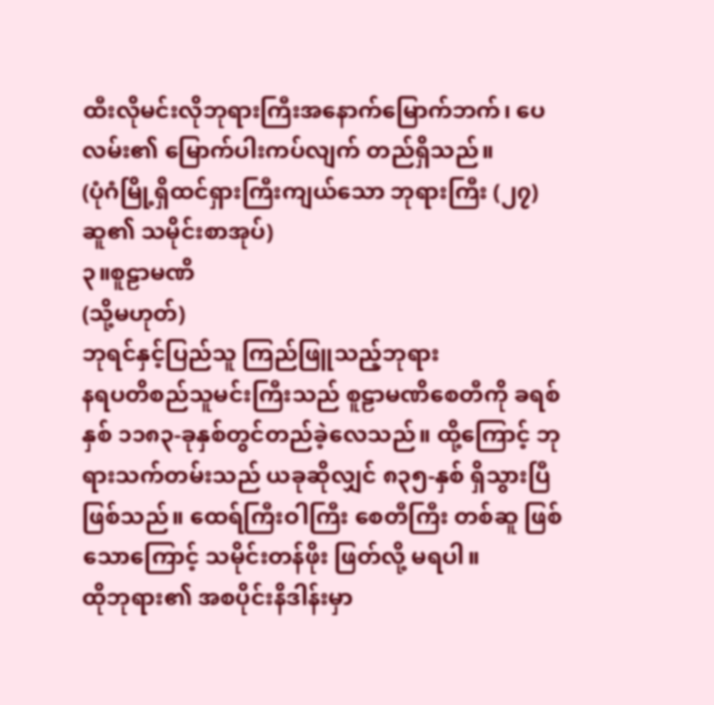ထီးလိုမင်းလိုဘုရားကြီးအနောက်မြောက်ဘက်၊ ပေလမ်း၏ မြောက်ပါးကပ်လျက် တည်ရှိသည်။
(ပုံဂံမြို့ရှိထင်ရှားကြီးကျယ်သော ဘုရားကြီး (၂၇)ဆူ၏ သမိုင်းစာအုပ်)
၃။စူဠာမဏိ
(သို့မဟုတ်)
ဘုရင်နှင့်ပြည်သူ ကြည်ဖြူသည့်ဘုရား
နရပတိစည်သူမင်းကြီးသည် စူဠာမဏိစေတီကို ခရစ်နှစ် ၁၁၈၃-ခုနှစ်တွင်တည်ခဲ့လေသည်။ ထို့ကြောင့် ဘုရားသက်တမ်းသည် ယခုဆိုလျှင် ၈၃၅-နှစ် ရှိသွားပြီ ဖြစ်သည်။ ထေရ်ကြီးဝါကြီး စေတီကြီး တစ်ဆူ ဖြစ်သောကြောင့် သမိုင်းတန်ဖိုး ဖြတ်လို့ မရပါ။
ထိုဘုရား၏ အစပိုင်းနိဒါန်းမှာ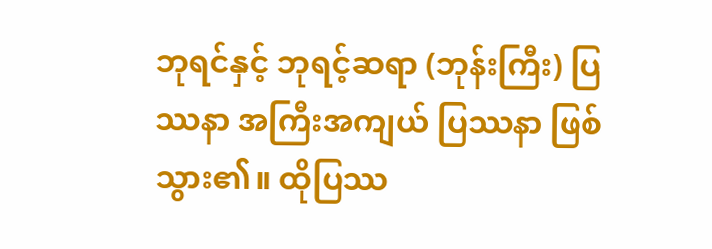ဘုရင်နှင့် ဘုရင့်ဆရာ (ဘုန်းကြီး) ပြဿနာ အကြီးအကျယ် ပြဿနာ ဖြစ်သွား၏။ ထိုပြဿ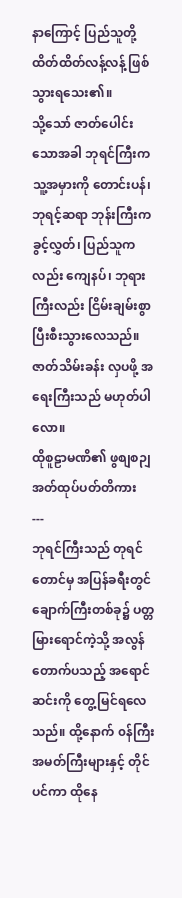နာကြောင့် ပြည်သူတို့ ထိတ်ထိတ်လန့်လန့် ဖြစ်သွားရသေး၏။
သို့သော် ဇာတ်ပေါင်းသောအခါ ဘုရင်ကြီးက သူ့အမှားကို တောင်းပန်၊ ဘုရင့်ဆရာ ဘုန်းကြီးက ခွင့်လွှတ်၊ ပြည်သူကလည်း ကျေနပ်၊ ဘုရားကြီးလည်း ငြိမ်းချမ်းစွာ ပြီးစီးသွားလေသည်။
ဇာတ်သိမ်းခန်း လှပဖို့ အရေးကြီးသည် မဟုတ်ပါလော။
ထိုစူဠာမဏိ၏ ဖွစျစဉျ အတ်ထုပ်ပတ်တိကား
---
ဘုရင်ကြီးသည် တုရင်တောင်မှ အပြန်ခရီးတွင် ချောက်ကြီးတစ်ခု၌ ပတ္တမြားရောင်ကဲ့သို့ အလွန်တောက်ပသည့် အရောင်ဆင်းကို တွေ့မြင်ရလေသည်။ ထို့နောက် ၀န်ကြီးအမတ်ကြီးများနှင့် တိုင်ပင်ကာ ထိုနေ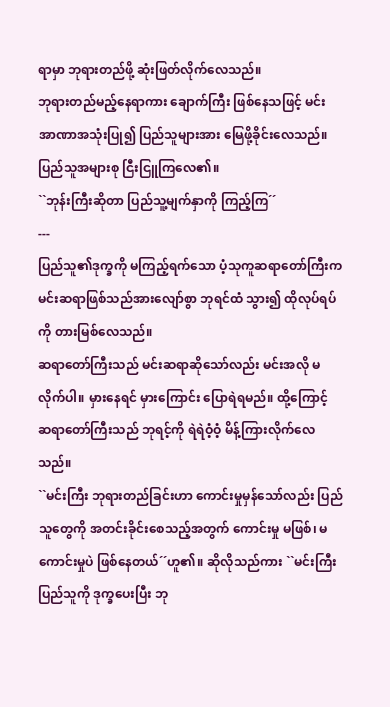ရာမှာ ဘုရားတည်ဖို့ ဆုံးဖြတ်လိုက်လေသည်။
ဘုရားတည်မည့်နေရာကား ချောက်ကြီး ဖြစ်နေသဖြင့် မင်းအာဏာအသုံးပြု၍ ပြည်သူများအား မြေဖို့ခိုင်းလေသည်။ ပြည်သူအများစု ငြီးငြူကြလေ၏။
``ဘုန်းကြီးဆိုတာ ပြည်သူ့မျက်နှာကို ကြည့်ကြ´´
---
ပြည်သူ၏ဒုက္ခကို မကြည့်ရက်သော ပံ့သုကူဆရာတော်ကြီးက မင်းဆရာဖြစ်သည်အားလျော်စွာ ဘုရင်ထံ သွား၍ ထိုလုပ်ရပ်ကို တားမြစ်လေသည်။
ဆရာတော်ကြီးသည် မင်းဆရာဆိုသော်လည်း မင်းအလို မလိုက်ပါ။ မှားနေရင် မှားကြောင်း ပြောရဲရမည်။ ထို့ကြောင့် ဆရာတော်ကြီးသည် ဘုရင့်ကို ရဲရဲဝံ့ဝံ့ မိန့်ကြားလိုက်လေသည်။
``မင်းကြီး ဘုရားတည်ခြင်းဟာ ကောင်းမှုမှန်သော်လည်း ပြည်သူတွေကို အတင်းခိုင်းစေသည့်အတွက် ကောင်းမှု မဖြစ်၊ မကောင်းမှုပဲ ဖြစ်နေတယ်´´ဟူ၏။ ဆိုလိုသည်ကား ``မင်းကြီး ပြည်သူကို ဒုက္ခပေးပြီး ဘု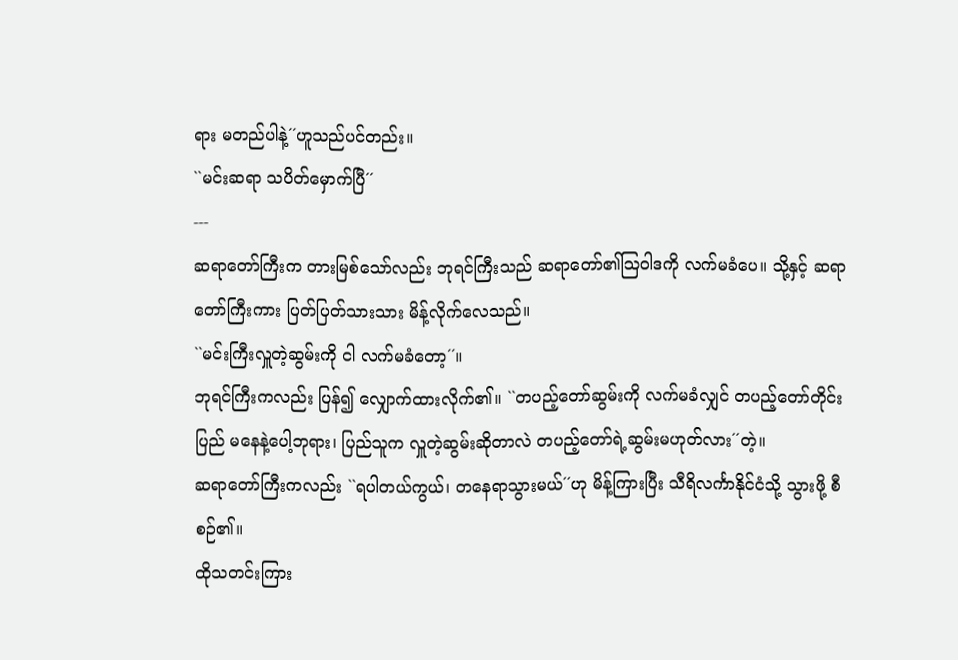ရား မတည်ပါနဲ့´´ဟူသည်ပင်တည်း။
``မင်းဆရာ သပိတ်မှောက်ပြီ´´
---
ဆရာတော်ကြီးက တားမြစ်သော်လည်း ဘုရင်ကြီးသည် ဆရာတော်၏သြ၀ါဒကို လက်မခံပေ။ သို့နှင့် ဆရာတော်ကြီးကား ပြတ်ပြတ်သားသား မိန့်လိုက်လေသည်။
``မင်းကြီးလှူတဲ့ဆွမ်းကို ငါ လက်မခံတော့´´။
ဘုရင်ကြီးကလည်း ပြန်၍ လျှောက်ထားလိုက်၏။ ``တပည့်တော်ဆွမ်းကို လက်မခံလျှင် တပည့်တော်တိုင်းပြည် မနေနဲ့ပေါ့ဘုရား၊ ပြည်သူက လှူတဲ့ဆွမ်းဆိုတာလဲ တပည့်တော်ရဲ့ဆွမ်းမဟုတ်လား´´တဲ့။
ဆရာတော်ကြီးကလည်း ``ရပါတယ်ကွယ်၊ တနေရာသွားမယ်´´ဟု မိန့်ကြားပြီး သီရိလင်္ကာနိုင်ငံသို့ သွားဖို့ စီစဉ်၏။
ထိုသတင်းကြား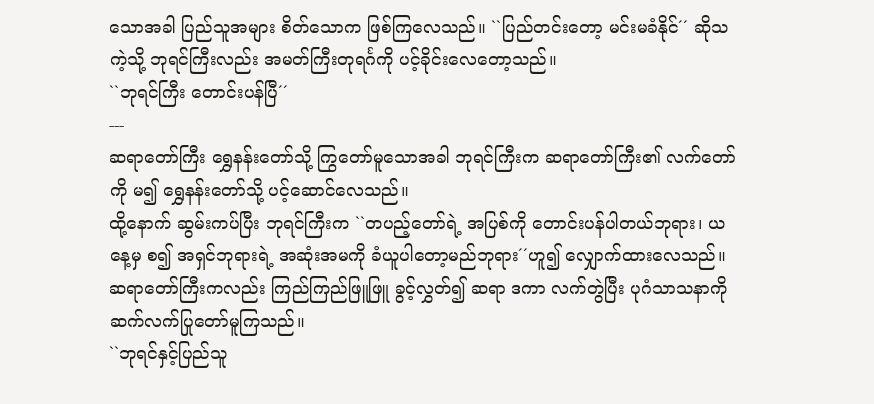သောအခါ ပြည်သူအများ စိတ်သောက ဖြစ်ကြလေသည်။ ``ပြည်တင်းတော့ မင်းမခံနိုင်´´ ဆိုသကဲ့သို့ ဘုရင်ကြီးလည်း အမတ်ကြီးတုရင်္ဂကို ပင့်ခိုင်းလေတော့သည်။
``ဘုရင်ကြီး တောင်းပန်ပြီ´´
---
ဆရာတော်ကြီး ရွှေနန်းတော်သို့ ကြွတော်မူသောအခါ ဘုရင်ကြီးက ဆရာတော်ကြီး၏ လက်တော်ကို မ၍ ရွှေနန်းတော်သို့ ပင့်ဆောင်လေသည်။
ထို့နောက် ဆွမ်းကပ်ပြီး ဘုရင်ကြီးက ``တပည့်တော်ရဲ့ အပြစ်ကို တောင်းပန်ပါတယ်ဘုရား၊ ယနေ့မှ စ၍ အရှင်ဘုရားရဲ့ အဆုံးအမကို ခံယူပါတော့မည်ဘုရား´´ဟူ၍ လျှောက်ထားလေသည်။
ဆရာတော်ကြီးကလည်း ကြည်ကြည်ဖြူဖြူ ခွင့်လွှတ်၍ ဆရာ ဒကာ လက်တွဲပြီး ပုဂံသာသနာကို ဆက်လက်ပြုတော်မူကြသည်။
``ဘုရင်နှင့်ပြည်သူ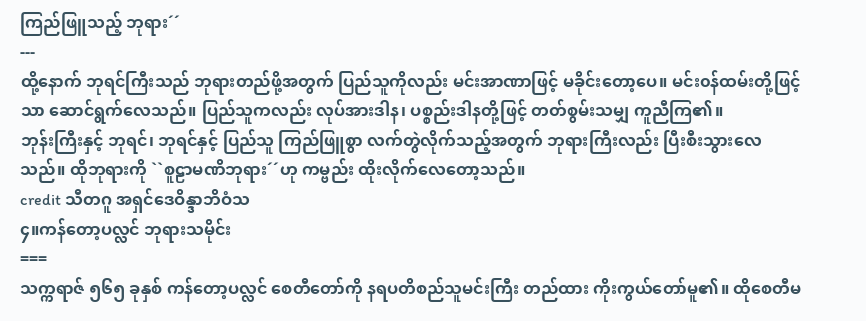ကြည်ဖြူသည့် ဘုရား´´
---
ထို့နောက် ဘုရင်ကြီးသည် ဘုရားတည်ဖို့အတွက် ပြည်သူကိုလည်း မင်းအာဏာဖြင့် မခိုင်းတော့ပေ။ မင်း၀န်ထမ်းတို့ဖြင့်သာ ဆောင်ရွက်လေသည်။ ပြည်သူကလည်း လုပ်အားဒါန၊ ပစ္စည်းဒါနတို့ဖြင့် တတ်စွမ်းသမျှ ကူညီကြ၏။
ဘုန်းကြီးနှင့် ဘုရင်၊ ဘုရင်နှင့် ပြည်သူ ကြည်ဖြူစွာ လက်တွဲလိုက်သည့်အတွက် ဘုရားကြီးလည်း ပြီးစီးသွားလေသည်။ ထိုဘုရားကို ``စူဠာမဏိဘုရား´´ဟု ကမ္ဗည်း ထိုးလိုက်လေတော့သည်။
credit သီတဂူ အရှင်ဒေဝိန္ဒာဘိဝံသ
၄။ကန်တော့ပလ္လင် ဘုရားသမိုင်း
===
သက္ကရာဇ် ၅၆၅ ခုနှစ် ကန်တော့ပလ္လင် စေတီတော်ကို နရပတိစည်သူမင်းကြီး တည်ထား ကိုးကွယ်တော်မူ၏။ ထိုစေတီမ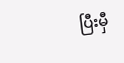ပြီးမှီ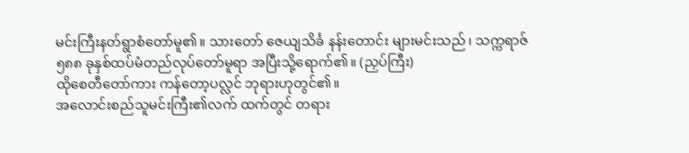မင်းကြီးနတ်ရွာစံတော်မူ၏။ သားတော် ဇေယျသိင်္ခ နန်းတောင်း များမင်းသည်၊ သက္ကရာဇ် ၅၈၈ ခုနှစ်ထပ်မံတည်လုပ်တော်မူရာ အပြီးသို့ရောက်၏။ (ညှပ်ကြီး)
ထိုစေတီတော်ကား ကန်တော့ပလ္လင် ဘုရားဟုတွင်၏။
အလောင်းစည်သူမင်းကြီး၏လက် ထက်တွင် တရား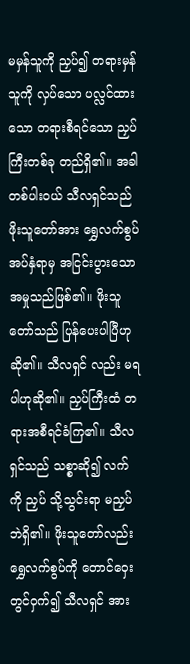မမှန်သူကို ညှပ်၍ တရားမှန်သူကို လှပ်သော ပလ္လင်ထားသော တရားစီရင်သော ညှပ်ကြီးတစ်ခု တည်ရှိ၏။ အခါတစ်ပါး၀ယ် သီလရှင်သည် ဖိုးသူတော်အား ရွှေလက်စွပ်အပ်နှံရာမှ အငြင်းပွားသော အမှုသည်ဖြစ်၏။ ဖိုးသူတော်သည် ပြန်ပေးပါပြီဟု ဆို၏။ သီလရှင် လည်း မရပါဟုဆို၏။ ညှပ်ကြီးထံ တရားအစီရင်ခံကြ၏။ သီလရှင်သည် သစ္စာဆို၍ လက်ကို ညှပ် သို့သွင်းရာ မညှပ်ဘဲရှိ၏။ ဖိုးသူတော်လည်း ရွှေလက်စွပ်ကို တောင်ဝှေးတွင်ဝှက်၍ သီလရှင် အား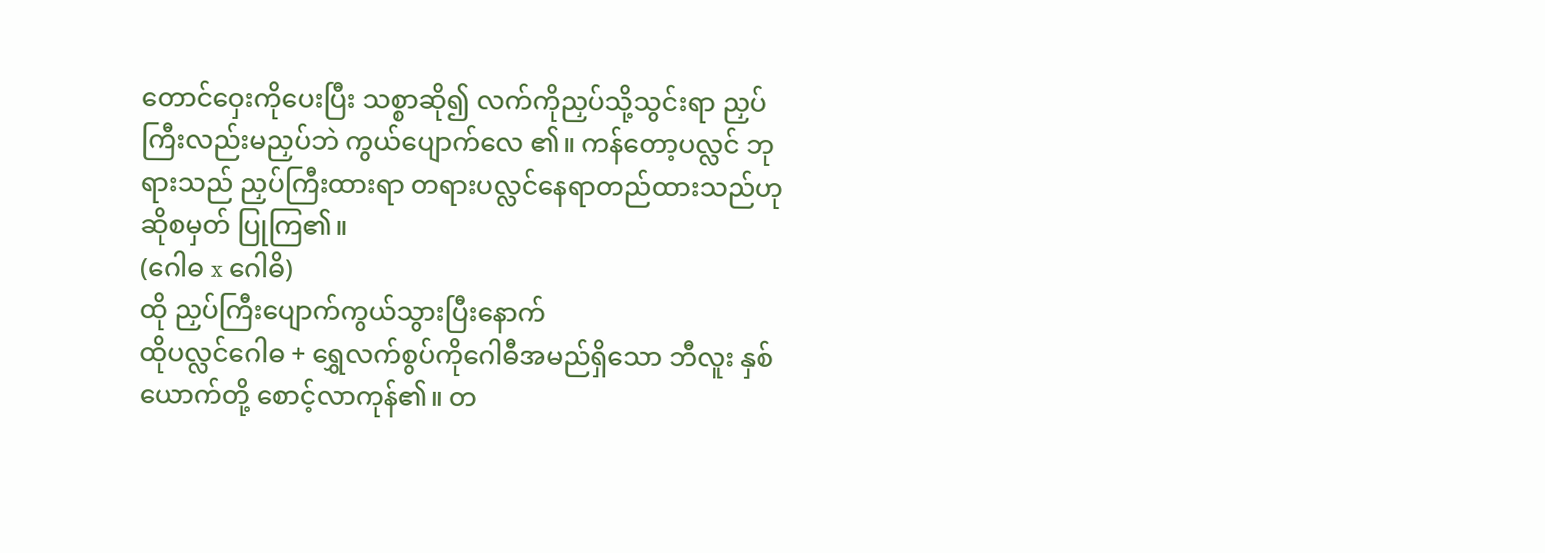တောင်ဝှေးကိုပေးပြီး သစ္စာဆို၍ လက်ကိုညှပ်သို့သွင်းရာ ညှပ်ကြီးလည်းမညှပ်ဘဲ ကွယ်ပျောက်လေ ၏။ ကန်တော့ပလ္လင် ဘုရားသည် ညှပ်ကြီးထားရာ တရားပလ္လင်နေရာတည်ထားသည်ဟု ဆိုစမှတ် ပြုကြ၏။
(ဂေါဓ x ဂေါဓိ)
ထို ညှပ်ကြီးပျောက်ကွယ်သွားပြီးနောက်
ထိုပလ္လင်ဂေါဓ + ရွှေလက်စွပ်ကိုဂေါဓီအမည်ရှိသော ဘီလူး နှစ်ယောက်တို့ စောင့်လာကုန်၏။ တ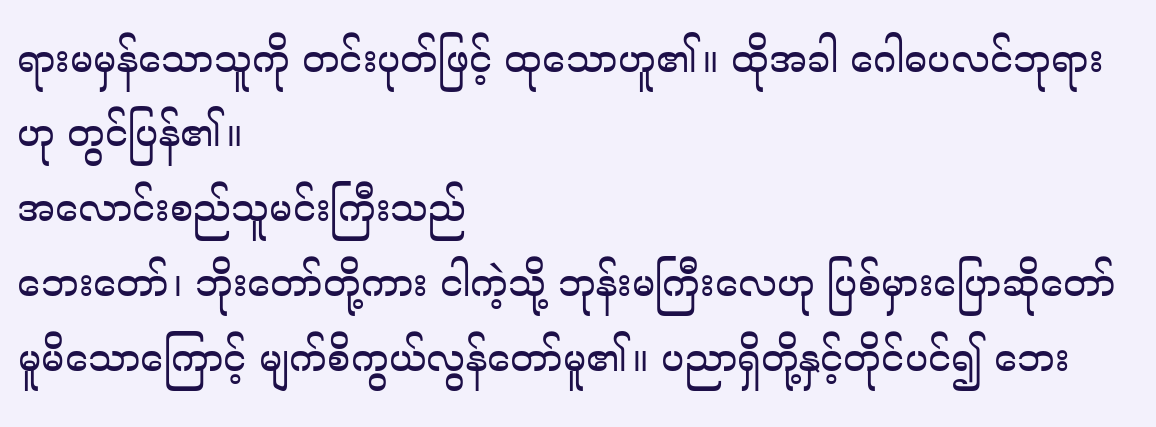ရားမမှန်သောသူကို တင်းပုတ်ဖြင့် ထုသောဟူ၏။ ထိုအခါ ဂေါဓပလင်ဘုရားဟု တွင်ပြန်၏။
အလောင်းစည်သူမင်းကြီးသည်
ဘေးတော်၊ ဘိုးတော်တို့ကား ငါကဲ့သို့ ဘုန်းမကြီးလေဟု ပြစ်မှားပြောဆိုတော်မူမိသောကြောင့် မျက်စိကွယ်လွန်တော်မူ၏။ ပညာရှိတို့နှင့်တိုင်ပင်၍ ဘေး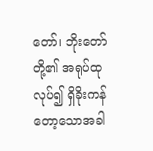တော်၊ ဘိုးတော်တို့၏ အရုပ်ထုလုပ်၍ ရှိခိုးကန်တော့သောအခါ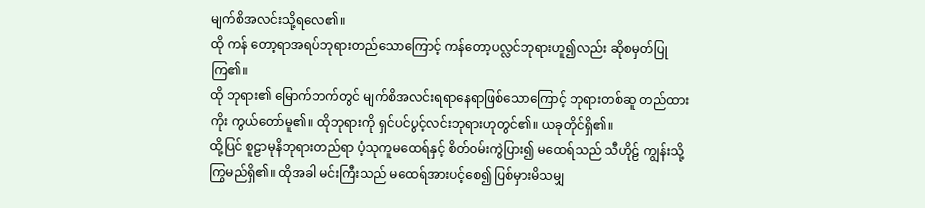မျက်စိအလင်းသို့ရလေ၏။
ထို ကန် တော့ရာအရပ်ဘုရားတည်သောကြောင့် ကန်တော့ပလ္လင်ဘုရားဟူ၍လည်း ဆိုစမှတ်ပြုကြ၏။
ထို ဘုရား၏ မြောက်ဘက်တွင် မျက်စိအလင်းရရာနေရာဖြစ်သောကြောင့် ဘုရားတစ်ဆူ တည်ထားကိုး ကွယ်တော်မူ၏။ ထိုဘုရားကို ရှင်ပင်ပွင့်လင်းဘုရားဟုတွင်၏။ ယခုတိုင်ရှိ၏။
ထို့ပြင် စူဠာမုနိဘုရားတည်ရာ ပံ့သုကူမထေရ်နှင့် စိတ်၀မ်းကွဲပြား၍ မထေရ်သည် သီဟိုဠ် ကျွန်းသို့ ကြွမည်ရှိ၏။ ထိုအခါ မင်းကြီးသည် မထေရ်အားပင့်စေ၍ ပြစ်မှားမိသမျှ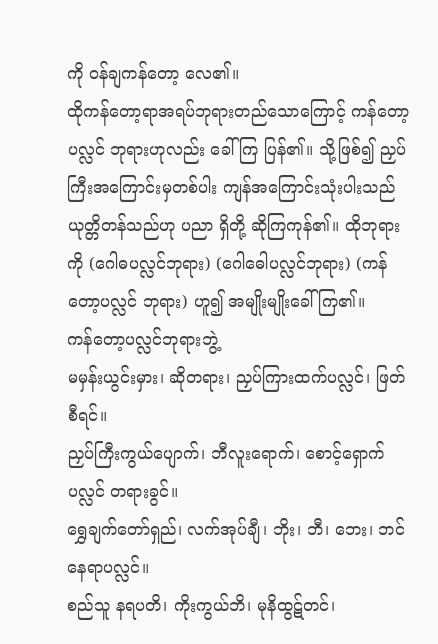ကို ၀န်ချကန်တော့ လေ၏။
ထိုကန်တော့ရာအရပ်ဘုရားတည်သောကြောင့် ကန်တော့ပလ္လင် ဘုရားဟုလည်း ခေါ်ကြ ပြန်၏။ သို့ဖြစ်၍ ညှပ်ကြီးအကြောင်းမှတစ်ပါး ကျန်အကြောင်းသုံးပါးသည် ယုတ္တိတန်သည်ဟု ပညာ ရှိတို့ ဆိုကြကုန်၏။ ထိုဘုရားကို (ဂေါဓပလ္လင်ဘုရား) (ဂေါဓေါပလ္လင်ဘုရား) (ကန်တော့ပလ္လင် ဘုရား) ဟူ၍ အမျိုးမျိုးခေါ်ကြ၏။
ကန်တော့ပလ္လင်ဘုရားဘွဲ့
မမှန်းယွင်းမှား၊ ဆိုတရား၊ ညှပ်ကြားထက်ပလ္လင်၊ ဖြတ်စီရင်။
ညှပ်ကြီးကွယ်ပျောက်၊ ဘီလူးရောက်၊ စောင့်ရှောက်ပလ္လင် တရားခွင်။
ရွှေချက်တော်ရှည်၊ လက်အုပ်ချီ၊ ဘိုး၊ ဘီ၊ ဘေး၊ ဘင် နေရာပလ္လင်။
စည်သူ နရပတိ၊ ကိုးကွယ်ဘိ၊ မုနိထွဋ်တင်၊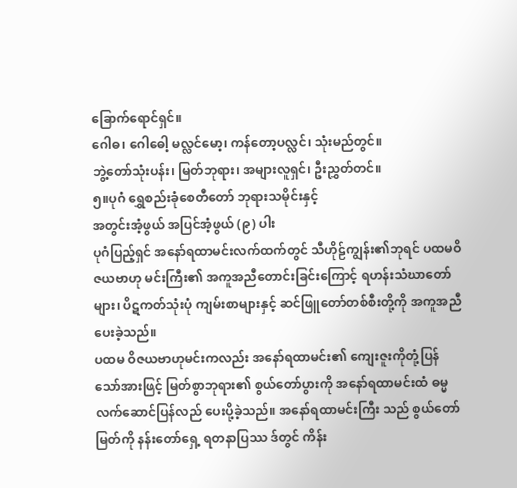ခြောက်ရောင်ရှင်။
ဂေါဓ၊ ဂေါဓေါ့ မလ္လင်မော့၊ ကန်တော့ပလ္လင်၊ သုံးမည်တွင်။
ဘွဲ့တော်သုံးပန်း၊ မြတ်ဘုရား၊ အများလူရှင်၊ ဦးညွှတ်တင်။
၅။ပုဂံ ရွှေစည်းခုံစေတီတော် ဘုရားသမိုင်းနှင့်
အတွင်းအံ့ဖွယ် အပြင်အံ့ဖွယ် (၉) ပါး
ပုဂံပြည့်ရှင် အနော်ရထာမင်းလက်ထက်တွင် သီဟိုဠ်ကျွန်း၏ဘုရင် ပထမဝိဇယဗာဟု မင်းကြီး၏ အကူအညီတောင်းခြင်းကြောင့် ရဟန်းသံဃာတော်များ၊ ပိဋကတ်သုံးပုံ ကျမ်းစာများနှင့် ဆင်ဖြူတော်တစ်စီးတို့ကို အကူအညီပေးခဲ့သည်။
ပထမ ဝိဇယဗာဟုမင်းကလည်း အနော်ရထာမင်း၏ ကျေးဇူးကိုတုံ့ပြန်သော်အားဖြင့် မြတ်စွာဘုရား၏ စွယ်တော်ပွားကို အနော်ရထာမင်းထံ ဓမ္မလက်ဆောင်ပြန်လည် ပေးပို့ခဲ့သည်။ အနော်ရထာမင်းကြီး သည် စွယ်တော်မြတ်ကို နန်းတော်ရှေ့ ရတနာပြဿ ဒ်တွင် ကိန်း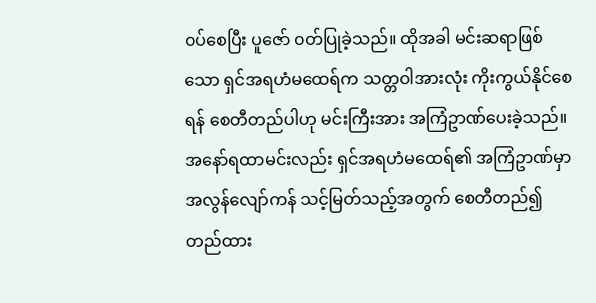၀ပ်စေပြီး ပူဇော် ၀တ်ပြုခဲ့သည်။ ထိုအခါ မင်းဆရာဖြစ်သော ရှင်အရဟံမထေရ်က သတ္တဝါအားလုံး ကိုးကွယ်နိုင်စေရန် စေတီတည်ပါဟု မင်းကြီးအား အကြံဥာဏ်ပေးခဲ့သည်။
အနော်ရထာမင်းလည်း ရှင်အရဟံမထေရ်၏ အကြံဥာဏ်မှာ အလွန်လျော်ကန် သင့်မြတ်သည့်အတွက် စေတီတည်၍ တည်ထား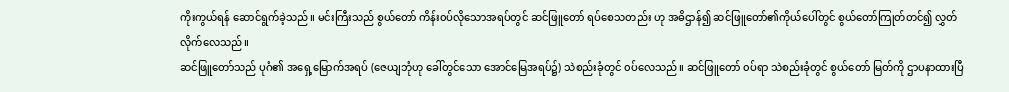ကိုးကွယ်ရန် ဆောင်ရွက်ခဲ့သည်။ မင်းကြီးသည် စွယ်တော် ကိန်း၀ပ်လိုသောအရပ်တွင် ဆင်ဖြူတော် ရပ်စေသတည်း ဟု အဓိဌာန်၍ ဆင်ဖြူတော်၏ကိုယ်ပေါ်တွင် စွယ်တော်ကြုတ်တင်၍ လွှတ်လိုက်လေသည်။
ဆင်ဖြူတော်သည် ပုဂံ၏ အရှေ့မြောက်အရပ် (ဇေယျဘုံဟု ခေါ်တွင်သော အောင်မြေအရပ်၌) သဲစည်းခုံတွင် ၀ပ်လေသည်။ ဆင်ဖြူတော် ၀ပ်ရာ သဲစည်းခုံတွင် စွယ်တော် မြတ်ကို ဌာပနာထားပြီ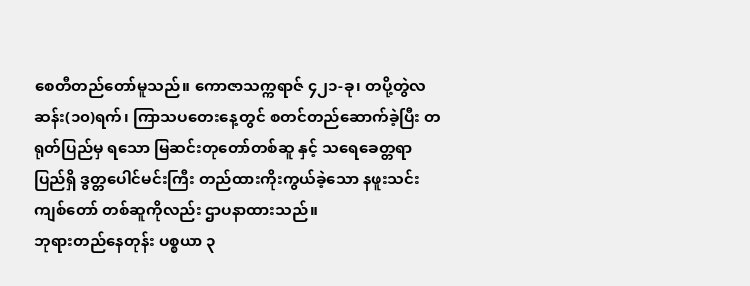စေတီတည်တော်မူသည်။ ကောဇာသက္ကရာဇ် ၄၂၁-ခု၊ တပို့တွဲလဆန်း(၁၀)ရက်၊ ကြာသပတေးနေ့တွင် စတင်တည်ဆောက်ခဲ့ပြီး တရုတ်ပြည်မှ ရသော မြဆင်းတုတော်တစ်ဆူ နှင့် သရေခေတ္တရာပြည်ရှိ ဒွတ္တပေါင်မင်းကြီး တည်ထားကိုးကွယ်ခဲ့သော နဖူးသင်းကျစ်တော် တစ်ဆူကိုလည်း ဌာပနာထားသည်။
ဘုရားတည်နေတုန်း ပစ္စယာ ၃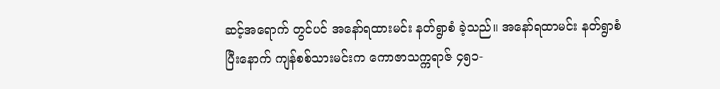ဆင့်အရောက် တွင်ပင် အနော်ရထားမင်း နတ်ရွာစံ ခဲ့သည်။ အနော်ရထာမင်း နတ်ရွာစံပြီးနောက် ကျန်စစ်သားမင်းက ကောဇာသက္ကရာဇ် ၄၅၁-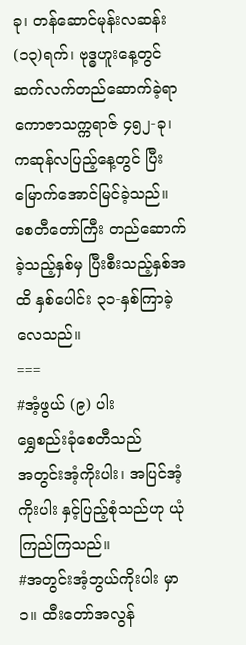ခု၊ တန်ဆောင်မုန်းလဆန်း(၁၃)ရက်၊ ဗုဒ္ဓဟူးနေ့တွင် ဆက်လက်တည်ဆောက်ခဲ့ရာ ကောဇာသက္ကရာဇ် ၄၅၂-ခု၊ ကဆုန်လပြည့်နေ့တွင် ပြီးမြောက်အောင်မြင်ခဲ့သည်။ စေတီတော်ကြီး တည်ဆောက်ခဲ့သည့်နှစ်မှ ပြီးစီးသည့်နှစ်အထိ နှစ်ပေါင်း ၃၁-နှစ်ကြာခဲ့လေသည်။
===
#အံ့ဖွယ် (၉) ပါး
ရွှေစည်းခုံစေတီသည်
အတွင်းအံ့ကိုးပါး၊ အပြင်အံ့ကိုးပါး နှင့်ပြည့်စုံသည်ဟု ယုံကြည်ကြသည်။
#အတွင်းအံ့ဘွယ်ကိုးပါး မှာ
၁။ ထီးတော်အလွန်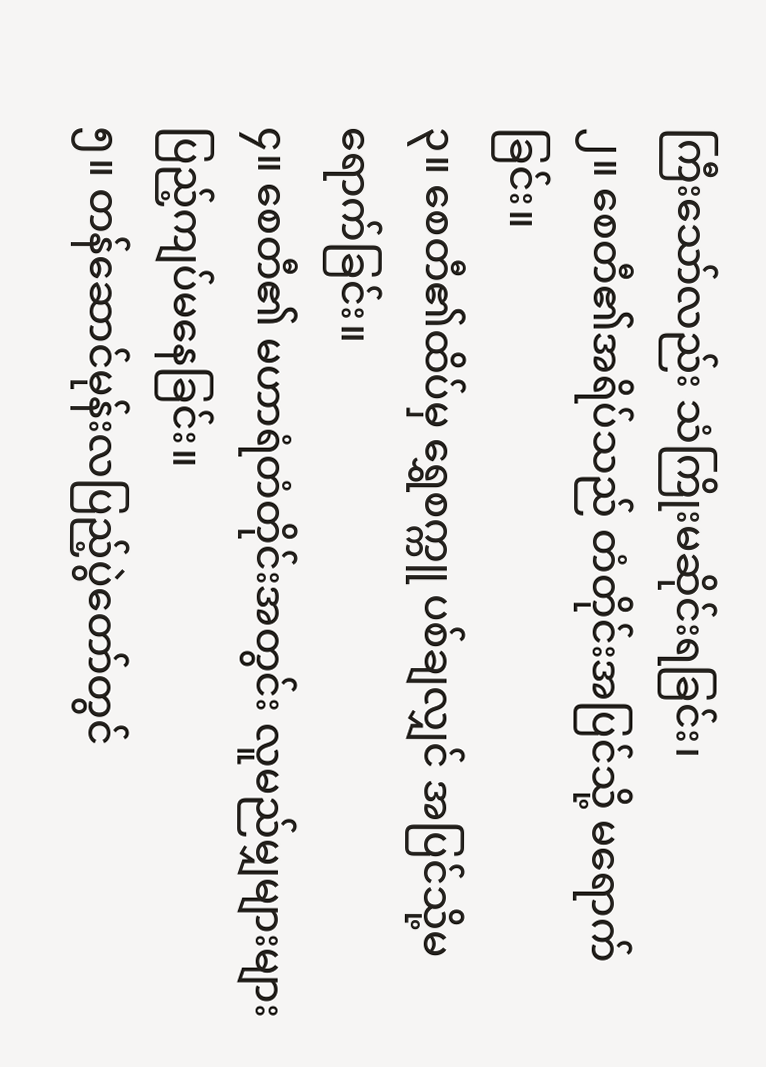ကြီးသော်လည်း သံကြိုးမဆိုင်းရခြင်း၊
၂။ စေတီ၏အရိပ်သည် တံတိုင်းအပြင်သို့ မရောက်ခြင်း။
၃။ စေတီ၏ထိပ်မှ ရွှေစက္ကူ ပစ်ချလျှင် အပြင်သို့မရောက်ခြင်း။
၄။ စေတီ၏ မဟာရံတံတိုင်းအတွင်း လူမည်မျှများများ ပြည့်ကျပ်မနေခြင်း။
၅။ တန်ဆောင်မုန်းလပြည့်ပွဲတော်တွင်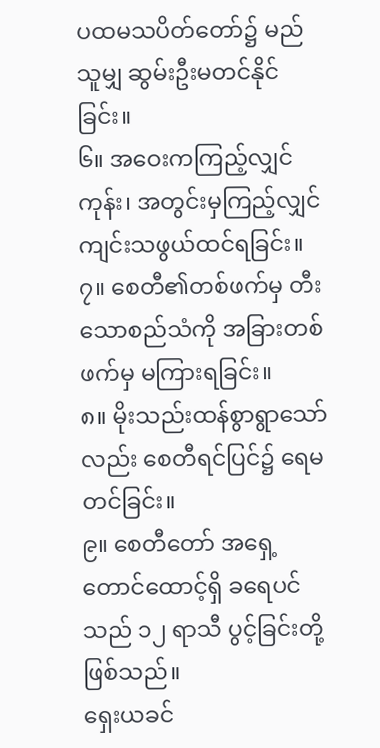ပထမသပိတ်တော်၌ မည်သူမျှ ဆွမ်းဦးမတင်နိုင်ခြင်း။
၆။ အဝေးကကြည့်လျှင်ကုန်း၊ အတွင်းမှကြည့်လျှင် ကျင်းသဖွယ်ထင်ရခြင်း။
၇။ စေတီ၏တစ်ဖက်မှ တီးသောစည်သံကို အခြားတစ်ဖက်မှ မကြားရခြင်း။
၈။ မိုးသည်းထန်စွာရွာသော်လည်း စေတီရင်ပြင်၌ ရေမတင်ခြင်း။
၉။ စေတီတော် အရှေ့တောင်ထောင့်ရှိ ခရေပင်သည် ၁၂ ရာသီ ပွင့်ခြင်းတို့ဖြစ်သည်။
ရှေးယခင်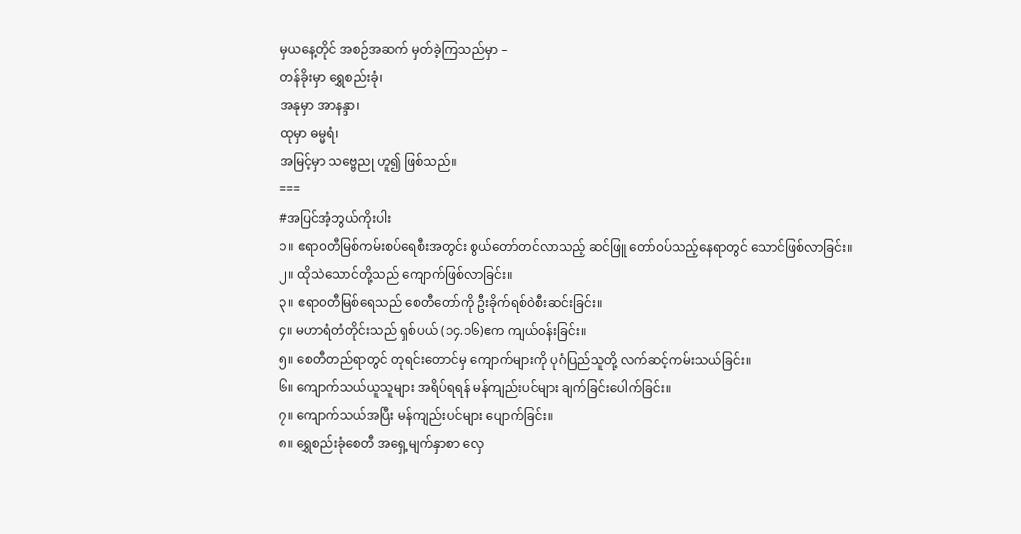မှယနေ့တိုင် အစဉ်အဆက် မှတ်ခဲ့ကြသည်မှာ –
တန်ခိုးမှာ ရွှေစည်းခုံ၊
အနုမှာ အာနန္ဒာ၊
ထုမှာ ဓမ္မရံ၊
အမြင့်မှာ သဗ္ဗေညု ဟူ၍ ဖြစ်သည်။
===
#အပြင်အံ့ဘွယ်ကိုးပါး
၁။ ဧရာ၀တီမြစ်ကမ်းစပ်ရေစီးအတွင်း စွယ်တော်တင်လာသည့် ဆင်ဖြူ တော်၀ပ်သည့်နေရာတွင် သောင်ဖြစ်လာခြင်း။
၂။ ထိုသဲသောင်တို့သည် ကျောက်ဖြစ်လာခြင်း။
၃။ ဧရာ၀တီမြစ်ရေသည် စေတီတော်ကို ဦးခိုက်ရစ်ဝဲစီးဆင်းခြင်း။
၄။ မဟာရံတံတိုင်းသည် ရှစ်ပယ် (၁၄.၁၆)ဧက ကျယ်၀န်းခြင်း။
၅။ စေတီတည်ရာတွင် တုရင်းတောင်မှ ကျောက်များကို ပုဂံပြည်သူတို့ လက်ဆင့်ကမ်းသယ်ခြင်း။
၆။ ကျောက်သယ်ယူသူများ အရိပ်ရရန် မန်ကျည်းပင်များ ချက်ခြင်းပေါက်ခြင်း။
၇။ ကျောက်သယ်အပြီး မန်ကျည်းပင်များ ပျောက်ခြင်း။
၈။ ရွှေစည်းခုံစေတီ အရှေ့မျက်နှာစာ လှေ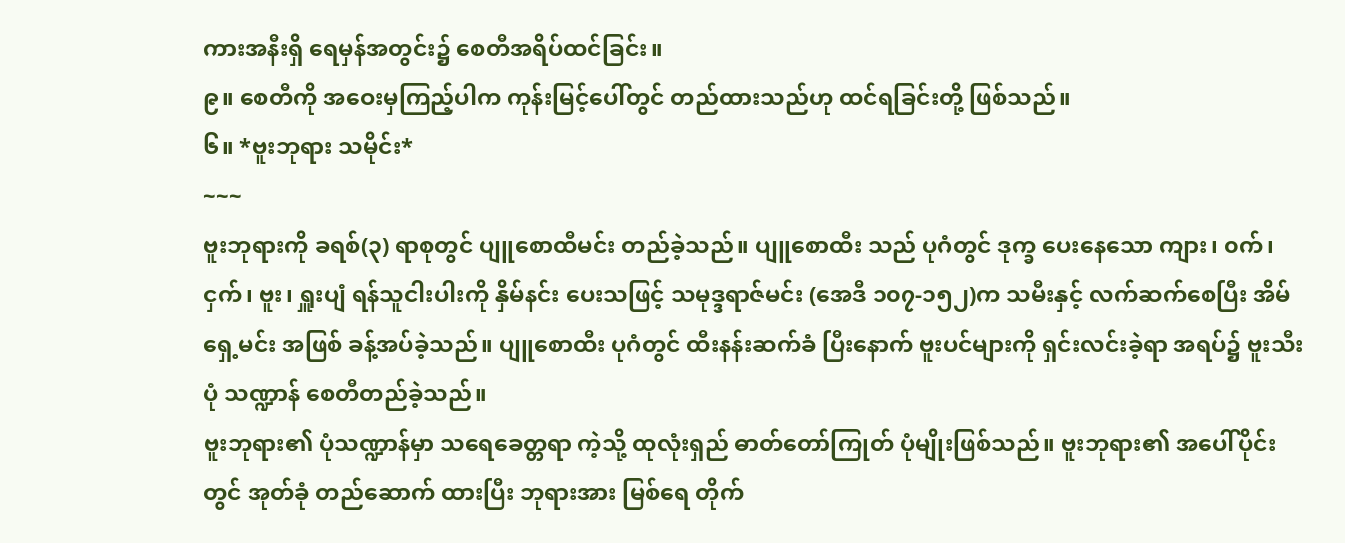ကားအနီးရှိ ရေမှန်အတွင်း၌ စေတီအရိပ်ထင်ခြင်း။
၉။ စေတီကို အဝေးမှကြည့်ပါက ကုန်းမြင့်ပေါ်တွင် တည်ထားသည်ဟု ထင်ရခြင်းတို့ ဖြစ်သည်။
၆။ *ဗူးဘုရား သမိုင်း*
~~~
ဗူးဘုရားကို ခရစ်(၃) ရာစုတွင် ပျူစောထီမင်း တည်ခဲ့သည်။ ပျူစောထီး သည် ပုဂံတွင် ဒုက္ခ ပေးနေသော ကျား၊ ၀က်၊ ငှက်၊ ဗူး၊ ရှူးပျံ ရန်သူငါးပါးကို နှိမ်နင်း ပေးသဖြင့် သမုဒ္ဒရာဇ်မင်း (အေဒီ ၁၀၇-၁၅၂)က သမီးနှင့် လက်ဆက်စေပြီး အိမ်ရှေ့မင်း အဖြစ် ခန့်အပ်ခဲ့သည်။ ပျူစောထီး ပုဂံတွင် ထီးနန်းဆက်ခံ ပြီးနောက် ဗူးပင်များကို ရှင်းလင်းခဲ့ရာ အရပ်၌ ဗူးသီးပုံ သဏ္ဍာန် စေတီတည်ခဲ့သည်။
ဗူးဘုရား၏ ပုံသဏ္ဍာန်မှာ သရေခေတ္တရာ ကဲ့သို့ ထုလုံးရှည် ဓာတ်တော်ကြုတ် ပုံမျိုးဖြစ်သည်။ ဗူးဘုရား၏ အပေါ်ပိုင်းတွင် အုတ်ခုံ တည်ဆောက် ထားပြီး ဘုရားအား မြစ်ရေ တိုက်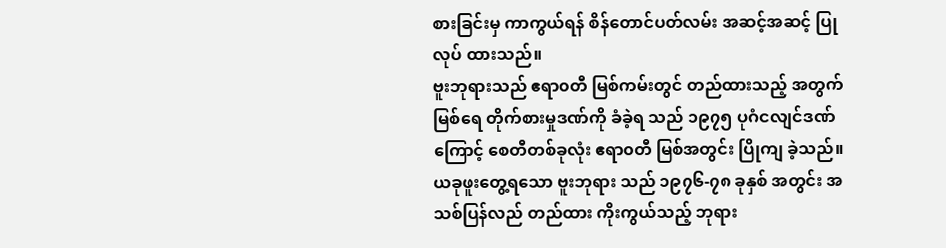စားခြင်းမှ ကာကွယ်ရန် စိန်တောင်ပတ်လမ်း အဆင့်အဆင့် ပြုလုပ် ထားသည်။
ဗူးဘုရားသည် ဧရာ၀တီ မြစ်ကမ်းတွင် တည်ထားသည့် အတွက် မြစ်ရေ တိုက်စားမှုဒဏ်ကို ခံခဲ့ရ သည် ၁၉၇၅ ပုဂံငလျင်ဒဏ် ကြောင့် စေတီတစ်ခုလုံး ဧရာ၀တီ မြစ်အတွင်း ပြိုကျ ခဲ့သည်။ ယခုဖူးတွေ့ရသော ဗူးဘုရား သည် ၁၉၇၆-၇၈ ခုနှစ် အတွင်း အသစ်ပြန်လည် တည်ထား ကိုးကွယ်သည့် ဘုရား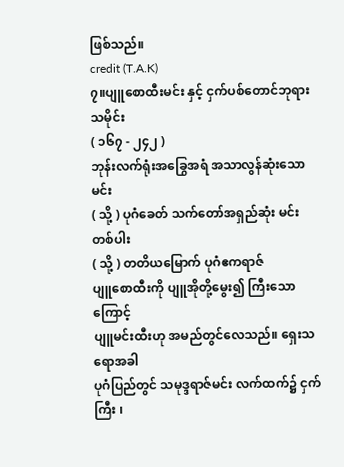ဖြစ်သည်။
credit (T.A.K)
၇။ပျူစောထီးမင်း နှင့် ငှက်ပစ်တောင်ဘုရား သမိုင်း
( ၁၆၇ - ၂၄၂ )
ဘုန်းလက်ရုံးအခြွေအရံ အသာလွန်ဆုံးသော မင်း
( သို့ ) ပုဂံခေတ် သက်တော်အရှည်ဆုံး မင်းတစ်ပါး
( သို့ ) တတိယမြောက် ပုဂံဧကရာဇ်
ပျူစောထီးကို ပျူအိုတို့မွေး၍ ကြီးသောကြောင့်
ပျူမင်းထီးဟု အမည်တွင်လေသည်။ ရှေးသရောအခါ
ပုဂံပြည်တွင် သမုဒ္ဒရာဇ်မင်း လက်ထက်၌ ငှက်ကြီး ၊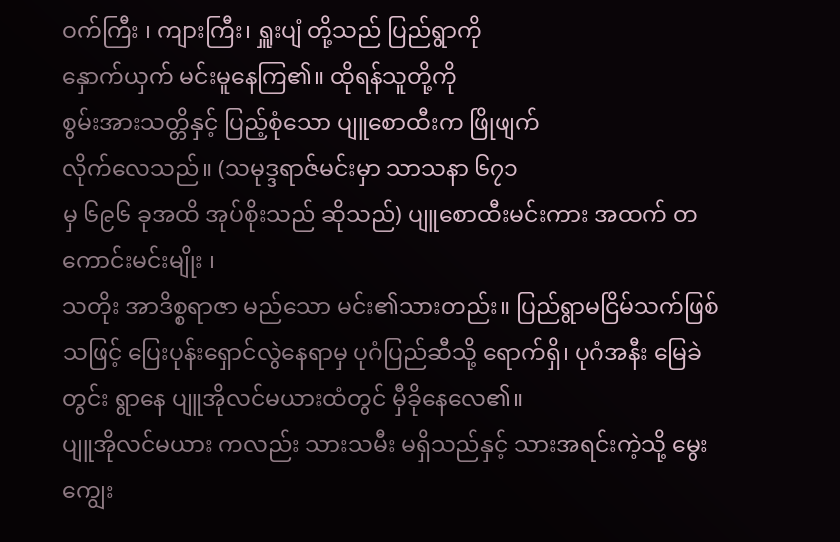ဝက်ကြီး ၊ ကျားကြီး၊ ရှူးပျံ တို့သည် ပြည်ရွာကို
နှောက်ယှက် မင်းမူနေကြ၏။ ထိုရန်သူတို့ကို
စွမ်းအားသတ္တိနှင့် ပြည့်စုံသော ပျူစောထီးက ဖြိုဖျက်
လိုက်လေသည်။ (သမုဒ္ဒရာဇ်မင်းမှာ သာသနာ ၆၇၁
မှ ၆၉၆ ခုအထိ အုပ်စိုးသည် ဆိုသည်) ပျူစောထီးမင်းကား အထက် တကောင်းမင်းမျိုး ၊
သတိုး အာဒိစ္စရာဇာ မည်သော မင်း၏သားတည်း။ ပြည်ရွာမငြိမ်သက်ဖြစ်သဖြင့် ပြေးပုန်းရှောင်လွဲနေရာမှ ပုဂံပြည်ဆီသို့ ရောက်ရှိ၊ ပုဂံအနီး မြေခဲတွင်း ရွာနေ ပျူအိုလင်မယားထံတွင် မှီခိုနေလေ၏။
ပျူအိုလင်မယား ကလည်း သားသမီး မရှိသည်နှင့် သားအရင်းကဲ့သို့ မွေးကျွေး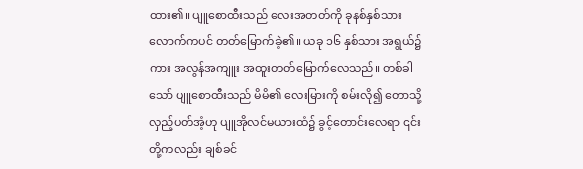ထား၏။ ပျူစောထီးသည် လေးအတတ်ကို ခုနစ်နှစ်သားလောက်ကပင် တတ်မြောက်ခဲ့၏။ ယခု ၁၆ နှစ်သား အရွယ်၌ကား အလွန်အကျူး အထူးတတ်မြောက်လေသည်။ တစ်ခါသော် ပျူစောထီးသည် မိမိ၏ လေးမြားကို စမ်းလို၍ တောသို့လှည့်ပတ်အံ့ဟု ပျူအိုလင်မယားထံ၌ ခွင့်တောင်းလေရာ ၎င်းတို့ကလည်း ချစ်ခင်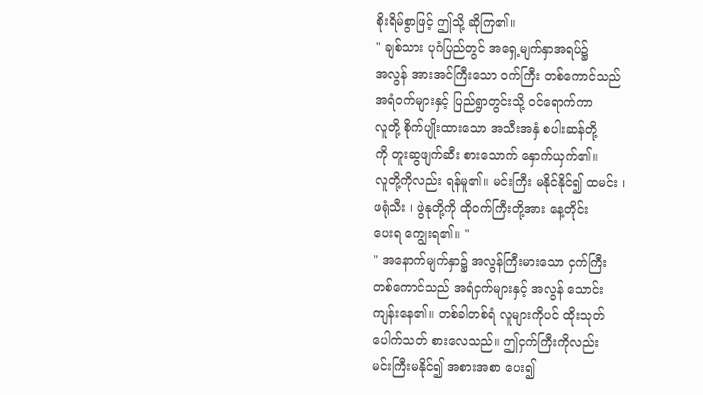စိုးရိမ်စွာဖြင့် ဤသို့ ဆိုကြ၏။
" ချစ်သား ပုဂံပြည်တွင် အရှေ့မျက်နှာအရပ်၌
အလွန် အားအင်ကြီးသော ဝက်ကြီး တစ်ကောင်သည်
အရံဝက်များနှင့် ပြည်ရွာတွင်းသို့ ဝင်ရောက်ကာ
လူတို့ စိုက်ပျိုးထားသော အသီးအနှံ စပါးဆန်တို့
ကို တူးဆွဖျက်ဆီး စားသောက် နှောက်ယှက်၏။
လူတို့ကိုလည်း ရန်မူ၏။ မင်းကြီး မနိုင်နိုင်၍ ထမင်း ၊
ဖရုံသီး ၊ ဖွဲနုတို့ကို ထိုဝက်ကြီးတို့အား နေ့တိုင်း
ပေးရ ကျွေးရ၏။ "
" အနောက်မျက်နှာ၌ အလွန်ကြီးမားသော ငှက်ကြီး
တစ်ကောင်သည် အရံငှက်များနှင့် အလွန် သောင်း
ကျန်းနေ၏။ တစ်ခါတစ်ရံ လူများကိုပင် ထိုးသုတ်
ပေါက်သတ် စားလေသည်။ ဤငှက်ကြီးကိုလည်း
မင်းကြီးမနိုင်၍ အစားအစာ ပေး၍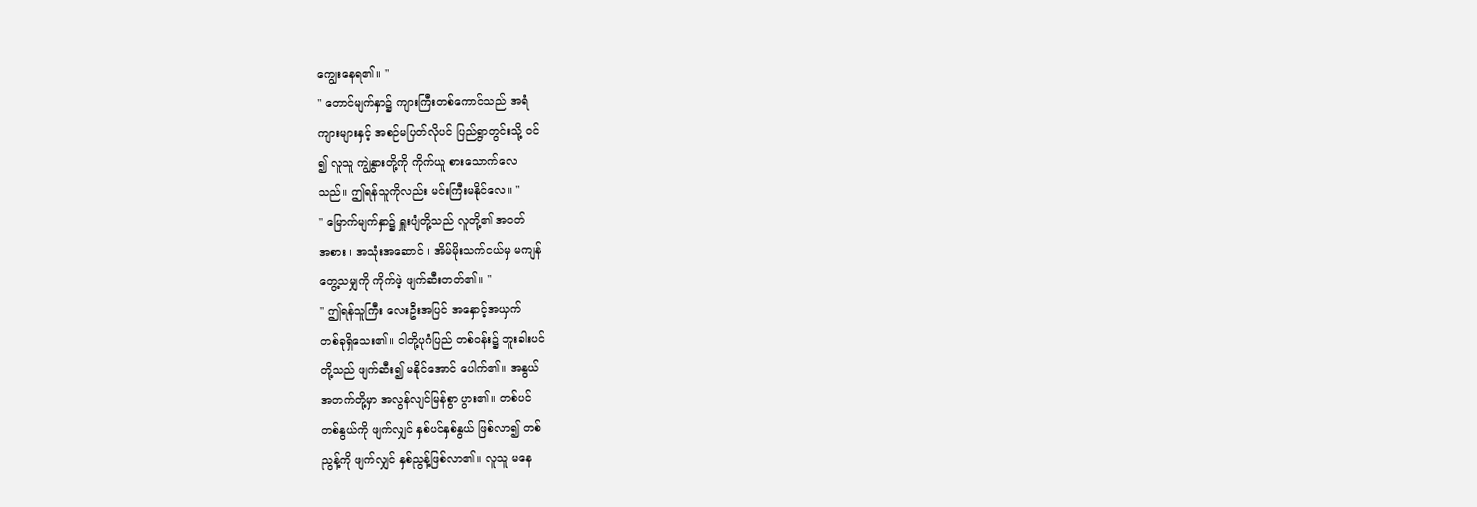ကျွေးနေရ၏။ "
" တောင်မျက်နှာ၌ ကျားကြီးတစ်ကောင်သည် အရံ
ကျားများနှင့် အစဉ်မပြတ်လိုပင် ပြည်ရွာတွင်းသို့ ဝင်
၍ လူသူ ကျွဲနွားတို့ကို ကိုက်ယူ စားသောက်လေ
သည်။ ဤရန်သူကိုလည်း မင်းကြီးမနိုင်လေ။ "
" မြောက်မျက်နှာ၌ ရှူးပျံတို့သည် လူတို့၏ အဝတ်
အစား ၊ အသုံးအဆောင် ၊ အိမ်မိုးသက်ငယ်မှ မကျန်
တွေ့သမျှကို ကိုက်ဖဲ့ ဖျက်ဆီးတတ်၏။ "
" ဤရန်သူကြီး လေးဦးအပြင် အနှောင့်အယှက်
တစ်ခုရှိသေး၏။ ငါတို့ပုဂံပြည် တစ်ဝန်း၌ ဘူးခါးပင်
တို့သည် ဖျက်ဆီး၍ မနိုင်အောင် ပေါက်၏။ အနွယ်
အတက်တို့မှာ အလွန်လျင်မြန်စွာ ပွား၏။ တစ်ပင်
တစ်နွယ်ကို ဖျက်လျှင် နှစ်ပင်နှစ်နွယ် ဖြစ်လာ၍ တစ်
ညွန့်ကို ဖျက်လျှင် နှစ်ညွန့်ဖြစ်လာ၏။ လူသူ မနေ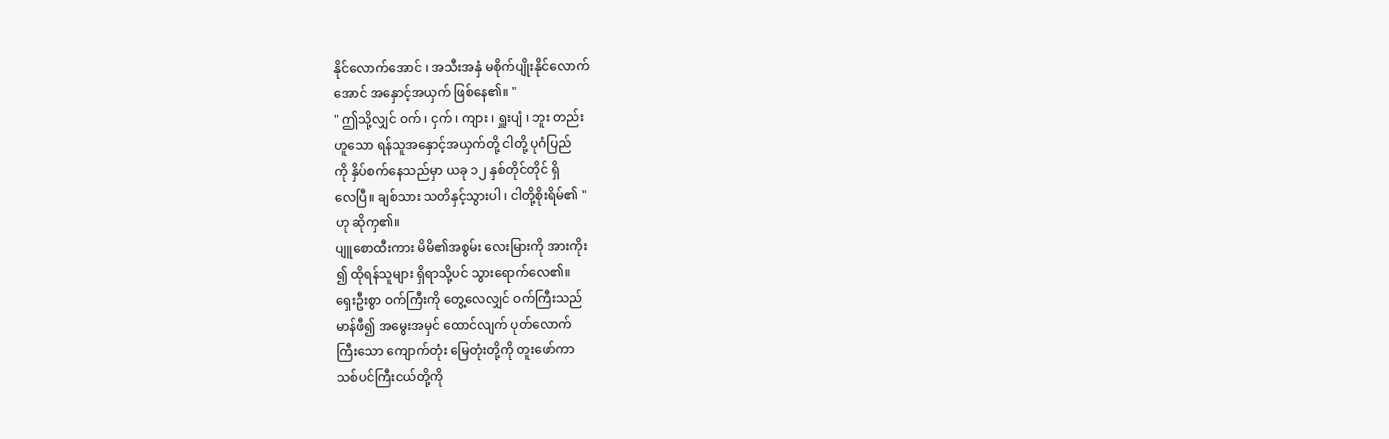နိုင်လောက်အောင် ၊ အသီးအနှံ မစိုက်ပျိုးနိုင်လောက်
အောင် အနှောင့်အယှက် ဖြစ်နေ၏။ "
" ဤသို့လျှင် ဝက် ၊ ငှက် ၊ ကျား ၊ ရှူးပျံ ၊ ဘူး တည်း
ဟူသော ရန်သူအနှောင့်အယှက်တို့ ငါတို့ ပုဂံပြည်
ကို နှိပ်စက်နေသည်မှာ ယခု ၁၂ နှစ်တိုင်တိုင် ရှိ
လေပြီ။ ချစ်သား သတိနှင့်သွားပါ ၊ ငါတို့စိုးရိမ်၏ "
ဟု ဆိုကှ၏။
ပျူစောထီးကား မိမိ၏အစွမ်း လေးမြားကို အားကိုး
၍ ထိုရန်သူများ ရှိရာသို့ပင် သွားရောက်လေ၏။
ရှေးဦးစွာ ဝက်ကြီးကို တွေ့လေလျှင် ဝက်ကြီးသည်
မာန်ဖီ၍ အမွေးအမှင် ထောင်လျက် ပုတ်လောက်
ကြီးသော ကျောက်တုံး မြေတုံးတို့ကို တူးဖော်ကာ
သစ်ပင်ကြီးငယ်တို့ကို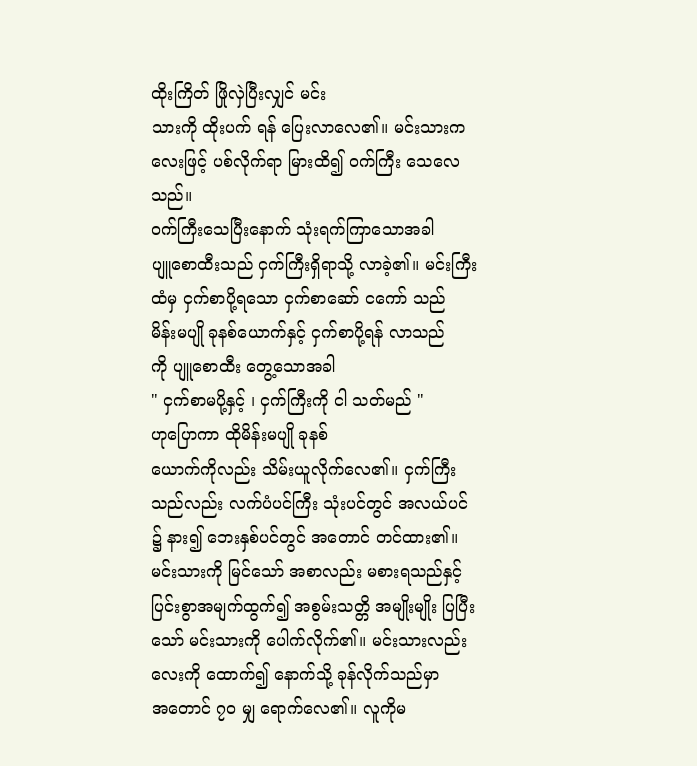ထိုးကြိတ် ဖြိုလှဲပြီးလျှင် မင်း
သားကို ထိုးပက် ရန် ပြေးလာလေ၏။ မင်းသားက
လေးဖြင့် ပစ်လိုက်ရာ မြားထိ၍ ဝက်ကြီး သေလေ
သည်။
ဝက်ကြီးသေပြီးနောက် သုံးရက်ကြာသောအခါ
ပျူစောထီးသည် ငှက်ကြီးရှိရာသို့ လာခဲ့၏။ မင်းကြီး
ထံမှ ငှက်စာပို့ရသော ငှက်စာဆော် ငကော် သည်
မိန်းမပျို ခုနစ်ယောက်နှင့် ငှက်စာပို့ရန် လာသည်
ကို ပျူစောထီး တွေ့သောအခါ
" ငှက်စာမပို့နှင့် ၊ ငှက်ကြီးကို ငါ သတ်မည် "
ဟုပြောကာ ထိုမိန်းမပျို ခုနစ်
ယောက်ကိုလည်း သိမ်းယူလိုက်လေ၏။ ငှက်ကြီး
သည်လည်း လက်ပံပင်ကြီး သုံးပင်တွင် အလယ်ပင်
၌ နား၍ ဘေးနှစ်ပင်တွင် အတောင် တင်ထား၏။
မင်းသားကို မြင်သော် အစာလည်း မစားရသည်နှင့်
ပြင်းစွာအမျက်ထွက်၍ အစွမ်းသတ္တိ အမျိုးမျိုး ပြပြီး
သော် မင်းသားကို ပေါက်လိုက်၏။ မင်းသားလည်း
လေးကို ထောက်၍ နောက်သို့ ခုန်လိုက်သည်မှာ
အတောင် ၇၀ မျှ ရောက်လေ၏။ လူကိုမ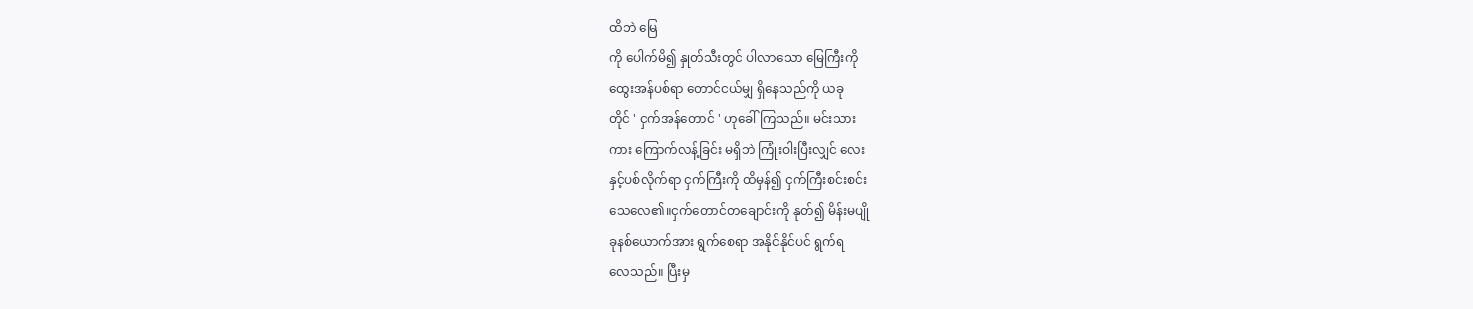ထိဘဲ မြေ
ကို ပေါက်မိ၍ နှုတ်သီးတွင် ပါလာသော မြေကြီးကို
ထွေးအန်ပစ်ရာ တောင်ငယ်မျှ ရှိနေသည်ကို ယခု
တိုင် ' ငှက်အန်တောင် ' ဟုခေါ်ကြသည်။ မင်းသား
ကား ကြောက်လန့်ခြင်း မရှိဘဲ ကြုံးဝါးပြီးလျှင် လေး
နှင့်ပစ်လိုက်ရာ ငှက်ကြီးကို ထိမှန်၍ ငှက်ကြီးစင်းစင်း
သေလေ၏။ငှက်တောင်တချောင်းကို နုတ်၍ မိန်းမပျို
ခုနစ်ယောက်အား ရွက်စေရာ အနိုင်နိုင်ပင် ရွက်ရ
လေသည်။ ပြီးမှ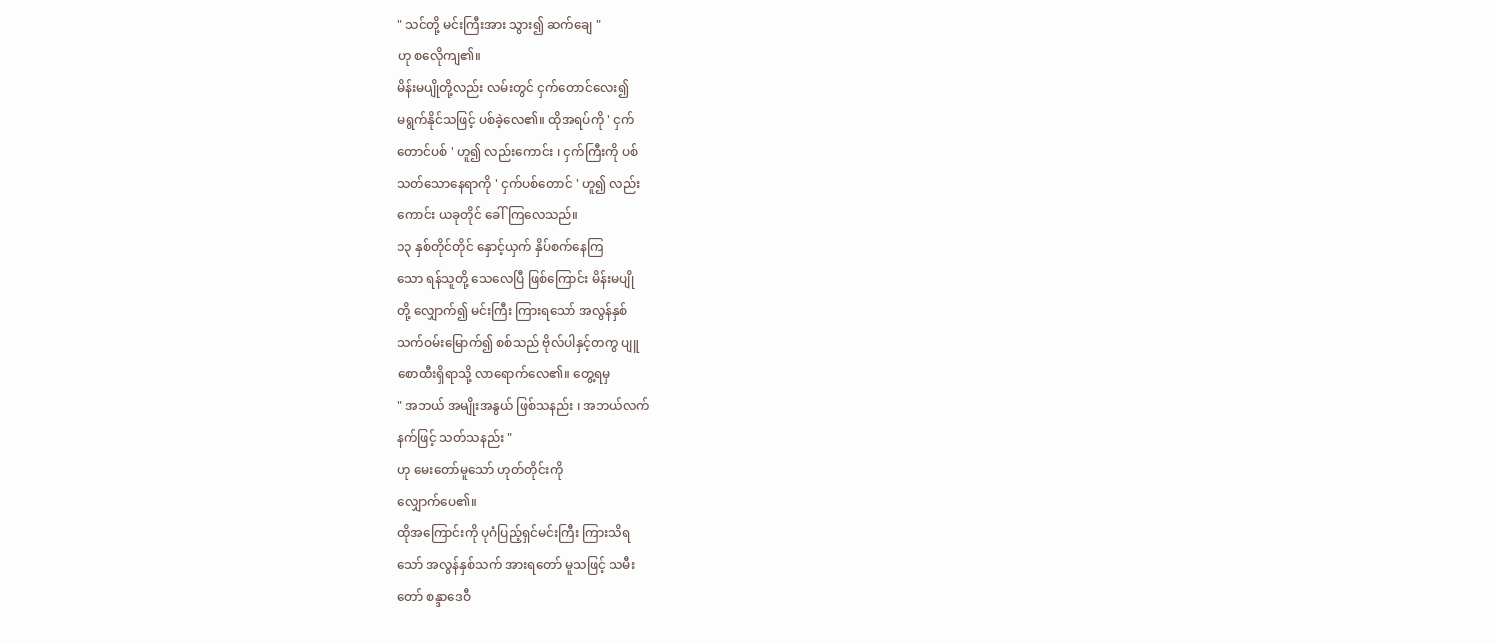" သင်တို့ မင်းကြီးအား သွား၍ ဆက်ချေ "
ဟု စလေိုကျ၏။
မိန်းမပျိုတို့လည်း လမ်းတွင် ငှက်တောင်လေး၍
မရွက်နိုင်သဖြင့် ပစ်ခဲ့လေ၏။ ထိုအရပ်ကို ' ငှက်
တောင်ပစ် ' ဟူ၍ လည်းကောင်း ၊ ငှက်ကြီးကို ပစ်
သတ်သောနေရာကို ' ငှက်ပစ်တောင် ' ဟူ၍ လည်း
ကောင်း ယခုတိုင် ခေါ်ကြလေသည်။
၁၃ နှစ်တိုင်တိုင် နှောင့်ယှက် နှိပ်စက်နေကြ
သော ရန်သူတို့ သေလေပြီ ဖြစ်ကြောင်း မိန်းမပျို
တို့ လျှောက်၍ မင်းကြီး ကြားရသော် အလွန်နှစ်
သက်ဝမ်းမြောက်၍ စစ်သည် ဗိုလ်ပါနှင့်တကွ ပျူ
စောထီးရှိရာသို့ လာရောက်လေ၏။ တွေ့ရမှ
" အဘယ် အမျိုးအနွယ် ဖြစ်သနည်း ၊ အဘယ်လက်
နက်ဖြင့် သတ်သနည်း "
ဟု မေးတော်မူသော် ဟုတ်တိုင်းကို
လျှောက်ပေ၏။
ထိုအကြောင်းကို ပုဂံပြည့်ရှင်မင်းကြီး ကြားသိရ
သော် အလွန်နှစ်သက် အားရတော် မူသဖြင့် သမီး
တော် စန္ဒာဒေဝီ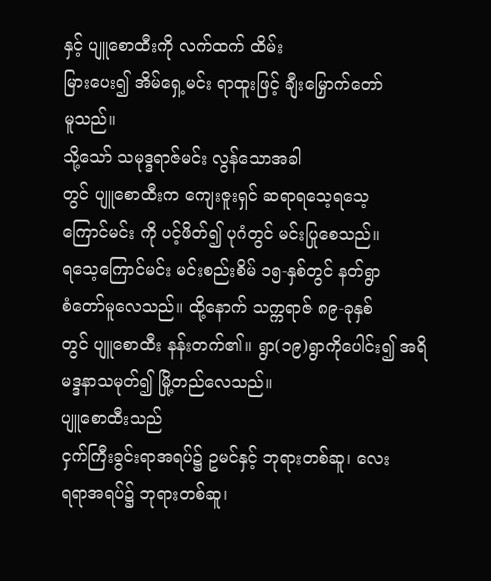နှင့် ပျူစောထီးကို လက်ထက် ထိမ်း
မြားပေး၍ အိမ်ရှေ့မင်း ရာထူးဖြင့် ချီးမြှောက်တော်
မူသည်။
သို့သော် သမုဒ္ဒရာဇ်မင်း လွန်သောအခါ
တွင် ပျူစောထီးက ကျေးဇူးရှင် ဆရာရသေ့ရသေ့
ကြောင်မင်း ကို ပင့်ဖိတ်၍ ပုဂံတွင် မင်းပြုစေသည်။
ရသေ့ကြောင်မင်း မင်းစည်းစိမ် ၁၅-နှစ်တွင် နတ်ရွာ
စံတော်မူလေသည်။ ထို့နောက် သက္ကရာဇ် ၈၉-ခုနှစ်
တွင် ပျူစောထီး နန်းတက်၏။ ရွာ(၁၉)ရွာကိုပေါင်း၍ အရိမဒ္ဒနာသမုတ်၍ မြို့တည်လေသည်။
ပျူစောထီးသည်
ငှက်ကြီးခွင်းရာအရပ်၌ ဥမင်နှင့် ဘုရားတစ်ဆူ၊ လေး
ရရာအရပ်၌ ဘုရားတစ်ဆူ၊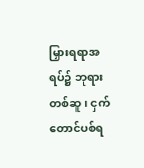မြှားရရာအရပ်၌ ဘုရား
တစ်ဆူ၊ ငှက်တောင်ပစ်ရ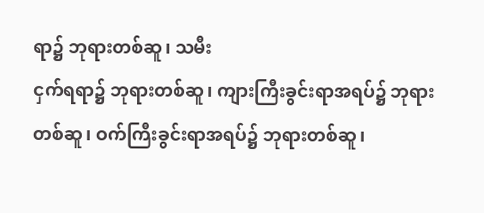ရာ၌ ဘုရားတစ်ဆူ၊ သမီး
ငှက်ရရာ၌ ဘုရားတစ်ဆူ၊ ကျားကြီးခွင်းရာအရပ်၌ ဘုရားတစ်ဆူ၊ ဝက်ကြီးခွင်းရာအရပ်၌ ဘုရားတစ်ဆူ၊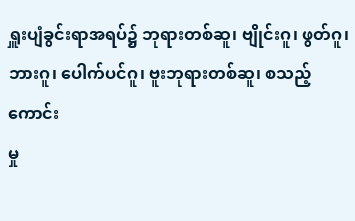ရှူးပျံခွင်းရာအရပ်၌ ဘုရားတစ်ဆူ၊ ဗျိုင်းဂူ၊ ဖွတ်ဂူ၊
ဘားဂူ၊ ပေါက်ပင်ဂူ၊ ဗူးဘုရားတစ်ဆူ၊ စသည့်ကောင်း
မှု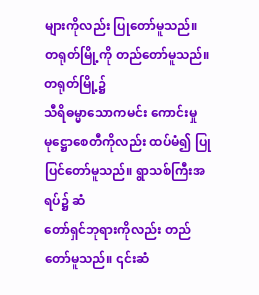များကိုလည်း ပြုတော်မူသည်။
တရုတ်မြို့ကို တည်တော်မူသည်။ တရုတ်မြို့၌
သီရိဓမ္မာသောကမင်း ကောင်းမှု မုဋ္ဌောစေတီကိုလည်း ထပ်မံ၍ ပြုပြင်တော်မူသည်။ ရွာသစ်ကြီးအရပ်၌ ဆံ
တော်ရှင်ဘုရားကိုလည်း တည်တော်မူသည်။ ၎င်းဆံ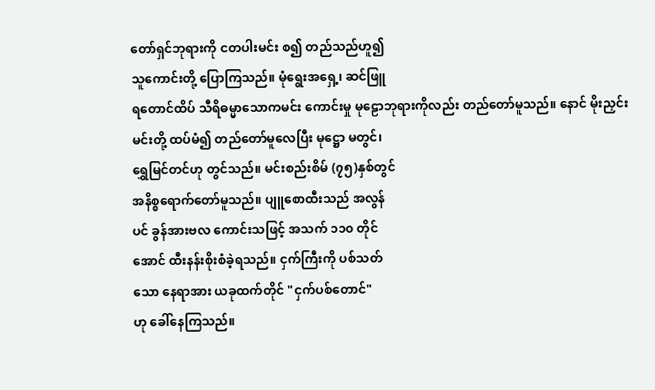တော်ရှင်ဘုရားကို ငတပါးမင်း စ၍ တည်သည်ဟူ၍
သူကောင်းတို့ ပြောကြသည်။ မုံရွေးအရှေ့၊ ဆင်ဖြူ
ရတောင်ထိပ် သီရိဓမ္မာသောကမင်း ကောင်းမှု မုဠောဘုရားကိုလည်း တည်တော်မူသည်။ နောင် မိုးညှင်း
မင်းတို့ ထပ်မံ၍ တည်တော်မူလေပြီး မုဋ္ဌော မတွင်၊
ရွှေမြင်တင်ဟု တွင်သည်။ မင်းစည်းစိမ် (၇၅)နှစ်တွင်
အနိစ္စရောက်တော်မူသည်။ ပျူစောထီးသည် အလွန်
ပင် ခွန်အားဗလ ကောင်းသဖြင့် အသက် ၁၁၀ တိုင်
အောင် ထီးနန်းစိုးစံခဲ့ရသည်။ ငှက်ကြီးကို ပစ်သတ်
သော နေရာအား ယခုထက်တိုင် "ငှက်ပစ်တောင်"
ဟု ခေါ်နေကြသည်။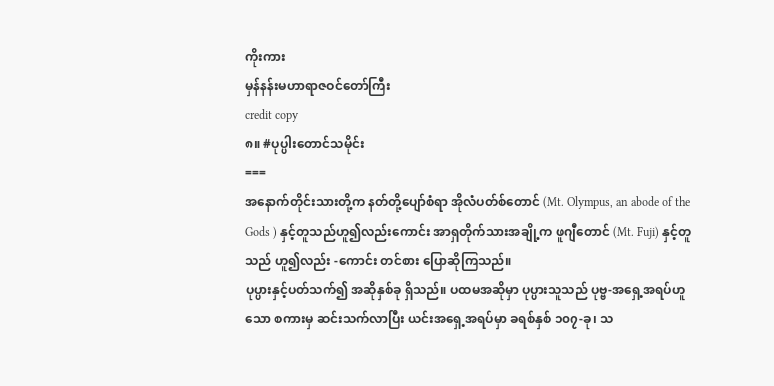ကိုးကား
မှန်နန်းမဟာရာဇဝင်တော်ကြီး
credit copy
၈။ #ပုပ္ပါးတောင်သမိုင်း
===
အနောက်တိုင်းသားတို့က နတ်တို့ပျော်စံရာ အိုလံပတ်စ်တောင် (Mt. Olympus, an abode of the Gods ) နှင့်တူသည်ဟူ၍လည်းကောင်း အာရှတိုက်သားအချို့က ဖူဂျီတောင် (Mt. Fuji) နှင့်တူသည် ဟူ၍လည်း -ကောင်း တင်စား ပြောဆိုကြသည်။
ပုပ္ပားနှင့်ပတ်သက်၍ အဆိုနှစ်ခု ရှိသည်။ ပထမအဆိုမှာ ပုပ္ပားသူသည် ပုဗ္ဗ-အရှေ့အရပ်ဟူသော စကားမှ ဆင်းသက်လာပြီး ယင်းအရှေ့အရပ်မှာ ခရစ်နှစ် ၁၀၇-ခု၊ သ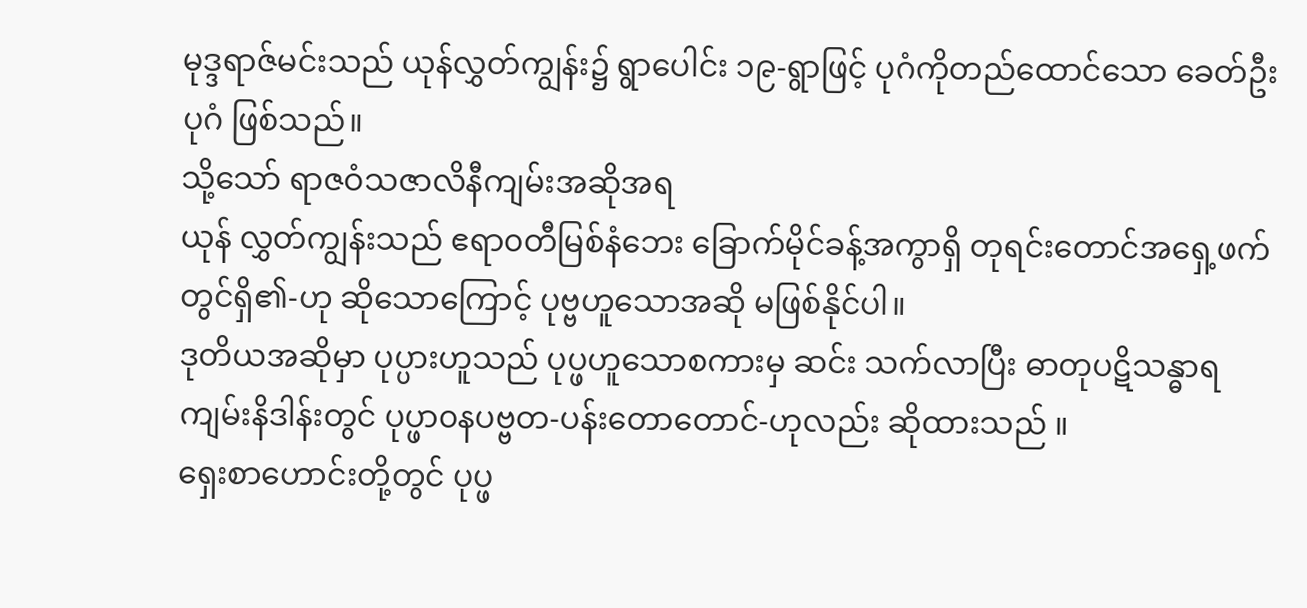မုဒ္ဒရာဇ်မင်းသည် ယုန်လွှတ်ကျွန်း၌ ရွာပေါင်း ၁၉-ရွာဖြင့် ပုဂံကိုတည်ထောင်သော ခေတ်ဦးပုဂံ ဖြစ်သည်။
သို့သော် ရာဇဝံသဇာလိနီကျမ်းအဆိုအရ
ယုန် လွှတ်ကျွန်းသည် ဧရာ၀တီမြစ်နံဘေး ခြောက်မိုင်ခန့်အကွာရှိ တုရင်းတောင်အရှေ့ဖက်တွင်ရှိ၏-ဟု ဆိုသောကြောင့် ပုဗ္ဗဟူသောအဆို မဖြစ်နိုင်ပါ။
ဒုတိယအဆိုမှာ ပုပ္ပားဟူသည် ပုပ္ဖဟူသောစကားမှ ဆင်း သက်လာပြီး ဓာတုပဋိသန္ဓာရကျမ်းနိဒါန်းတွင် ပုပ္ဖာ၀နပဗ္ဗတ-ပန်းတောတောင်-ဟုလည်း ဆိုထားသည် ။
ရှေးစာဟောင်းတို့တွင် ပုပ္ဖ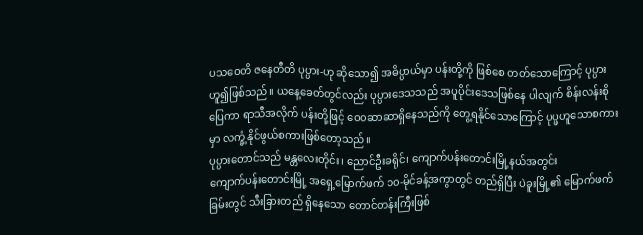ပသဝေတိ ဇနေတီတိ ပုပ္ပား-ဟု ဆိုသော၍ အဓိပ္ပာယ်မှာ ပန်းတို့ကို ဖြစ်စေ တတ်သောကြောင့် ပုပ္ပားဟူ၍ဖြစ်သည်။ ယနေ့ခေတ်တွင်လည်း ပုပ္ပားဒေသသည် အပူပိုင်းဒေသဖြစ်နေ ပါလျက် စိန်းလန်းစိုပြေကာ ရာသီအလိုက် ပန်းတို့ဖြင့် ဝေ၀ဆာဆာရှိနေသည်ကို တွေ့ရနိုင်သောကြောင့် ပုပ္ဖဟူသောစကားမှာ လက္ခံ့နိုင်ဖွယ်စကားဖြစ်တော့သည်။
ပုပ္ပားတောင်သည် မန္တလေးတိုင်း၊ ညောင်ဦးခရိုင်၊ ကျောက်ပန်းတောင်းမြို့နယ်အတွင်း
ကျောက်ပန်းတောင်းမြို့ အရှေ့မြောက်ဖက် ၁၀-မိုင်ခန့်အကွာတွင် တည်ရှိပြီး ပဲခူးမြို့၏ မြောက်ဖက်ခြမ်းတွင် သီးခြားတည် ရှိနေသော တောင်တန်းကြီးဖြစ်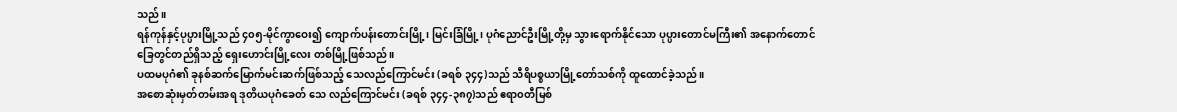သည်။
ရန်ကုန်နှင့်ပုပ္ပားမြို့သည် ၄၀၅-မိုင်ကွာဝေး၍ ကျောက်ပန်းတောင်းမြို့၊ မြင်းခြံမြို့၊ ပုဂံညောင်ဦးမြို့တို့မှ သွားရောက်နိုင်သော ပုပ္ပားတောင်မကြီး၏ အနောက်တောင်ခြေတွင်တည်ရှိသည့် ရှေးဟောင်းမြို့လေး တစ်မြို့ဖြစ်သည်။
ပထမပုဂံ၏ ခုနစ်ဆက်မြောက်မင်းဆက်ဖြစ်သည့် သေလည်ကြောင်မင်း (ခရစ် ၃၄၄)သည် သီရိပစ္စယာမြို့တော်သစ်ကို ထူထောင်ခဲ့သည်။
အစောဆုံးမှတ်တမ်းအရ ဒုတိယပုဂံခေတ် သေ လည်ကြောင်မင်း (ခရစ် ၃၄၄-၃၈၇)သည် ဧရာ၀တီမြစ်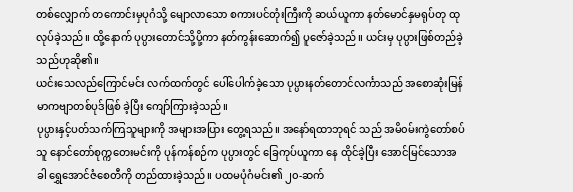တစ်လျှောက် တကောင်းမှပုဂံသို့ မျောလာသော စကားပင်တုံးကြီးကို ဆယ်ယူကာ နတ်မောင်နှမရုပ်တု ထုလုပ်ခဲ့သည်။ ထို့နောက် ပုပ္ပားတောင်သို့ပို့ကာ နတ်ကွန်းဆောက်၍ ပူဇော်ခဲ့သည်။ ယင်းမှ ပုပ္ပားဖြစ်တည်ခဲ့သည်ဟုဆို၏။
ယင်းသေလည်ကြောင်မင်း လက်ထက်တွင် ပေါ်ပေါက်ခဲ့သော ပုပ္ပားနတ်တောင်လင်္ကာသည် အစောဆုံးမြန်မာကဗျာတစ်ပုဒ်ဖြစ် ခဲ့ပြီး ကျော်ကြားခဲ့သည်။
ပုပ္ပားနှင့်ပတ်သက်ကြသူများကို အများအပြား တွေ့ရသည်။ အနော်ရထာဘုရင် သည် အမိ၀မ်းကွဲတော်စပ်သူ နောင်တော်စုက္ကတေးမင်းကို ပုန်ကန်စဉ်က ပုပ္ပားတွင် ခြေကုပ်ယူကာ နေ ထိုင်ခဲ့ပြီး အောင်မြင်သောအခါ ရွှေအောင်ဇံစေတီကို တည်ထားခဲ့သည်။ ပထမပုံဂံမင်း၏ ၂၀-ဆက်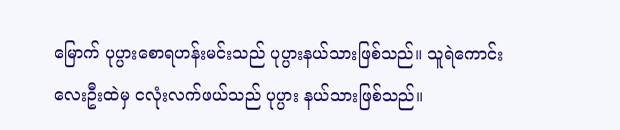မြောက် ပုပ္ပားစောရဟန်းမင်းသည် ပုပ္ပားနယ်သားဖြစ်သည်။ သူရဲကောင်းလေးဦးထဲမှ ငလုံးလက်ဖယ်သည် ပုပ္ပား နယ်သားဖြစ်သည်။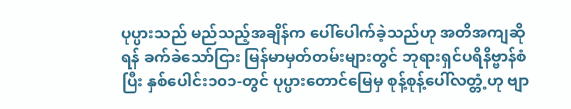ပုပ္ပားသည် မည်သည့်အချိန်က ပေါ်ပေါက်ခဲ့သည်ဟု အတိအကျဆိုရန် ခက်ခဲသော်ငြား မြန်မာမှတ်တမ်းများတွင် ဘုရားရှင်ပရိနိဗ္ဗာန်စံပြီး နှစ်ပေါင်း၁၀၁-တွင် ပုပ္ပားတောင်မြေမှ စုန့်စုန့်ပေါ်လတ္တံ့ဟု ဗျာ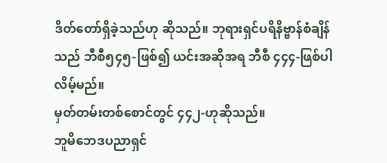ဒိတ်တော်ရှိခဲ့သည်ဟု ဆိုသည်။ ဘုရားရှင်ပရိနိဗ္ဗာန်စံချိန်သည် ဘီစီ၅၄၅-ဖြစ်၍ ယင်းအဆိုအရ ဘီစီ ၄၄၄-ဖြစ်ပါလိမ့်မည်။
မှတ်တမ်းတစ်စောင်တွင် ၄၄၂-ဟုဆိုသည်။
ဘူမိဘေဒပညာရှင်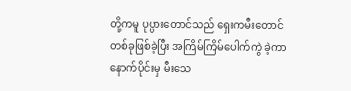တို့ကမူ ပုပ္ပားတောင်သည် ရှေးကမီးတောင်တစ်ခုဖြစ်ခဲ့ပြီး အကြိမ်ကြိမ်ပေါက်ကွဲ ခဲ့ကာ နောက်ပိုင်းမှ မီးသေ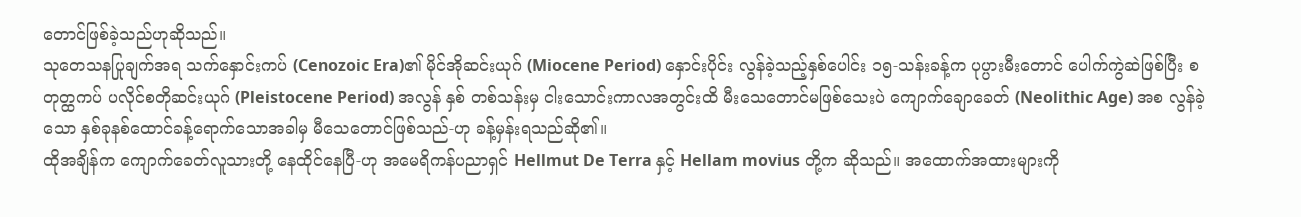တောင်ဖြစ်ခဲ့သည်ဟုဆိုသည်။
သုတေသနပြုချက်အရ သက်နှောင်းကပ် (Cenozoic Era)၏ မိုင်အိုဆင်းယုဂ် (Miocene Period) နှောင်းပိုင်း လွန်ခဲ့သည့်နှစ်ပေါင်း ၁၅-သန်းခန့်က ပုပ္ပားမီးတောင် ပေါက်ကွဲဆဲဖြစ်ပြီး စတုတ္ထကပ် ပလိုင်စတိုဆင်းယုဂ် (Pleistocene Period) အလွန် နှစ် တစ်သန်းမှ ငါးသောင်းကာလအတွင်းထိ မီးသေတောင်မဖြစ်သေးပဲ ကျောက်ချောခေတ် (Neolithic Age) အစ လွန်ခဲ့သော နှစ်ခုနစ်ထောင်ခန့်ရောက်သောအခါမှ မီသေတောင်ဖြစ်သည်-ဟု ခန့်မှန်းရသည်ဆို၏။
ထိုအချိန်က ကျောက်ခေတ်လူသားတို့ နေထိုင်နေပြီ-ဟု အမေရိကန်ပညာရှင် Hellmut De Terra နှင့် Hellam movius တို့က ဆိုသည်။ အထောက်အထားများကို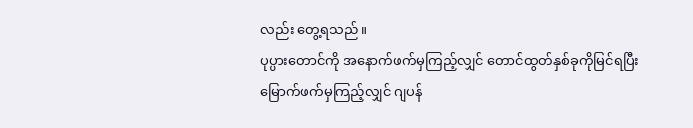လည်း တွေ့ရသည်။
ပုပ္ပားတောင်ကို အနောက်ဖက်မှကြည့်လျှင် တောင်ထွတ်နှစ်ခုကိုမြင်ရပြီး
မြောက်ဖက်မှကြည့်လျှင် ဂျပန်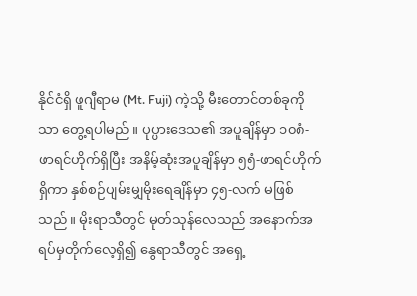နိုင်ငံရှိ ဖူဂျီရာမ (Mt. Fuji) ကဲ့သို့ မီးတောင်တစ်ခုကိုသာ တွေ့ရပါမည်။ ပုပ္ပားဒေသ၏ အပူချိန်မှာ ၁၀၈ံ-ဖာရင်ဟိုက်ရှိပြီး အနိမ့်ဆုံးအပူချိန်မှာ ၅၅ံ-ဖာရင်ဟိုက်ရှိကာ နှစ်စဉ်ပျမ်းမျှမိုးရေချိန်မှာ ၄၅-လက် မဖြစ်သည်။ မိုးရာသီတွင် မုတ်သုန်လေသည် အနောက်အရပ်မှတိုက်လေ့ရှိ၍ နွေရာသီတွင် အရှေ့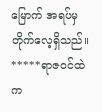မြောက် အရပ်မှ တိုက်လေ့ရှိသည်။
*****ရာဇ၀င်ထဲက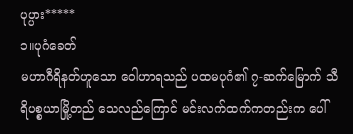ပုပ္ပား*****
၁။ပုဂံခေတ်
မဟာဂီရိနတ်ဟူသော ဝေါဟာရသည် ပထမပုဂံ၏ ၇-ဆက်မြောက် သီရိပစ္စယာမြို့တည် သေလည်ကြောင် မင်းလက်ထက်ကတည်းက ပေါ်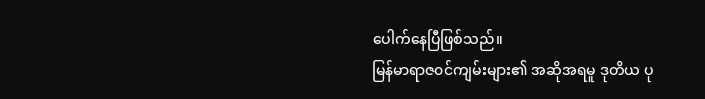ပေါက်နေပြီဖြစ်သည်။
မြန်မာရာဇ၀င်ကျမ်းများ၏ အဆိုအရမူ ဒုတိယ ပု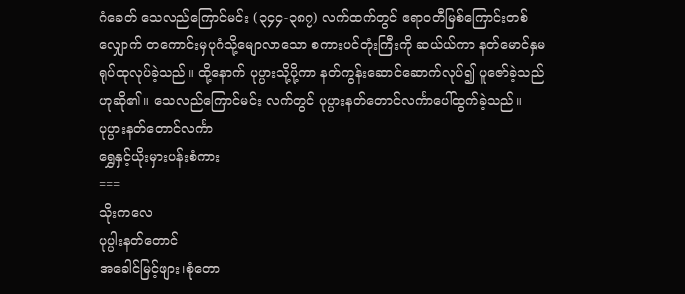ဂံခေတ် သေလည်ကြောင်မင်း (၃၄၄-၃၈၇) လက်ထက်တွင် ဧရာ၀တီမြစ်ကြောင်းတစ်လျှောက် တကောင်းမှပုဂံသို့မျောလာသော စကားပင်တုံးကြီးကို ဆယ်ယ်ကာ နတ်မောင်နှမရုပ်ထုလုပ်ခဲ့သည်။ ထို့နောက် ပုပ္ပားသို့ပို့ကာ နတ်ကွန်းဆောင်ဆောက်လုပ်၍ ပူဇော်ခဲ့သည်ဟုဆို၏။ သေလည်ကြောင်မင်း လက်တွင် ပုပ္ပားနတ်တောင်လင်္ကာပေါ်ထွက်ခဲ့သည်။
ပုပ္ပားနတ်တောင်လင်္ကာ
ရွှေနှင့်ယိုးမှားပန်းစံကား
===
သိုးကလေ
ပုပ္ပါးနတ်တောင်
အခေါင်မြင့်ဖျား၊စုံတော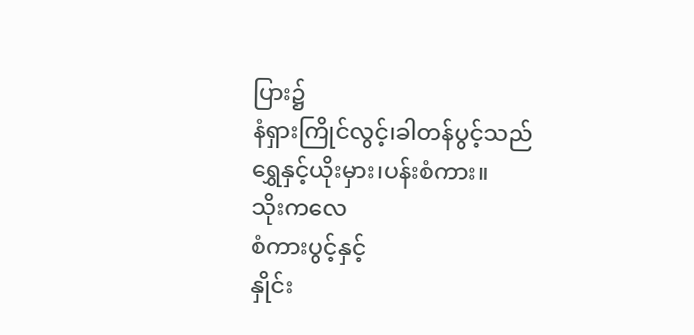ပြား၌
နံရှားကြိုင်လွင့်၊ခါတန်ပွင့်သည်
ရွှေနှင့်ယိုးမှား၊ပန်းစံကား။
သိုးကလေ
စံကားပွင့်နှင့်
နှိုင်း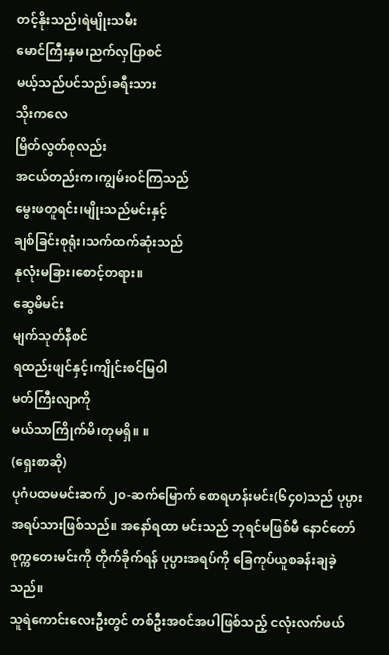တင့်နိုးသည်၊ရဲမျိုးသမီး
မောင်ကြီးနှမ၊ညက်လှပြာစင်
မယ့်သည်ပင်သည်၊ခရီးသား
သိုးကလေ
မြိတ်လွတ်စုလည်း
အငယ်တည်းက၊ကျွမ်းဝင်ကြသည်
မွေးဖတူရင်း၊မျိုးသည်မင်းနှင့်
ချစ်ခြင်းစုရုံး၊သက်ထက်ဆုံးသည်
နုလုံးမခြား၊စောင့်တရား။
ဆွေမိမင်း
မျက်သုတ်နီစင်
ရထည်းဖျင်နှင့်၊ကျိုင်းစင်မြဝါ
မတ်ကြီးလျာကို
မယ်သာကြိုက်မိ၊တုမရှိ။ ။
(ရှေးစာဆို)
ပုဂံပထမမင်းဆက် ၂၀-ဆက်မြောက် စောရဟန်းမင်း(၆၄၀)သည် ပုပ္ပားအရပ်သားဖြစ်သည်။ အနော်ရထာ မင်းသည် ဘုရင်မဖြစ်မီ နောင်တော်စုက္ကတေးမင်းကို တိုက်ခိုက်ရန် ပုပ္ပားအရပ်ကို ခြေကုပ်ယူစခန်းချခဲ့ သည်။
သူရဲကောင်းလေးဦးတွင် တစ်ဦးအ၀င်အပါဖြစ်သည့် ငလုံးလက်ဖယ်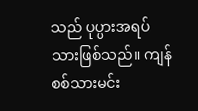သည် ပုပ္ပားအရပ်သားဖြစ်သည်။ ကျန်စစ်သားမင်း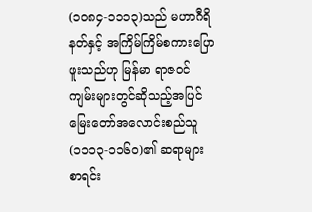(၁၀၈၄-၁၁၁၃)သည် မဟာဂီရိနတ်နှင့် အကြိမ်ကြိမ်စကားပြောဖူးသည်ဟု မြန်မာ ရာဇ၀င်ကျမ်းများတွင်ဆိုသည့်အပြင် မြေးတော်အလောင်းစည်သူ (၁၁၁၃-၁၁၆၀)၏ ဆရာများစာရင်း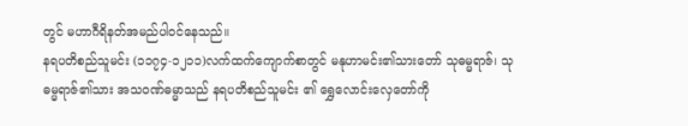တွင် မဟာဂီရိနတ်အမည်ပါ၀င်နေသည်။
နရပတိစည်သူမင်း (၁၁၇၄-၁၂၁၁)လက်ထက်ကျောက်စာတွင် မနုဟာမင်း၏သားတော် သုဓမ္မရာဇ်၊ သုဓမ္မရာဇ်၏သား အသ၀ဏ်ဓမ္မာသည် နရပတိစည်သူမင်း ၏ ရွှေလောင်းလှေတော်ကို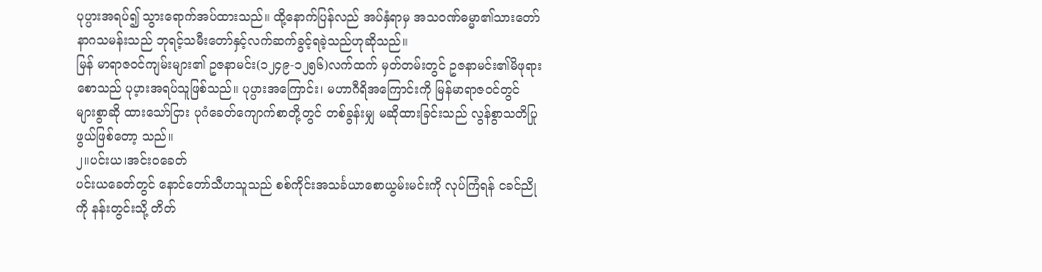ပုပ္ပားအရပ်၍ သွားရောက်အပ်ထားသည်။ ထို့နောက်ပြန်လည် အပ်နှံရာမှ အသ၀ဏ်ဓမ္မာ၏သားတော် နာဂသမန်းသည် ဘုရင့်သမီးတော်နှင့်လက်ဆက်ခွင့်ရခဲ့သည်ဟုဆိုသည်။
မြန် မာရာဇ၀င်ကျမ်းများ၏ ဥဇနာမင်း(၁၂၄၉-၁၂၅၆)လက်ထက် မှတ်တမ်းတွင် ဥဇနာမင်း၏မိဖုရားစောသည် ပုပ့ားအရပ်သူဖြစ်သည်။ ပုပ္ပားအကြောင်း၊ မဟာဂီရိအကြောင်းကို မြန်မာရာဇ၀င်တွင် များစွာဆို ထားသော်ငြား ပုဂံခေတ်ကျောက်စာတို့တွင် တစ်ခွန်းမျှ မဆိုထားခြင်းသည် လွန်စွာသတိပြုဖွယ်ဖြစ်တော့ သည်။
၂။ပင်းယ၊အင်းဝခေတ်
ပင်းယခေတ်တွင် နောင်တော်သီဟသူသည် စစ်ကိုင်းအသင်္ခယာစောယွမ်းမင်းကို လုပ်ကြံရန် ငခင်ညိုကို နန်းတွင်းသို့ တိတ်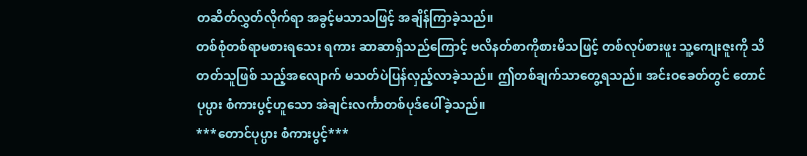တဆိတ်လွှတ်လိုက်ရာ အခွင့်မသာသဖြင့် အချိန်ကြာခဲ့သည်။
တစ်စုံတစ်ရာမစားရသေး ရကား ဆာဆာရှိသည်ကြောင့် ဗလိနတ်စာကိုစားမိသဖြင့် တစ်လုပ်စားဖူး သူ့ကျေးဇူးကို သိတတ်သူဖြစ် သည့်အလျောက် မသတ်ပဲပြန်လှည့်လာခဲ့သည်။ ဤတစ်ချက်သာတွေ့ရသည်။ အင်းဝခေတ်တွင် တောင် ပုပ္ပား စံကားပွင့်ဟူသော အဲချင်းလင်္ကာတစ်ပုဒ်ပေါ်ခဲ့သည်။
***တောင်ပုပ္ပား စံကားပွင့်***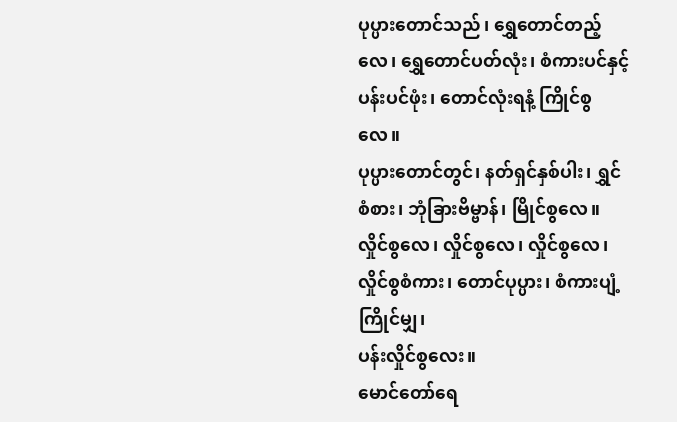ပုပ္ပားတောင်သည်၊ ရွှေတောင်တည့်လေ၊ ရွှေတောင်ပတ်လုံး၊ စံကားပင်နှင့်
ပန်းပင်ဖုံး၊ တောင်လုံးရနံ့ ကြိုင်စွလေ။
ပုပ္ပားတောင်တွင်၊ နတ်ရှင်နှစ်ပါး၊ ရွှင်စံစား၊ ဘုံခြားဗိမ္ဗာန်၊ မြိုင်စွလေ။
လှိုင်စွလေ၊ လှိုင်စွလေ၊ လှိုင်စွလေ၊ လှိုင်စွစံကား၊ တောင်ပုပ္ပား၊ စံကားပျံ့ကြိုင်မျှ၊
ပန်းလှိုင်စွလေး။
မောင်တော်ရေ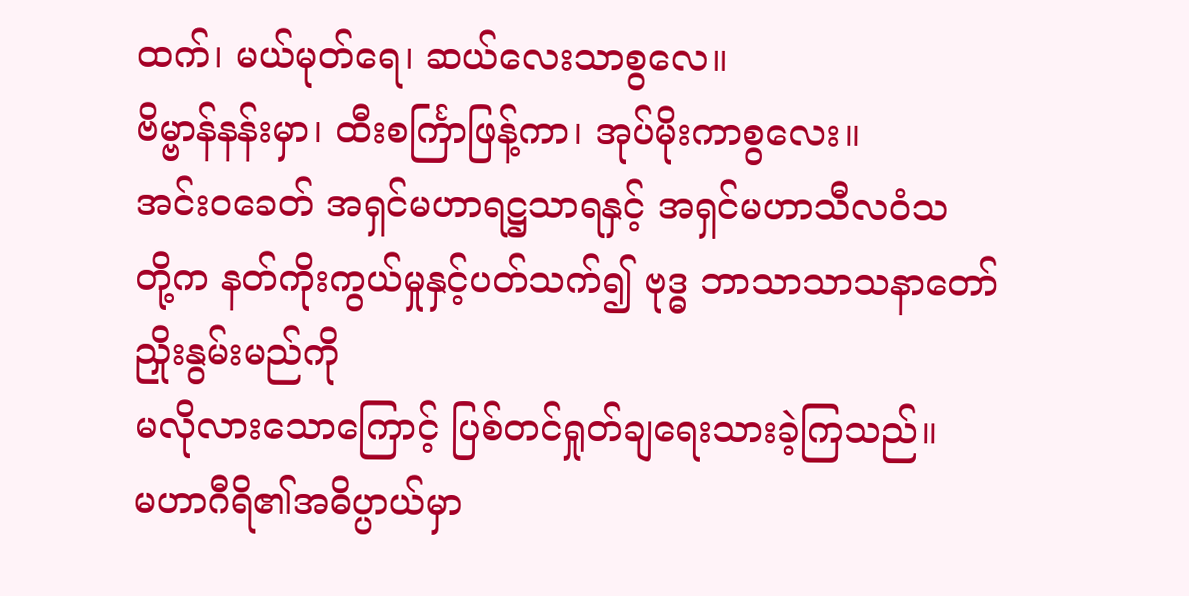ထက်၊ မယ်မုတ်ရေ၊ ဆယ်လေးသာစွလေ။
ဗိမ္ဗာန်နန်းမှာ၊ ထီးစင်္ကြာဖြန့်ကာ၊ အုပ်မိုးကာစွလေး။
အင်းဝခေတ် အရှင်မဟာရဋ္ဌသာရနှင့် အရှင်မဟာသီလဝံသ
တို့က နတ်ကိုးကွယ်မှုနှင့်ပတ်သက်၍ ဗုဒ္ဓ ဘာသာသာသနာတော်
ညှိုးနွမ်းမည်ကို
မလိုလားသောကြောင့် ပြစ်တင်ရှုတ်ချရေးသားခဲ့ကြသည်။
မဟာဂီရိ၏အဓိပ္ပာယ်မှာ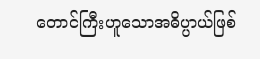တောင်ကြီးဟူသောအဓိပ္ပာယ်ဖြစ်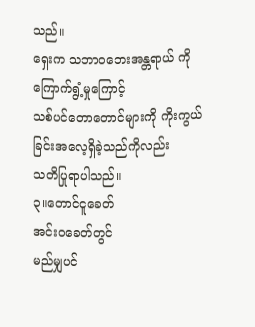သည်။
ရှေးက သဘာဝဘေးအန္တရာယ် ကို ကြောက်ရွံ့မှုကြောင့်
သစ်ပင်တောတောင်များကို ကိုးကွယ်ခြင်းအလေ့ရှိခဲ့သည်ကိုလည်း
သတိပြုရာပါသည်။
၃။တောင်ငူခေတ်
အင်းဝခေတ်တွင်
မည်မျှပင်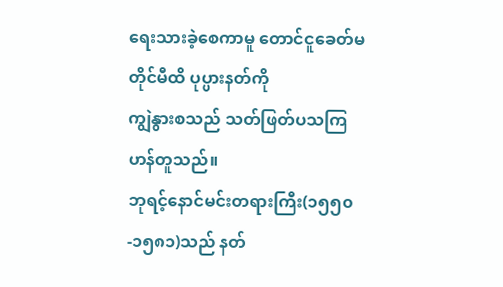ရေးသားခဲ့စေကာမူ တောင်ငူခေတ်မတိုင်မီထိ ပုပ္ပားနတ်ကို
ကျွဲနွားစသည် သတ်ဖြတ်ပသကြဟန်တူသည်။
ဘုရင့်နောင်မင်းတရားကြီး(၁၅၅၀-၁၅၈၁)သည် နတ်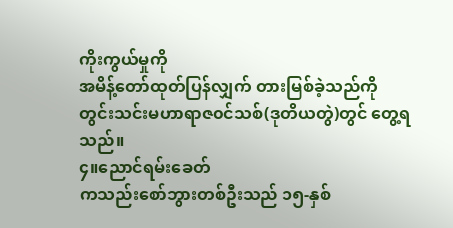ကိုးကွယ်မှုကို
အမိန့်တော်ထုတ်ပြန်လျှက် တားမြစ်ခဲ့သည်ကို
တွင်းသင်းမဟာရာဇ၀င်သစ်(ဒုတိယတွဲ)တွင် တွေ့ရသည်။
၄။ညောင်ရမ်းခေတ်
ကသည်းစော်ဘွားတစ်ဦးသည် ၁၅-နှစ်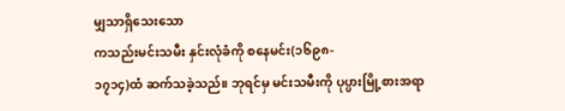မျှသာရှိသေးသော
ကသည်းမင်းသမီး နှင်းလုံခံကို စနေမင်း(၁၆၉၈-
၁၇၁၄)ထံ ဆက်သခဲ့သည်။ ဘုရင်မှ မင်းသမီးကို ပုပ္ပားမြို့စားအရာ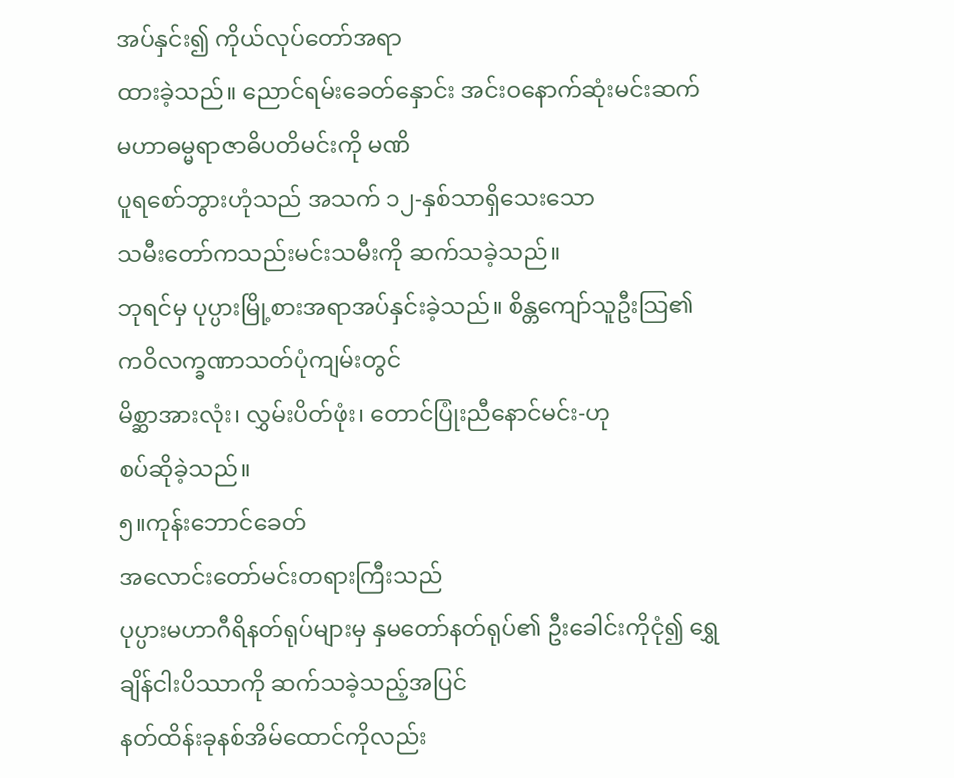အပ်နှင်း၍ ကိုယ်လုပ်တော်အရာ
ထားခဲ့သည်။ ညောင်ရမ်းခေတ်နှောင်း အင်းဝနောက်ဆုံးမင်းဆက်
မဟာဓမ္မရာဇာဓိပတိမင်းကို မဏိ
ပူရစော်ဘွားဟုံသည် အသက် ၁၂-နှစ်သာရှိသေးသော
သမီးတော်ကသည်းမင်းသမီးကို ဆက်သခဲ့သည်။
ဘုရင်မှ ပုပ္ပားမြို့စားအရာအပ်နှင်းခဲ့သည်။ စိန္တကျော်သူဦးသြ၏
ကဝိလက္ခဏာသတ်ပုံကျမ်းတွင်
မိစ္ဆာအားလုံး၊ လွှမ်းပိတ်ဖုံး၊ တောင်ပြုံးညီနောင်မင်း-ဟု
စပ်ဆိုခဲ့သည်။
၅။ကုန်းဘောင်ခေတ်
အလောင်းတော်မင်းတရားကြီးသည်
ပုပ္ပားမဟာဂီရိနတ်ရုပ်များမှ နှမတော်နတ်ရုပ်၏ ဦးခေါင်းကိုငုံ၍ ရွှေ
ချိန်ငါးပိဿာကို ဆက်သခဲ့သည့်အပြင်
နတ်ထိန်းခုနစ်အိမ်ထောင်ကိုလည်း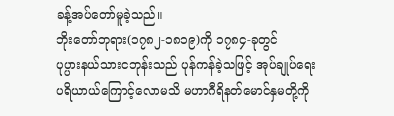ခန့်အပ်တော်မူခဲ့သည်။
ဘိုးတော်ဘုရား(၁၇၈၂-၁၈၁၉)ကို ၁၇၈၄-ခုတွင်
ပုပ္ပားနယ်သားငဘုန်းသည် ပုန်ကန်ခဲ့သဖြင့် အုပ်ချုပ်ရေး
ပရိယာယ်ကြောင့်လောမသိ မဟာဂီရိနတ်မောင်နှမတို့ကို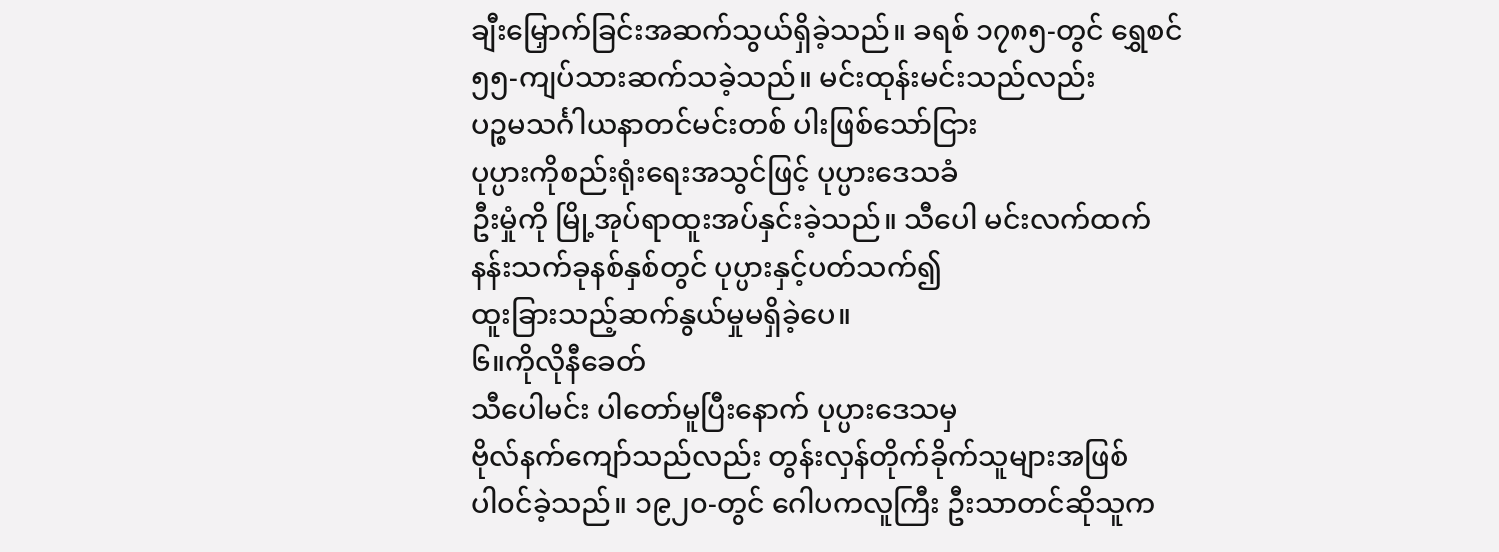ချီးမြှောက်ခြင်းအဆက်သွယ်ရှိခဲ့သည်။ ခရစ် ၁၇၈၅-တွင် ရွှေစင်
၅၅-ကျပ်သားဆက်သခဲ့သည်။ မင်းထုန်းမင်းသည်လည်း
ပဉ္စမသင်္ဂါယနာတင်မင်းတစ် ပါးဖြစ်သော်ငြား
ပုပ္ပားကိုစည်းရုံးရေးအသွင်ဖြင့် ပုပ္ပားဒေသခံ
ဦးမှုံကို မြို့အုပ်ရာထူးအပ်နှင်းခဲ့သည်။ သီပေါ မင်းလက်ထက်
နန်းသက်ခုနစ်နှစ်တွင် ပုပ္ပားနှင့်ပတ်သက်၍
ထူးခြားသည့်ဆက်နွယ်မှုမရှိခဲ့ပေ။
၆။ကိုလိုနီခေတ်
သီပေါမင်း ပါတော်မူပြီးနောက် ပုပ္ပားဒေသမှ
ဗိုလ်နက်ကျော်သည်လည်း တွန်းလှန်တိုက်ခိုက်သူများအဖြစ်
ပါ၀င်ခဲ့သည်။ ၁၉၂၀-တွင် ဂေါပကလူကြီး ဦးသာတင်ဆိုသူက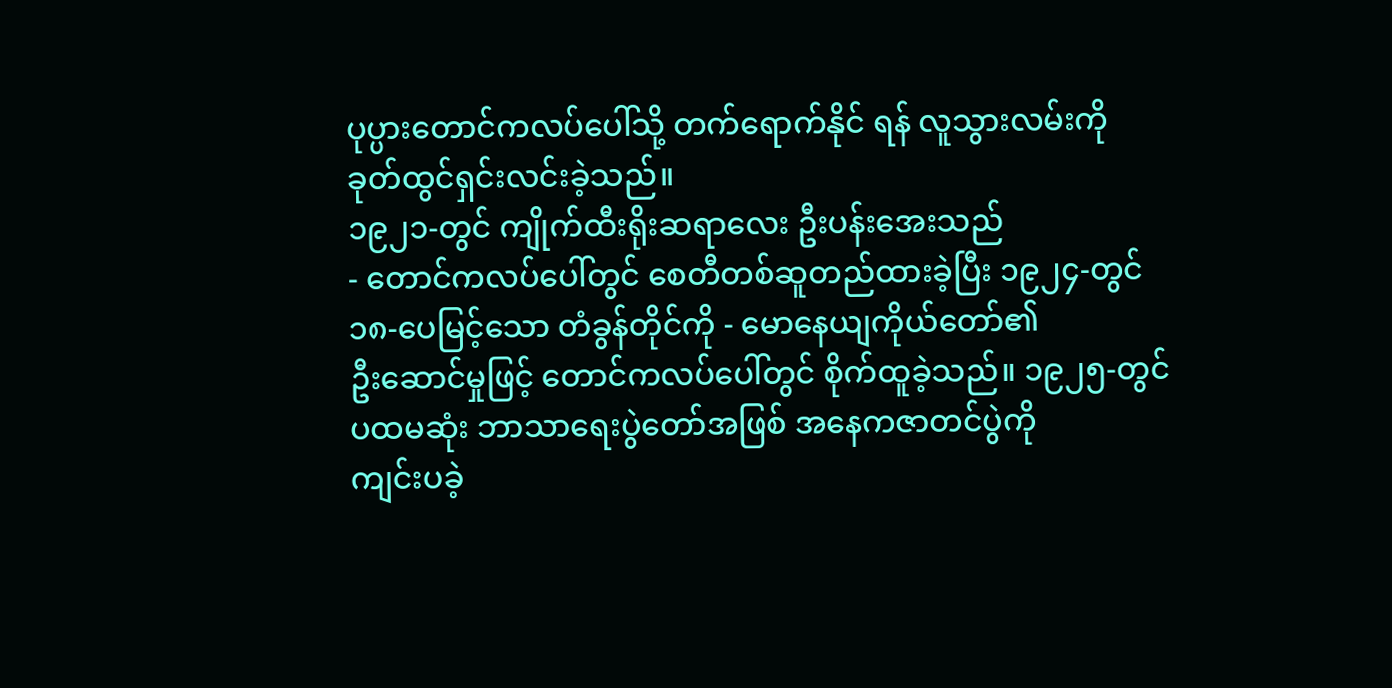ပုပ္ပားတောင်ကလပ်ပေါ်သို့ တက်ရောက်နိုင် ရန် လူသွားလမ်းကို
ခုတ်ထွင်ရှင်းလင်းခဲ့သည်။
၁၉၂၁-တွင် ကျိုက်ထီးရိုးဆရာလေး ဦးပန်းအေးသည်
- တောင်ကလပ်ပေါ်တွင် စေတီတစ်ဆူတည်ထားခဲ့ပြီး ၁၉၂၄-တွင်
၁၈-ပေမြင့်သော တံခွန်တိုင်ကို - မောနေယျကိုယ်တော်၏
ဦးဆောင်မှုဖြင့် တောင်ကလပ်ပေါ်တွင် စိုက်ထူခဲ့သည်။ ၁၉၂၅-တွင်
ပထမဆုံး ဘာသာရေးပွဲတော်အဖြစ် အနေကဇာတင်ပွဲကို
ကျင်းပခဲ့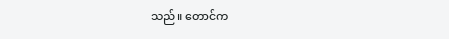သည်။ တောင်က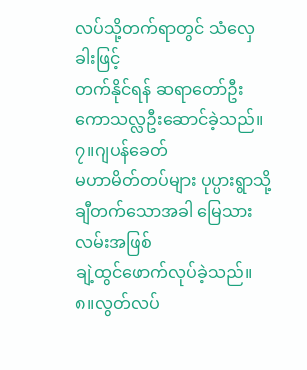လပ်သို့တက်ရာတွင် သံလှေ ခါးဖြင့်
တက်နိုင်ရန် ဆရာတော်ဦးကောသလ္လဦးဆောင်ခဲ့သည်။
၇။ဂျပန်ခေတ်
မဟာမိတ်တပ်များ ပုပ္ပားရွာသို့ချီတက်သောအခါ မြေသားလမ်းအဖြစ်
ချဲ့ထွင်ဖောက်လုပ်ခဲ့သည်။
၈။လွတ်လပ်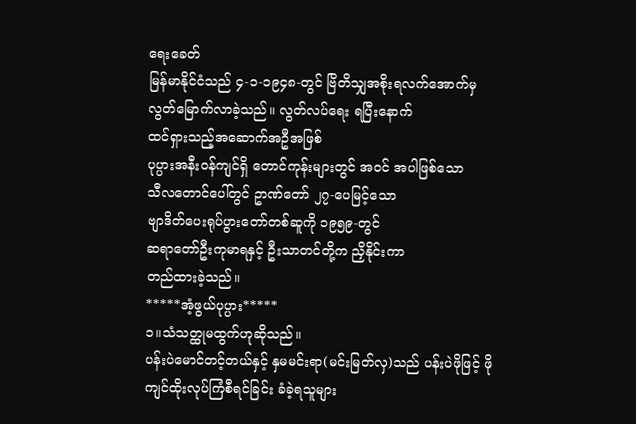ရေးခေတ်
မြန်မာနိုင်ငံသည် ၄-၁-၁၉၄၈-တွင် ဗြိတိသျှအစိုးရလက်အောက်မှ
လွတ်မြောက်လာခဲ့သည်။ လွတ်လပ်ရေး ရပြီးနောက်
ထင်ရှားသည့်အဆောက်အဦအဖြစ်
ပုပ္ပားအနီး၀န်ကျင်ရှိ တောင်ကုန်းများတွင် အ၀င် အပါဖြစ်သော
သီလတောင်ပေါ်တွင် ဥာဏ်တော် ၂၇-ပေမြင့်သော
ဗျာဒိတ်ပေးရုပ်ပွားတော်တစ်ဆူကို ၁၉၅၉-တွင်
ဆရာတော်ဦးကုမာရနှင့် ဦးသာတင်တို့က ညှိနိုင်းကာ
တည်ထားခဲ့သည်။
*****အံ့ဖွယ်ပုပ္ပား*****
၁။သံသတ္ထုမထွက်ဟုဆိုသည်။
ပန်းပဲမောင်တင့်တယ်နှင့် နှမမင်းရာ(မင်းမြတ်လှ)သည် ပန်းပဲဖိုဖြင့် ဖိုကျင်ထိုးလုပ်ကြံစီရင်ခြင်း ခံခဲ့ရသူများ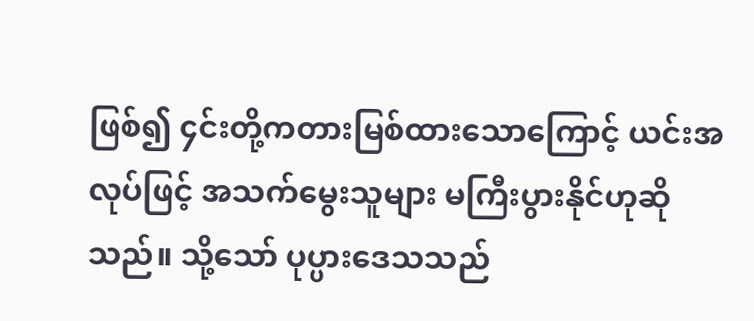ဖြစ်၍ ၄င်းတို့ကတားမြစ်ထားသောကြောင့် ယင်းအလုပ်ဖြင့် အသက်မွေးသူများ မကြီးပွားနိုင်ဟုဆိုသည်။ သို့သော် ပုပ္ပားဒေသသည်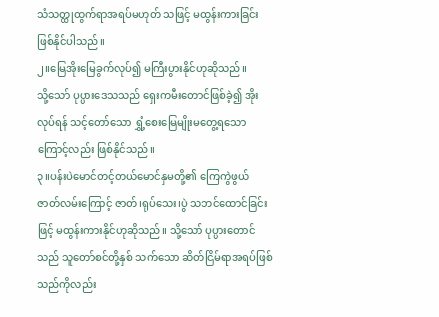သံသတ္ထုထွက်ရာအရပ်မဟုတ် သဖြင့် မထွန်းကားခြင်း ဖြစ်နိုင်ပါသည်။
၂။မြေအိုးမြေခွက်လုပ်၍ မကြီးပွားနိုင်ဟုဆိုသည်။
သို့သော် ပုပ္ပားဒေသသည် ရှေးကမီးတောင်ဖြစ်ခဲ့၍ အိုးလုပ်ရန် သင့်တော်သော ရွှံ့စေးမြေမျိုးမတွေ့ရသောကြောင့်လည်း ဖြစ်နိုင်သည်။
၃။ပန်းပဲမောင်တင့်တယ်မောင်နှမတို့၏ ကြေကွဲဖွယ်
ဇာတ်လမ်းကြောင့် ဇာတ်၊ရုပ်သေး၊ပွဲ သဘင်ထောင်ခြင်းဖြင့် မထွန်းကားနိုင်ဟုဆိုသည်။ သို့သော် ပုပ္ပားတောင်သည် သူတော်စင်တို့နှစ် သက်သော ဆိတ်ငြိမ်ရာအရပ်ဖြစ်သည်ကိုလည်း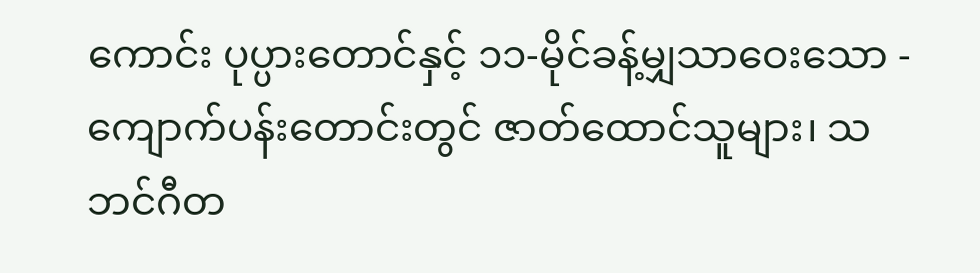ကောင်း ပုပ္ပားတောင်နှင့် ၁၁-မိုင်ခန့်မျှသာဝေးသော - ကျောက်ပန်းတောင်းတွင် ဇာတ်ထောင်သူများ၊ သဘင်ဂီတ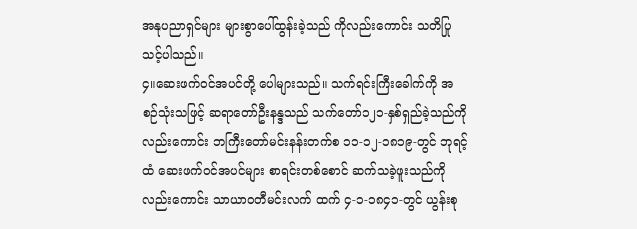အနုပညာရှင်များ များစွာပေါ်ထွန်းခဲ့သည် ကိုလည်းကောင်း သတိပြုသင့်ပါသည်။
၄။ဆေးဖက်၀င်အပင်တို့ ပေါများသည်။ သက်ရင်းကြီးခေါက်ကို အစဉ်သုံးသဖြင့် ဆရာတော်ဦးနန္ဒသည် သက်တော်၁၂၁-နှစ်ရှည်ခဲ့သည်ကိုလည်းကောင်း ဘကြီးတော်မင်းနန်းတက်စ ၁၁-၁၂-၁၈၁၉-တွင် ဘုရင့် ထံ ဆေးဖက်၀င်အပင်များ စာရင်းတစ်စောင် ဆက်သခဲ့ဖူးသည်ကိုလည်းကောင်း သာယာ၀တီမင်းလက် ထက် ၄-၁-၁၈၄၁-တွင် ယွန်းစု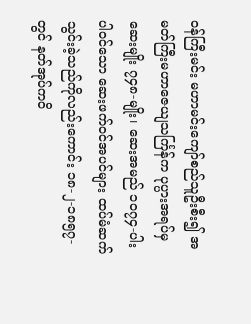၀န်ကြီးမင်း မဟာမင်းကျော်စည်သူဦးစီး၍ အမတ်ကြီးမဟာဇေယျသင်္ကြန်က ပုပ္ပားအရပ်မှ ဆေးမျိုး ၇၄၈-မျိုး၊ ဆေးအမည် ၁၀၇၄-ပါး ပါ၀င်သော ဆေးဖက်၀င်အပင်များ ထပ်မံဆက် သွင်းခဲ့သည်ကိုလည်းကောင်း ၁၈-၂-၁၈၅၇-တွင် နတ်အုပ်ကဝိ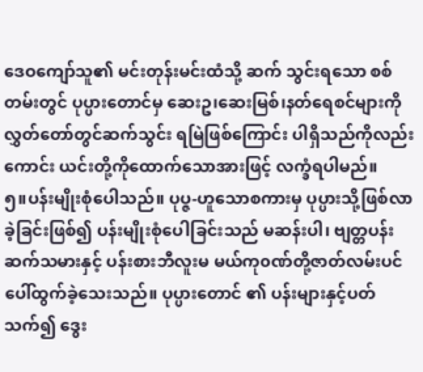ဒေဝကျော်သူ၏ မင်းတုန်းမင်းထံသို့ ဆက် သွင်းရသော စစ်တမ်းတွင် ပုပ္ပားတောင်မှ ဆေးဥ၊ဆေးမြစ်၊နတ်ရေစင်များကို လွှတ်တော်တွင်ဆက်သွင်း ရမြဲဖြစ်ကြောင်း ပါရှိသည်ကိုလည်းကောင်း ယင်းတို့ကိုထောက်သောအားဖြင့် လက္ခံရပါမည်။
၅။ပန်းမျိုးစုံပေါသည်။ ပုပ္ဇ-ဟူသောစကားမှ ပုပ္ပားသို့ဖြစ်လာခဲ့ခြင်းဖြစ်၍ ပန်းမျိုးစုံပေါခြင်းသည် မဆန်းပါ၊ ဗျတ္တပန်းဆက်သမားနှင့် ပန်းစားဘီလူးမ မယ်ကု၀ဏ်တို့ဇာတ်လမ်းပင် ပေါ်ထွက်ခဲ့သေးသည်။ ပုပ္ပားတောင် ၏ ပန်းများနှင့်ပတ်သက်၍ ဒွေး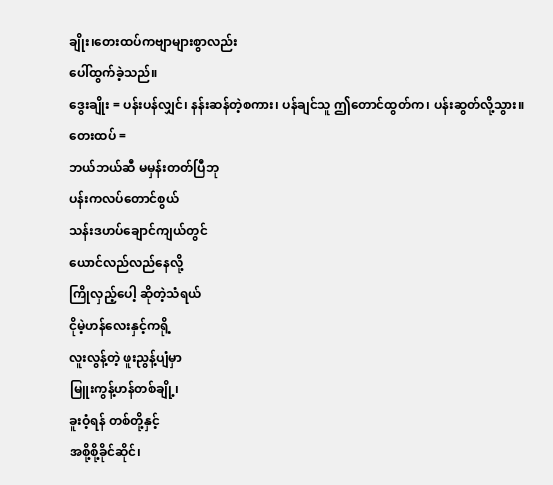ချိုး၊တေးထပ်ကဗျာများစွာလည်း
ပေါ်ထွက်ခဲ့သည်။
ဒွေးချိုး = ပန်းပန်လျှင်၊ နန်းဆန်တဲ့စကား၊ ပန်ချင်သူ ဤတောင်ထွတ်က၊ ပန်းဆွတ်လို့သွား။
တေးထပ် =
ဘယ်ဘယ်ဆီ မမှန်းတတ်ပြီဘု
ပန်းကလပ်တောင်စွယ်
သန်းဒဟပ်ချောင်ကျယ်တွင်
ယောင်လည်လည်နေလို့
ကြိုလှည့်ပေါ့ ဆိုတဲ့သံရယ်
ငိုမဲ့ဟန်လေးနှင့်ကရို့
လူးလွန့်တဲ့ ဖူးညွန့်ပျံမှာ
မြူးကွန့်ဟန်တစ်ချို့၊
ခူးဝံ့ရန် တစ်တို့နှင့်
အစို့စို့ခိုင်ဆိုင်၊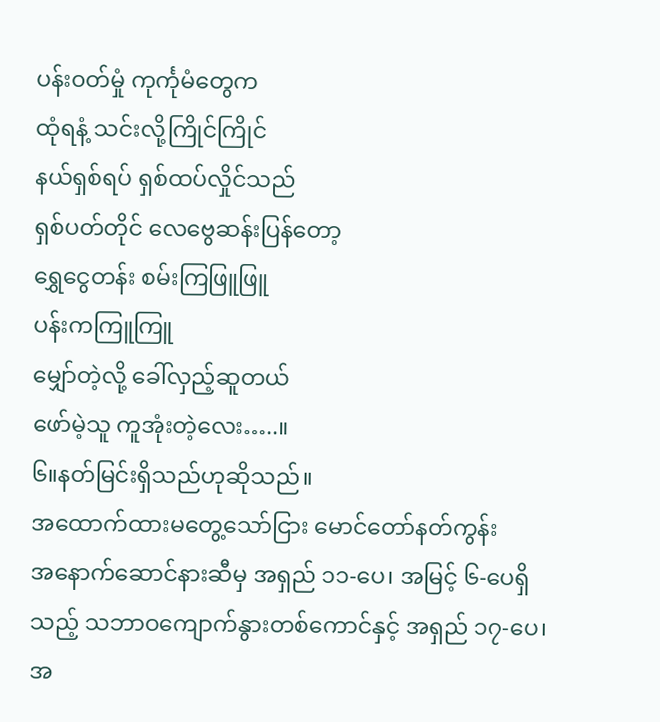ပန်း၀တ်မှုံ ကုင်္ကုမံတွေက
ထုံရနံ့ သင်းလို့ကြိုင်ကြိုင်
နယ်ရှစ်ရပ် ရှစ်ထပ်လှိုင်သည်
ရှစ်ပတ်တိုင် လေဗွေဆန်းပြန်တော့
ရွှေငွေတန်း စမ်းကြဖြူဖြူ
ပန်းကကြူကြူ
မျှော်တဲ့လို့ ခေါ်လှည့်ဆူတယ်
ဖော်မဲ့သူ ကူအုံးတဲ့လေး…..။
၆။နတ်မြင်းရှိသည်ဟုဆိုသည်။
အထောက်ထားမတွေ့သော်ငြား မောင်တော်နတ်ကွန်း
အနောက်ဆောင်နားဆီမှ အရှည် ၁၁-ပေ၊ အမြင့် ၆-ပေရှိသည့် သဘာဝကျောက်နွားတစ်ကောင်နှင့် အရှည် ၁၇-ပေ၊ အ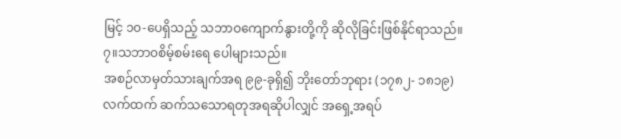မြင့် ၁၀-ပေရှိသည့် သဘာဝကျောက်နွားတို့ကို ဆိုလိုခြင်းဖြစ်နိုင်ရာသည်။
၇။သဘာ၀စိမ့်စမ်းရေ ပေါများသည်။
အစဉ်လာမှတ်သားချက်အရ ၉၉-ခုရှိ၍ ဘိုးတော်ဘုရား (၁၇၈၂- ၁၈၁၉) လက်ထက် ဆက်သသောရတုအရဆိုပါလျှင် အရှေ့အရပ်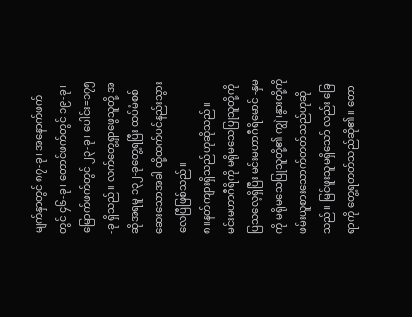မျက်နှာတွင် ၈၇-ခု၊ အနောက်ဖက်တွင် ၄၆-ခု၊ တောင်ဖက်တွင် ၁၉-ခု၊ မြောက်ဖက်တွင် ၂၃-ခု၊ ပေါင်း=၁၇၅-ခု ရှိသည်။ လက်တွေ့ရှာဖွေသူတို့ အဆိုအရမူ ၁၃၂-ခုတွေ့ရပြီး ထပ်မံစစ်ဆေးသောအခါ ထို့ထက်ပင်နည်းသွားလေပြီဖြစ်သည်။
၈။နတ်ကျားရှိသည်ဟုဆိုသည်။
မင်းမဟာဂီရိကို မရိုမသေပြုသူတို့ကို ပြသလေ့ရှိပြီး မင်းမဟာဂီရိမောင် -နှမကို မရိုမသေပြုသူတို့၏ ကျွဲ၊နွားတို့ကို ဖမ်းယူစားသောက်တတ်သည်ဟုဆိုသည်။ မြင်ဖူးသူမရှိသော် လည်း ခြေရာကို တွေ့ရတတ်သည်ဆို၏။ တော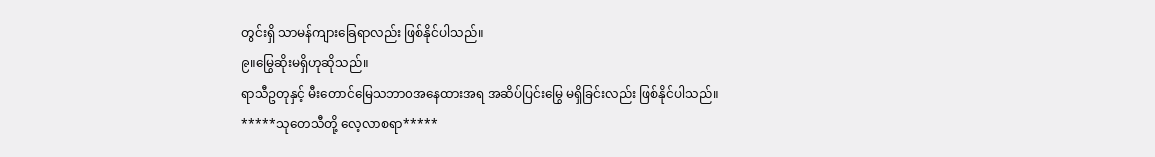တွင်းရှိ သာမန်ကျားခြေရာလည်း ဖြစ်နိုင်ပါသည်။
၉။မြွေဆိုးမရှိဟုဆိုသည်။
ရာသီဥတုနှင့် မီးတောင်မြေသဘာ၀အနေထားအရ အဆိပ်ပြင်းမြွေ မရှိခြင်းလည်း ဖြစ်နိုင်ပါသည်။
*****သုတေသီတို့ လေ့လာစရာ*****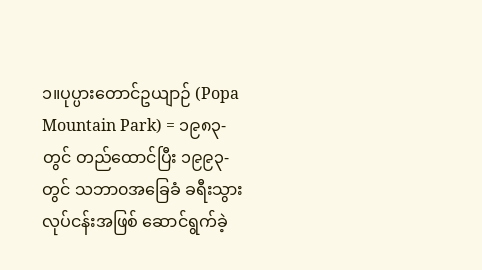၁။ပုပ္ပားတောင်ဥယျာဉ် (Popa Mountain Park) = ၁၉၈၃-တွင် တည်ထောင်ပြီး ၁၉၉၃-တွင် သဘာ၀အခြေခံ ခရီးသွားလုပ်ငန်းအဖြစ် ဆောင်ရွက်ခဲ့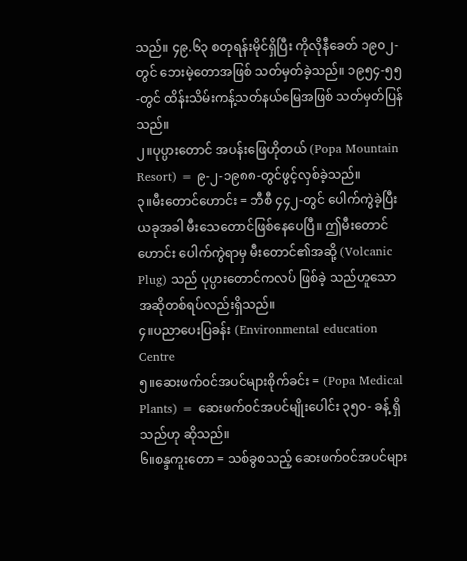သည်။ ၄၉.၆၃ စတုရန်းမိုင်ရှိပြီး ကိုလိုနီခေတ် ၁၉၀၂-တွင် ဘေးမဲ့တောအဖြစ် သတ်မှတ်ခဲ့သည်။ ၁၉၅၄-၅၅-တွင် ထိန်းသိမ်းကန့်သတ်နယ်မြေအဖြစ် သတ်မှတ်ပြန်သည်။
၂။ပုပ္ပားတောင် အပန်းဖြေဟိုတယ် (Popa Mountain Resort) = ၉-၂-၁၉၈၈-တွင်ဖွင့်လှစ်ခဲ့သည်။
၃။မီးတောင်ဟောင်း = ဘီစီ ၄၄၂-တွင် ပေါက်ကွဲခဲ့ပြီး ယခုအခါ မီးသေတောင်ဖြစ်နေပေပြီ။ ဤမီးတောင်ဟောင်း ပေါက်ကွဲရာမှ မီးတောင်၏အဆို့ (Volcanic Plug) သည် ပုပ္ပားတောင်ကလပ် ဖြစ်ခဲ့ သည်ဟူသော အဆိုတစ်ရပ်လည်းရှိသည်။
၄။ပညာပေးပြခန်း (Environmental education Centre
၅။ဆေးဖက်၀င်အပင်များစိုက်ခင်း = (Popa Medical Plants) = ဆေးဖက်၀င်အပင်မျိုးပေါင်း ၃၅၀- ခန့် ရှိသည်ဟု ဆိုသည်။
၆။စန္ဒကူးတော = သစ်ခွစသည့် ဆေးဖက်၀င်အပင်များ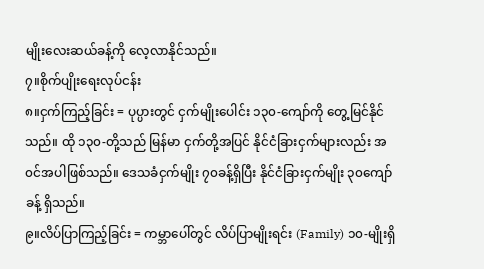မျိုးလေးဆယ်ခန့်ကို လေ့လာနိုင်သည်။
၇။စိုက်ပျိုးရေးလုပ်ငန်း
၈။ငှက်ကြည့်ခြင်း = ပုပ္ပားတွင် ငှက်မျိုးပေါင်း ၁၃၀-ကျော်ကို တွေ့မြင်နိုင်သည်။ ထို ၁၃၀-တို့သည် မြန်မာ ငှက်တို့အပြင် နိုင်ငံခြားငှက်များလည်း အ၀င်အပါဖြစ်သည်။ ဒေသခံငှက်မျိုး ၇၀ခန့်ရှိပြီး နိုင်ငံခြားငှက်မျိုး ၃၀ကျော်ခန့် ရှိသည်။
၉။လိပ်ပြာကြည့်ခြင်း = ကမ္ဘာပေါ်တွင် လိပ်ပြာမျိုးရင်း (Family) ၁၀-မျိုးရှိ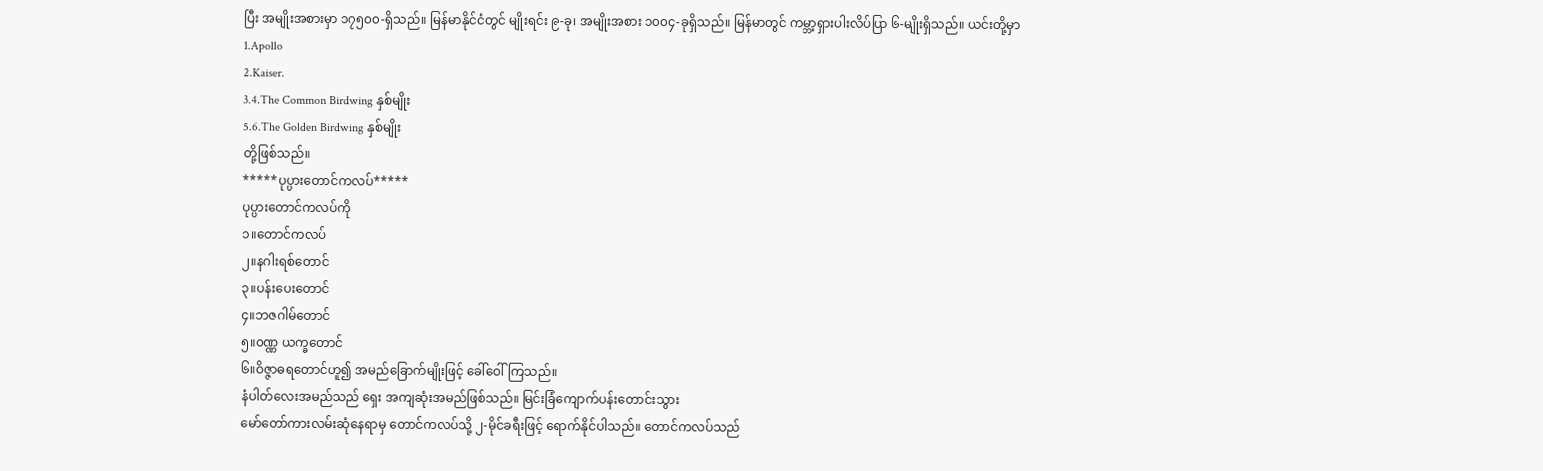ပြီး အမျိုးအစားမှာ ၁၇၅၀၀-ရှိသည်။ မြန်မာနိုင်ငံတွင် မျိုးရင်း ၉-ခု၊ အမျိုးအစား ၁၀၀၄-ခုရှိသည်။ မြန်မာတွင် ကမ္ဘာ့ရှားပါးလိပ်ပြာ ၆-မျိုးရှိသည်။ ယင်းတို့မှာ
1.Apollo
2.Kaiser.
3.4.The Common Birdwing နှစ်မျိုး
5.6.The Golden Birdwing နှစ်မျိုး
တို့ဖြစ်သည်။
*****ပုပ္ပားတောင်ကလပ်*****
ပုပ္ပားတောင်ကလပ်ကို
၁။တောင်ကလပ်
၂။နဂါးရစ်တောင်
၃။ပန်းပေးတောင်
၄။ဘဇဂါမ်တောင်
၅။၀ဏ္ဏ ယက္ခတောင်
၆။ဝိဇ္ဇာဓရတောင်ဟူ၍ အမည်ခြောက်မျိုးဖြင့် ခေါ်ဝေါ်ကြသည်။
နံပါတ်လေးအမည်သည် ရှေး အကျဆုံးအမည်ဖြစ်သည်။ မြင်းခြံကျောက်ပန်းတောင်းသွား
မော်တော်ကားလမ်းဆုံနေရာမှ တောင်ကလပ်သို့ ၂-မိုင်ခရီးဖြင့် ရောက်နိုင်ပါသည်။ တောင်ကလပ်သည်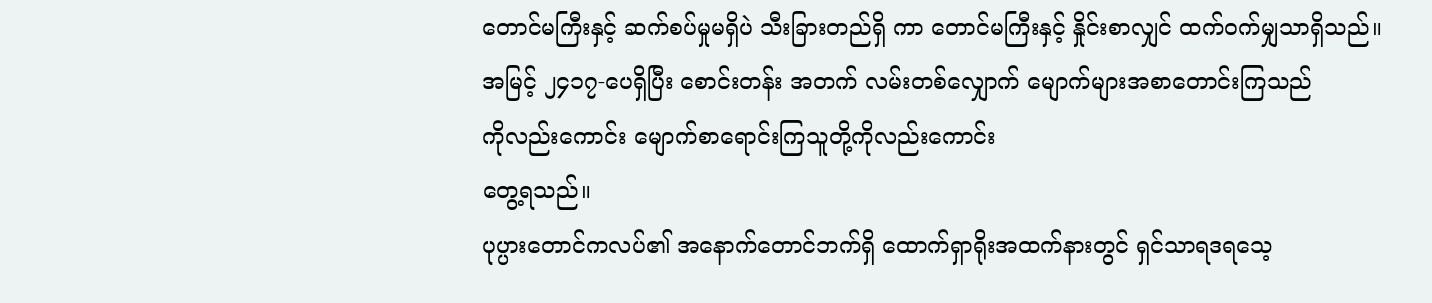တောင်မကြီးနှင့် ဆက်စပ်မှုမရှိပဲ သီးခြားတည်ရှိ ကာ တောင်မကြီးနှင့် နှိုင်းစာလျှင် ထက်၀က်မျှသာရှိသည်။
အမြင့် ၂၄၁၇-ပေရှိပြီး စောင်းတန်း အတက် လမ်းတစ်လျှောက် မျောက်များအစာတောင်းကြသည်
ကိုလည်းကောင်း မျောက်စာရောင်းကြသူတို့ကိုလည်းကောင်း
တွေ့ရသည်။
ပုပ္ပားတောင်ကလပ်၏ အနောက်တောင်ဘက်ရှိ ထောက်ရှာရိုးအထက်နားတွင် ရှင်သာရဒရသေ့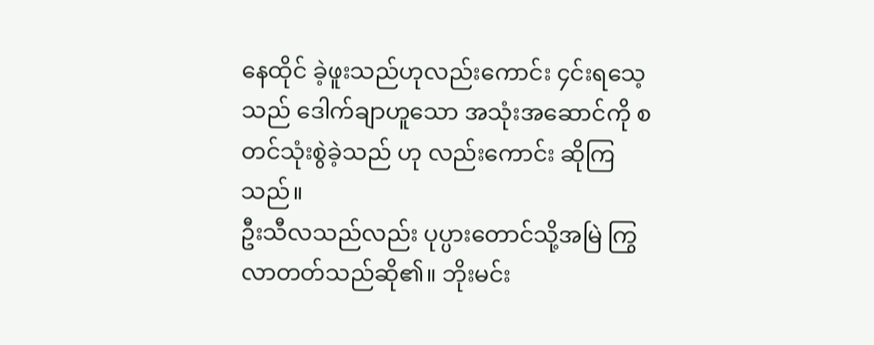နေထိုင် ခဲ့ဖူးသည်ဟုလည်းကောင်း ၄င်းရသေ့သည် ဒေါက်ချာဟူသော အသုံးအဆောင်ကို စတင်သုံးစွဲခဲ့သည် ဟု လည်းကောင်း ဆိုကြသည်။
ဦးသီလသည်လည်း ပုပ္ပားတောင်သို့အမြဲ ကြွလာတတ်သည်ဆို၏။ ဘိုးမင်း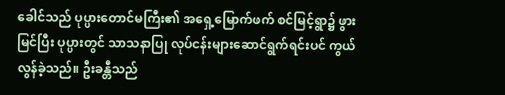ခေါင်သည် ပုပ္ပားတောင်မကြီး၏ အရှေ့မြောက်ဖက် စင်မြင့်ရွာ၌ ဖွားမြင်ပြီး ပုပ္ပားတွင် သာသနာပြု လုပ်ငန်းများဆောင်ရွက်ရင်းပင် ကွယ်လွန်ခဲ့သည်။ ဦးခန္တီသည်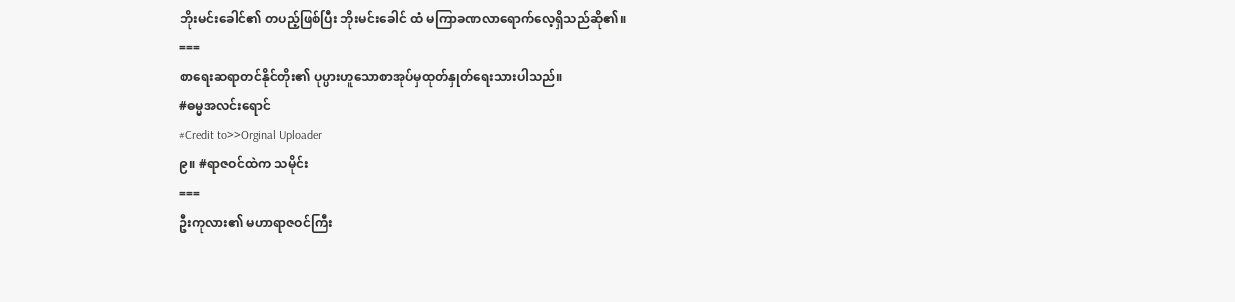ဘိုးမင်းခေါင်၏ တပည့်ဖြစ်ပြီး ဘိုးမင်းခေါင် ထံ မကြာခဏလာရောက်လေ့ရှိသည်ဆို၏။
===
စာရေးဆရာတင်နိုင်တိုး၏ ပုပ္ပားဟူသောစာအုပ်မှထုတ်နှုတ်ရေးသားပါသည်။
#ဓမ္မအလင်းရောင်
#Credit to>>Orginal Uploader
၉။ #ရာဇဝင်ထဲက သမိုင်း
===
ဦးကုလား၏ မဟာရာဇဝင်ကြီး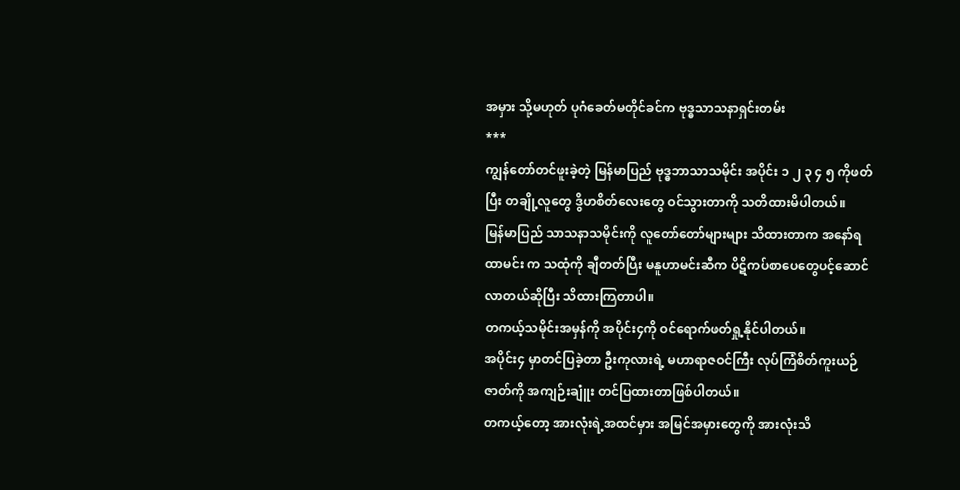အမှား သို့မဟုတ် ပုဂံခေတ်မတိုင်ခင်က ဗုဒ္ဓသာသနာရှင်းတမ်း
***
ကျွန်တော်တင်ဖူးခဲ့တဲ့ မြန်မာပြည် ဗုဒ္ဓဘာသာသမိုင်း အပိုင်း ၁ ၂ ၃ ၄ ၅ ကိုဖတ်ပြီး တချို့လူတွေ ဒွိဟစိတ်လေးတွေ ဝင်သွားတာကို သတိထားမိပါတယ်။
မြန်မာပြည် သာသနာသမိုင်းကို လူတော်တော်များများ သိထားတာက အနော်ရထာမင်း က သထုံကို ချီတတ်ပြီး မနူဟာမင်းဆီက ပိဋိကပ်စာပေတွေပင့်ဆောင်လာတယ်ဆိုပြီး သိထားကြတာပါ။
တကယ့်သမိုင်းအမှန်ကို အပိုင်း၄ကို ဝင်ရောက်ဖတ်ရှု့နိုင်ပါတယ်။
အပိုင်း၄ မှာတင်ပြခဲ့တာ ဦးကုလားရဲ့ မဟာရာဇဝင်ကြီး လုပ်ကြံစိတ်ကူးယဉ်ဇာတ်ကို အကျဉ်းချူံး တင်ပြထားတာဖြစ်ပါတယ်။
တကယ့်တော့ အားလုံးရဲ့အထင်မှား အမြင်အမှားတွေကို အားလုံးသိ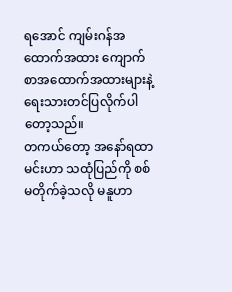ရအောင် ကျမ်းဂန်အထောက်အထား ကျောက်စာအထောက်အထားများနဲ့ ရေးသားတင်ပြလိုက်ပါတော့သည်။
တကယ်တော့ အနော်ရထာမင်းဟာ သထုံပြည်ကို စစ်မတိုက်ခဲ့သလို မနူဟာ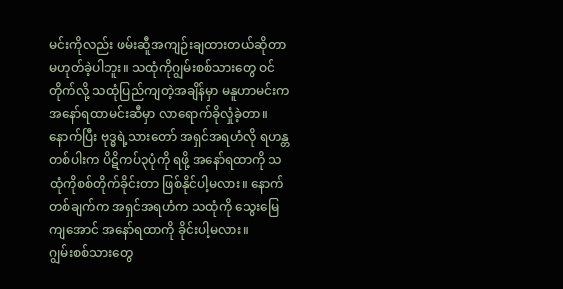မင်းကိုလည်း ဖမ်းဆီူအကျဉ်းချထားတယ်ဆိုတာ မဟုတ်ခဲ့ပါဘူး။ သထုံကိုဂျွမ်းစစ်သားတွေ ဝင်တိုက်လို့ သထုံပြည်ကျတဲ့အချိန်မှာ မနူဟာမင်းက အနော်ရထာမင်းဆီမှာ လာရောက်ခိုလှုံခဲ့တာ။
နောက်ပြီး ဗုဒ္ဓရဲ့သားတော် အရှင်အရဟံလို ရဟန္တတစ်ပါးက ပိဋိကပ်၃ပုံကို ရဖို့ အနော်ရထာကို သထုံကိုစစ်တိုက်ခိုင်းတာ ဖြစ်နိုင်ပါ့မလား။ နောက်တစ်ချက်က အရှင်အရဟံက သထုံကို သွေးမြေကျအောင် အနော်ရထာကို ခိုင်းပါ့မလား။
ဂျွမ်းစစ်သားတွေ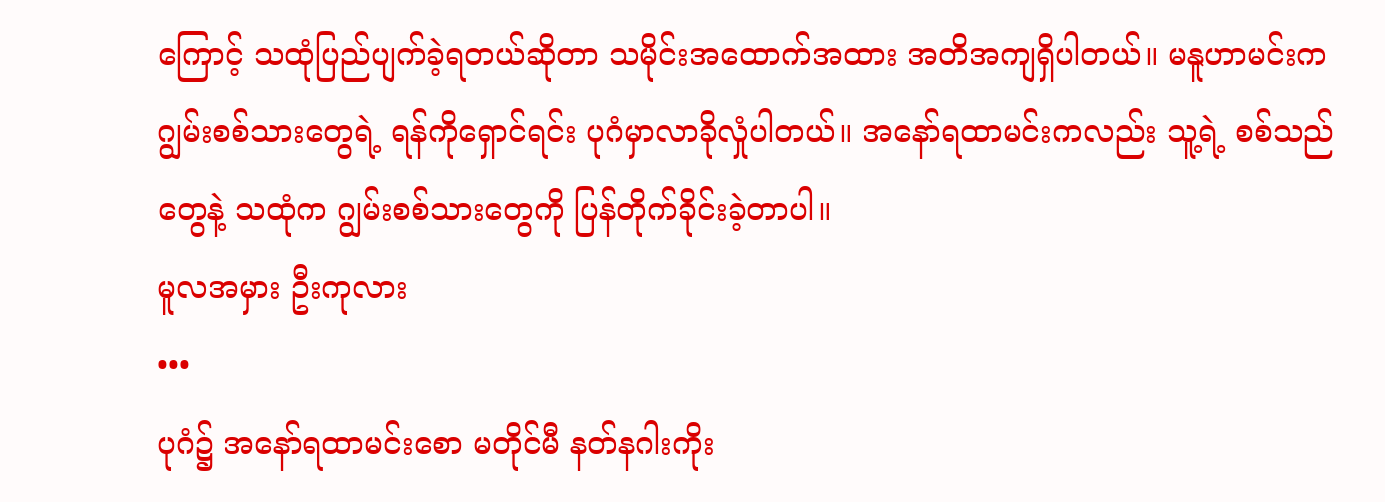ကြောင့် သထုံပြည်ပျက်ခဲ့ရတယ်ဆိုတာ သမိုင်းအထောက်အထား အတိအကျရှိပါတယ်။ မနူဟာမင်းက ဂျွမ်းစစ်သားတွေရဲ့ ရန်ကိုရှောင်ရင်း ပုဂံမှာလာခိုလှုံပါတယ်။ အနော်ရထာမင်းကလည်း သူ့ရဲ့ စစ်သည်တွေနဲ့ သထုံက ဂျွမ်းစစ်သားတွေကို ပြန်တိုက်ခိုင်းခဲ့တာပါ။
မူလအမှား ဦးကုလား
•••
ပုဂံ၌ အနော်ရထာမင်းစော မတိုင်မီ နတ်နဂါးကိုး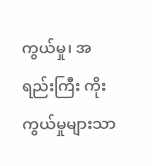ကွယ်မှု၊ အရည်းကြီး ကိုးကွယ်မှုများသာ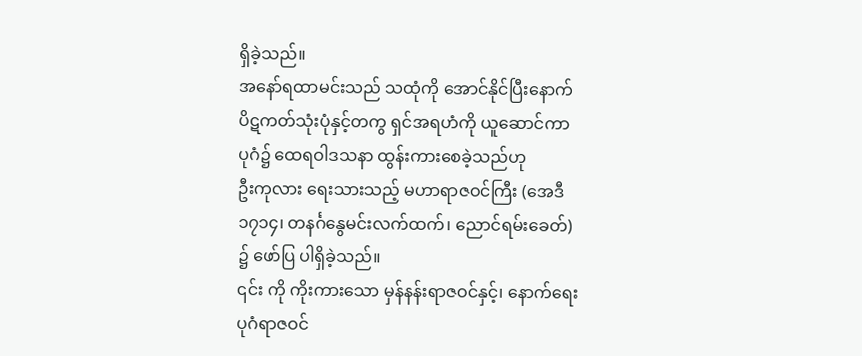ရှိခဲ့သည်။
အနော်ရထာမင်းသည် သထုံကို အောင်နိုင်ပြီးနောက် ပိဋကတ်သုံးပုံနှင့်တကွ ရှင်အရဟံကို ယူဆောင်ကာ ပုဂံ၌ ထေရဝါဒသနာ ထွန်းကားစေခဲ့သည်ဟု
ဦးကုလား ရေးသားသည့် မဟာရာဇဝင်ကြီး (အေဒီ၁၇၁၄၊ တနင်္ဂနွေမင်းလက်ထက်၊ ညောင်ရမ်းခေတ်) ၌ ဖော်ပြ ပါရှိခဲ့သည်။
၎င်း ကို ကိုးကားသော မှန်နန်းရာဇဝင်နှင့်၊ နောက်ရေး ပုဂံရာဇဝင်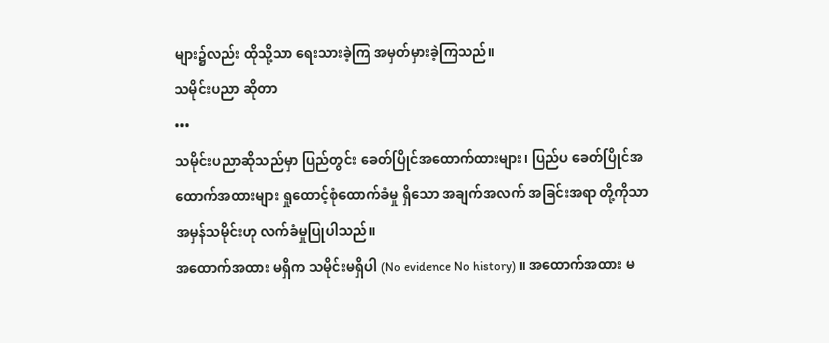များ၌လည်း ထိုသို့သာ ရေးသားခဲ့ကြ အမှတ်မှားခဲ့ကြသည်။
သမိုင်းပညာ ဆိုတာ
•••
သမိုင်းပညာဆိုသည်မှာ ပြည်တွင်း ခေတ်ပြိုင်အထောက်ထားများ၊ ပြည်ပ ခေတ်ပြိုင်အထောက်အထားများ ရှုထောင့်စုံထောက်ခံမှု ရှိသော အချက်အလက် အခြင်းအရာ တို့ကိုသာ အမှန်သမိုင်းဟု လက်ခံမှုပြုပါသည်။
အထောက်အထား မရှိက သမိုင်းမရှိပါ (No evidence No history) ။ အထောက်အထား မ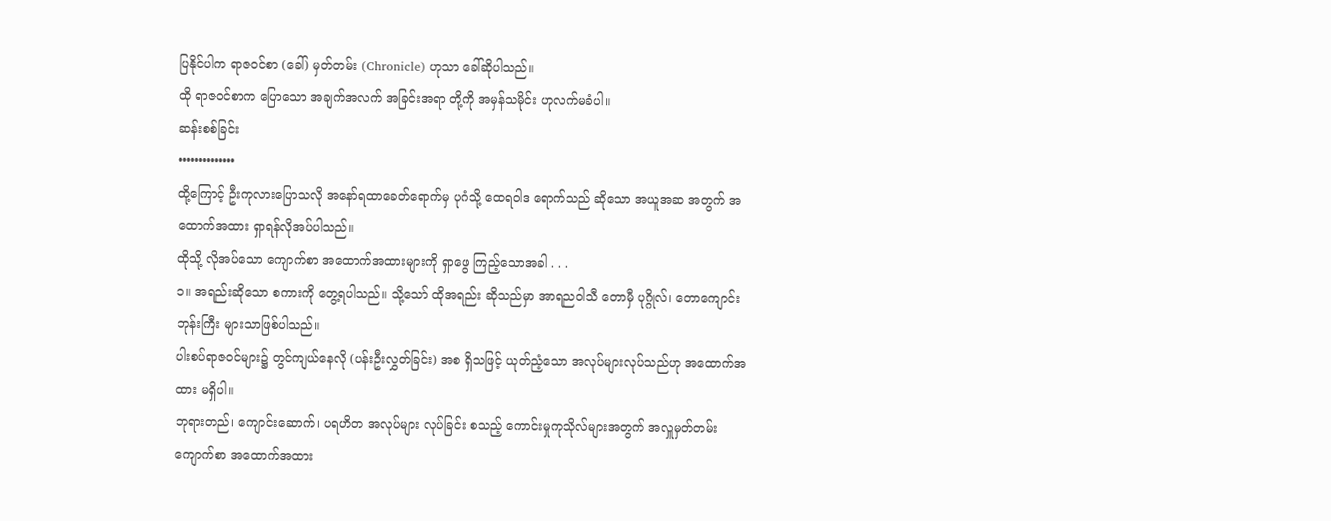ပြနိုင်ပါက ရာဇဝင်စာ (ခေါ်) မှတ်တမ်း (Chronicle) ဟုသာ ခေါ်ဆိုပါသည်။
ထို ရာဇဝင်စာက ပြောသော အချက်အလက် အခြင်းအရာ တို့ကို အမှန်သမိုင်း ဟုလက်မခံပါ။
ဆန်းစစ်ခြင်း
••••••••••••••
ထို့ကြောင့် ဦးကုလားပြောသလို အနော်ရထာခေတ်ရောက်မှ ပုဂံသို့ ထေရဝါဒ ရောက်သည် ဆိုသော အယူအဆ အတွက် အထောက်အထား ရှာရန်လိုအပ်ပါသည်။
ထိုသို့ လိုအပ်သော ကျောက်စာ အထောက်အထားများကို ရှာဖွေ ကြည့်သောအခါ . . .
၁။ အရည်းဆိုသော စကားကို တွေ့ရပါသည်။ သို့သော် ထိုအရည်း ဆိုသည်မှာ အာရညဝါသီ တောမှီ ပုဂ္ဂိုလ်၊ တောကျောင်း ဘုန်းကြီး များသာဖြစ်ပါသည်။
ပါးစပ်ရာဇဝင်များ၌ တွင်ကျယ်နေလို (ပန်းဦးလွှတ်ခြင်း) အစ ရှိသဖြင့် ယုတ်ညံ့သော အလုပ်များလုပ်သည်ဟု အထောက်အထား မရှိပါ။
ဘုရားတည်၊ ကျောင်းဆောက်၊ ပရဟိတ အလုပ်များ လုပ်ခြင်း စသည့် ကောင်းမှုကုသိုလ်များအတွက် အလှူမှတ်တမ်း ကျောက်စာ အထောက်အထား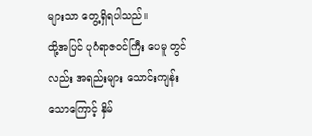များသာ တွေ့ရှိရပါသည်။
ထို့အပြင် ပုဂံရာဇဝင်ကြီး ပေမူ တွင်လည်း အရည်းများ သောင်းကျန်းသောကြောင့် နှိမ်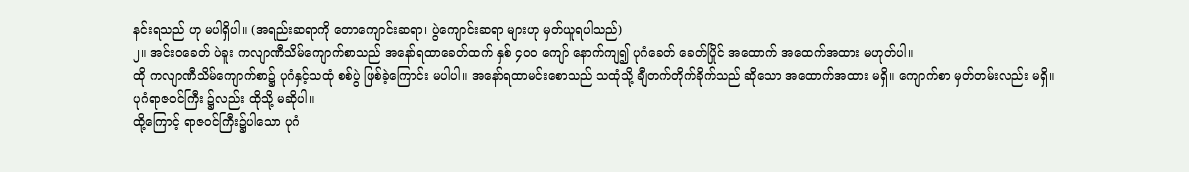နင်းရသည် ဟု မပါရှိပါ။ (အရည်းဆရာကို တောကျောင်းဆရာ၊ ပွဲကျောင်းဆရာ များဟု မှတ်ယူရပါသည်)
၂။ အင်းဝခေတ် ပဲခူး ကလျာဏီသိမ်ကျောက်စာသည် အနော်ရထာခေတ်ထက် နှစ် ၄၀၀ ကျော် နောက်ကျ၍ ပုဂံခေတ် ခေတ်ပြိုင် အထောက် အထေက်အထား မဟုတ်ပါ။
ထို ကလျာဏီသိမ်ကျောက်စာ၌ ပုဂံနှင့်သထုံ စစ်ပွဲ ဖြစ်ခဲ့ကြောင်း မပါပါ။ အနော်ရထာမင်းစောသည် သထုံသို့ ချီတက်တိုက်ခိုက်သည် ဆိုသော အထောက်အထား မရှိ။ ကျောက်စာ မှတ်တမ်းလည်း မရှိ။
ပုဂံရာဇဝင်ကြီး ၌လည်း ထိုသို့ မဆိုပါ။
ထို့ကြောင့် ရာဇဝင်ကြီး၌ပါသော ပုဂံ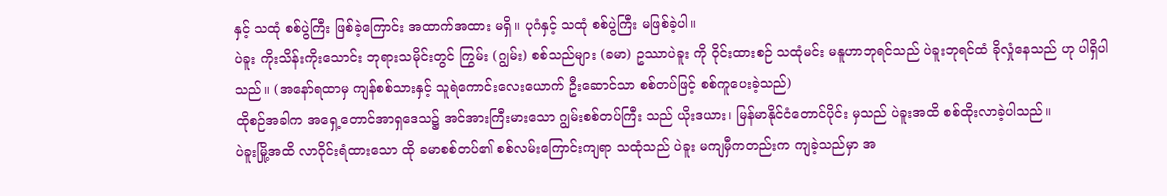နှင့် သထုံ စစ်ပွဲကြီး ဖြစ်ခဲ့ကြောင်း အထာက်အထား မရှိ။ ပုဂံနှင့် သထုံ စစ်ပွဲကြီး မဖြစ်ခဲ့ပါ။
ပဲခူး ကိုးသိန်းကိုးသောင်း ဘုရားသမိုင်းတွင် ကြွမ်း (ဂျွမ်း) စစ်သည်များ (ခမာ) ဥဿာပဲခူး ကို ဝိုင်းထားစဉ် သထုံမင်း မနူဟာဘုရင်သည် ပဲခူးဘုရင်ထံ ခိုလှုံနေသည် ဟု ပါရှိပါသည်။ (အနော်ရထာမှ ကျန်စစ်သားနှင့် သူရဲကောင်းလေးယောက် ဦးဆောင်သာ စစ်တပ်ဖြင့် စစ်ကူပေးခဲ့သည်)
ထိုစဉ်အခါက အရှေ့တောင်အာရှဒေသ၌ အင်အားကြီးမားသော ဂျွမ်းစစ်တပ်ကြီး သည် ယိုးဒယား၊ မြန်မာနိုင်ငံတောင်ပိုင်း မှသည် ပဲခူးအထိ စစ်ထိုးလာခဲ့ပါသည်။
ပဲခူးမြို့အထိ လာဝိုင်းရံထားသော ထို ခမာစစ်တပ်၏ စစ်လမ်းကြောင်းကျရာ သထုံသည် ပဲခူး မကျမှီကတည်းက ကျခဲ့သည်မှာ အ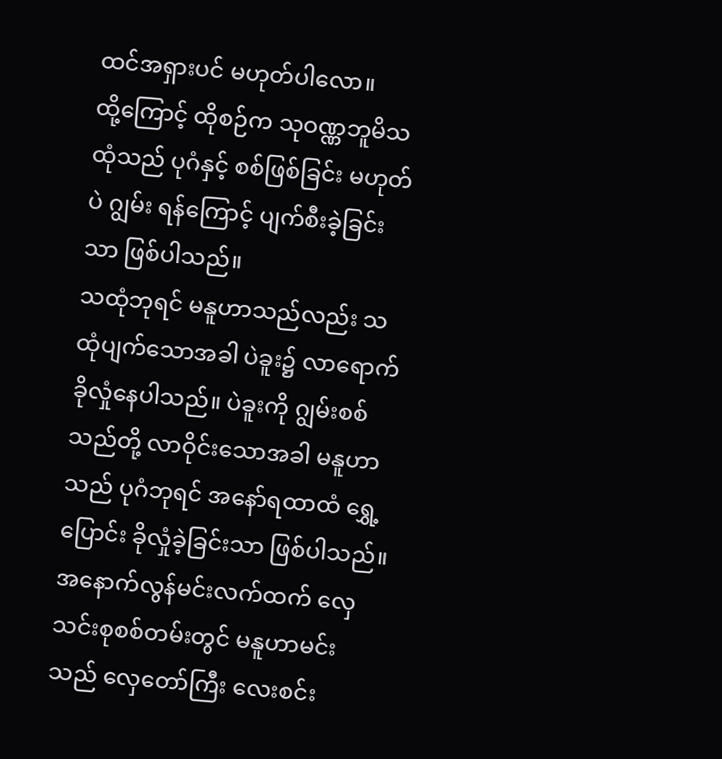ထင်အရှားပင် မဟုတ်ပါလော။
ထို့ကြောင့် ထိုစဉ်က သုဝဏ္ဏဘူမိသထုံသည် ပုဂံနှင့် စစ်ဖြစ်ခြင်း မဟုတ်ပဲ ဂျွမ်း ရန်ကြောင့် ပျက်စီးခဲ့ခြင်းသာ ဖြစ်ပါသည်။
သထုံဘုရင် မနူဟာသည်လည်း သထုံပျက်သောအခါ ပဲခူး၌ လာရောက်ခိုလှုံနေပါသည်။ ပဲခူးကို ဂျွမ်းစစ်သည်တို့ လာဝိုင်းသောအခါ မနူဟာသည် ပုဂံဘုရင် အနော်ရထာထံ ရွှေ့ပြောင်း ခိုလှုံခဲ့ခြင်းသာ ဖြစ်ပါသည်။
အနောက်လွန်မင်းလက်ထက် လှေသင်းစုစစ်တမ်းတွင် မနူဟာမင်းသည် လှေတော်ကြီး လေးစင်း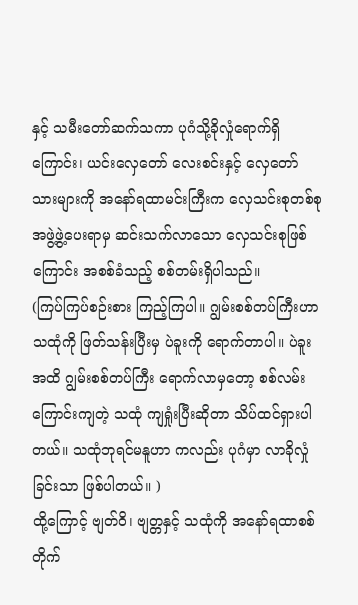နှင့် သမီးတော်ဆက်သကာ ပုဂံသို့ခိုလှုံရောက်ရှိကြောင်း၊ ယင်းလှေတော် လေးစင်းနှင့် လှေတော်သားများကို အနော်ရထာမင်းကြီးက လှေသင်းစုတစ်စု အဖွဲ့ဖွဲ့ပေးရာမှ ဆင်းသက်လာသော လှေသင်းစုဖြစ်ကြောင်း အစစ်ခံသည့် စစ်တမ်းရှိပါသည်။
(ကြပ်ကြပ်စဉ်းစား ကြည့်ကြပါ။ ဂျွမ်းစစ်တပ်ကြီးဟာ သထုံကို ဖြတ်သန်းပြီးမှ ပဲခူးကို ရောက်တာပါ။ ပဲခူးအထိ ဂျွမ်းစစ်တပ်ကြီး ရောက်လာမှတော့ စစ်လမ်းကြောင်းကျတဲ့ သထုံ ကျရှုံးပြီးဆိုတာ သိပ်ထင်ရှားပါတယ်။ သထုံဘုရင်မနူဟာ ကလည်း ပုဂံမှာ လာခိုလှုံခြင်းသာ ဖြစ်ပါတယ်။ )
ထို့ကြောင့် ဗျတ်ဝိ၊ ဗျတ္တနှင့် သထုံကို အနော်ရထာစစ်တိုက်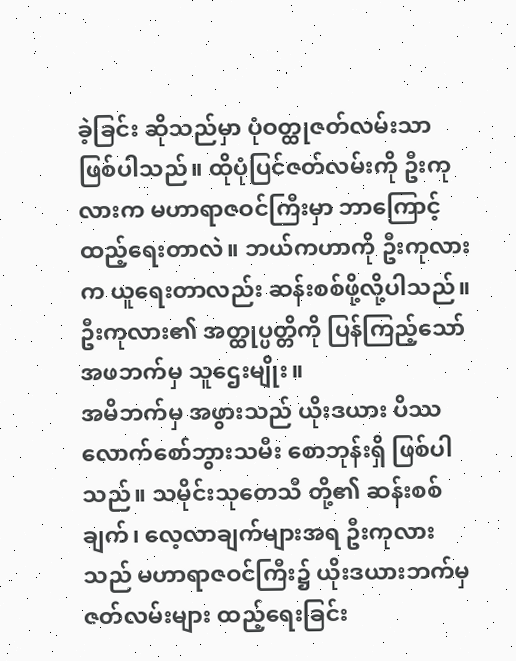ခဲ့ခြင်း ဆိုသည်မှာ ပုံဝတ္ထုဇတ်လမ်းသာ ဖြစ်ပါသည်။ ထိုပုံပြင်ဇတ်လမ်းကို ဦးကုလားက မဟာရာဇဝင်ကြီးမှာ ဘာကြောင့်ထည့်ရေးတာလဲ။ ဘယ်ကဟာကို ဦးကုလားက ယူရေးတာလည်း ဆန်းစစ်ဖို့လို့ပါသည်။
ဦးကုလား၏ အတ္ထုပ္ပတ္တိကို ပြန်ကြည့်သော် အဖဘက်မှ သူဌေးမျိုး။
အမိဘက်မှ အဖွားသည် ယိုးဒယား ပိဿလောက်စော်ဘွားသမီး စောဘုန်းရှိ ဖြစ်ပါသည်။ သမိုင်းသုတေသီ တို့၏ ဆန်းစစ်ချက်၊ လေ့လာချက်များအရ ဦးကုလားသည် မဟာရာဇဝင်ကြီး၌ ယိုးဒယားဘက်မှ ဇတ်လမ်းများ ထည့်ရေးခြင်း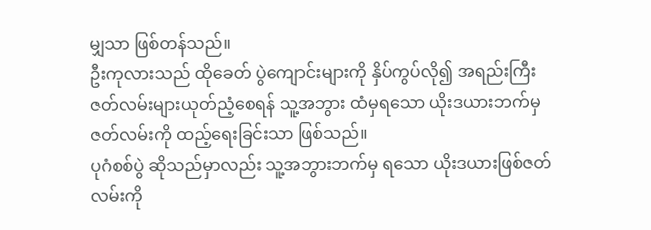မျှသာ ဖြစ်တန်သည်။
ဦးကုလားသည် ထိုခေတ် ပွဲကျောင်းများကို နှိပ်ကွပ်လို၍ အရည်းကြီးဇတ်လမ်းများယုတ်ညံ့စေရန် သူ့အဘွား ထံမှရသော ယိုးဒယားဘက်မှ ဇတ်လမ်းကို ထည့်ရေးခြင်းသာ ဖြစ်သည်။
ပုဂံစစ်ပွဲ ဆိုသည်မှာလည်း သူ့အဘွားဘက်မှ ရသော ယိုးဒယားဖြစ်ဇတ်လမ်းကို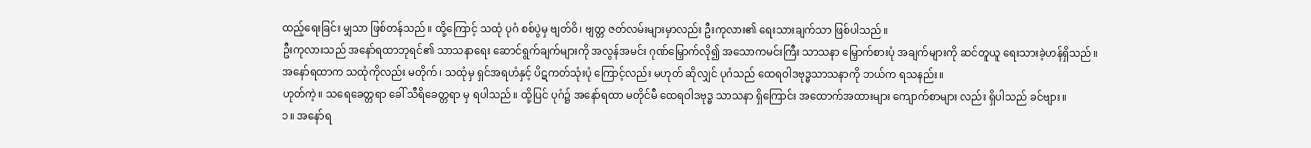ထည့်ရေးခြင်း မျှသာ ဖြစ်တန်သည်။ ထို့ကြောင့် သထုံ ပုဂံ စစ်ပွဲမှ ဗျတ်ဝိ၊ ဗျတ္တ ဇတ်လမ်းများမှာလည်း ဦးကုလား၏ ရေးသားချက်သာ ဖြစ်ပါသည်။
ဦးကုလားသည် အနော်ရထာဘုရင်၏ သာသနာရေး ဆောင်ရွက်ချက်များကို အလွန်အမင်း ဂုဏ်မြှောက်လို၍ အသောကမင်းကြီး သာသနာ မြှောက်စားပုံ အချက်များကို ဆင်တူယူ ရေးသားခဲ့ဟန်ရှိသည်။
အနော်ရထာက သထုံကိုလည်း မတိုက်၊ သထုံမှ ရှင်အရဟံနှင့် ပိဋကတ်သုံးပုံ ကြောင့်လည်း မဟုတ် ဆိုလျှင် ပုဂံသည် ထေရဝါဒဗုဒ္ဓသာသနာကို ဘယ်က ရသနည်း။
ဟုတ်ကဲ့။ သရေခေတ္တရာ ခေါ် သီရိခေတ္တရာ မှ ရပါသည်။ ထို့ပြင် ပုဂံ၌ အနော်ရထာ မတိုင်မီ ထေရဝါဒဗုဒ္ဓ သာသနာ ရှိကြောင်း အထောက်အထားများ ကျောက်စာများ လည်း ရှိပါသည် ခင်ဗျား။
၁။ အနော်ရ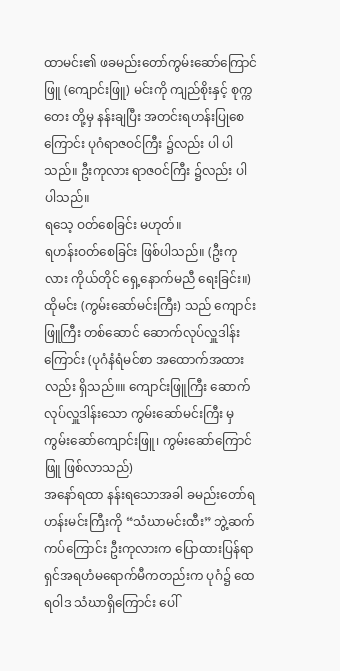ထာမင်း၏ ဖခမည်းတော်ကွမ်းဆော်ကြောင်ဖြူ (ကျောင်းဖြူ) မင်းကို ကျည်စိုးနှင့် စုက္ကတေး တို့မှ နန်းချပြီး အတင်းရဟန်းပြုစေကြောင်း ပုဂံရာဇဝင်ကြီး ၌လည်း ပါ ပါသည်။ ဦးကုလား ရာဇဝင်ကြီး ၌လည်း ပါပါသည်။
ရသေ့ ဝတ်စေခြင်း မဟုတ်။
ရဟန်းဝတ်စေခြင်း ဖြစ်ပါသည်။ (ဦးကုလား ကိုယ်တိုင် ရှေ့နောက်မညီ ရေးခြင်း။) ထိုမင်း (ကွမ်းဆော်မင်းကြီး) သည် ကျောင်းဖြူကြီး တစ်ဆောင် ဆောက်လုပ်လှူဒါန်းကြောင်း (ပုဂံနံရံမင်စာ အထောက်အထားလည်း ရှိသည်။။ ကျောင်းဖြူကြီး ဆောက်လုပ်လှူဒါန်းသော ကွမ်းဆော်မင်းကြီး မှ ကွမ်းဆော်ကျောင်းဖြူ၊ ကွမ်းဆော်ကြောင်ဖြူ ဖြစ်လာသည်)
အနော်ရထာ နန်းရသောအခါ ခမည်းတော်ရဟန်းမင်းကြီးကို “သံဃာမင်းထီး” ဘွဲ့ဆက်ကပ်ကြောင်း ဦးကုလားက ပြောထားပြန်ရာ ရှင်အရဟံမရောက်မီကတည်းက ပုဂံ၌ ထေရဝါဒ သံဃာရှိကြောင်း ပေါ်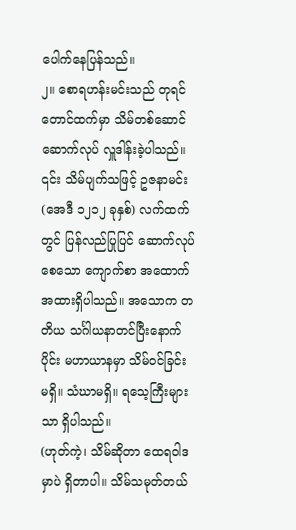ပေါက်နေပြန်သည်။
၂။ စောရဟန်းမင်းသည် တုရင်တောင်ထက်မှာ သိမ်တစ်ဆောင် ဆောက်လုပ် လှူဒါန်းခဲ့ပါသည်။ ၎င်း သိမ်ပျက်သဖြင့် ဥဇနာမင်း (အေဒီ ၁၂၁၂ ခုနှစ်) လက်ထက်တွင် ပြန်လည်ပြုပြင် ဆောက်လုပ်စေသော ကျောက်စာ အထောက်အထားရှိပါသည်။ အသောက တတိယ သင်္ဂါယနာတင်ပြီးနောက်ပိုင်း မဟာယာနမှာ သိမ်ဝင်ခြင်း မရှိ။ သံဃာမရှိ။ ရသေ့ကြီးများသာ ရှိပါသည်။
(ဟုတ်ကဲ့၊ သိမ်ဆိုတာ ထေရဝါဒ မှာပဲ ရှိတာပါ။ သိမ်သမုတ်တယ်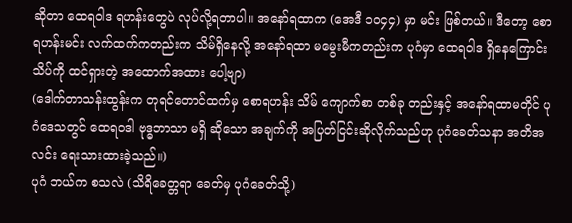ဆိုတာ ထေရဝါဒ ရဟန်းတွေပဲ လုပ်လို့ရတာပါ။ အနော်ရထာက (အေဒီ ၁၀၄၄) မှာ မင်း ဖြစ်တယ်။ ဒီတော့ စောရဟန်းမင်း လက်ထက်ကတည်းက သိမ်ရှိနေလို့ အနော်ရထာ မမွေးမီကတည်းက ပုဂံမှာ ထေရဝါဒ ရှိနေကြောင်း သိပ်ကို ထင်ရှားတဲ့ အထောက်အထား ပေါ့ဗျာ)
(ဒေါက်တာသန်းထွန်းက တုရင်တောင်ထက်မှ စောရဟန်း သိမ် ကျောက်စာ တစ်ခု တည်းနှင့် အနော်ရထာမတိုင် ပုဂံဒေသတွင် ထေရဝဒါ ဗုဒ္ဓဘာသာ မရှိ ဆိုသော အချက်ကို အပြတ်ငြင်းဆိုလိုက်သည်ဟု ပုဂံခေတ်သနာ အတိအလင်း ရေးသားထားခဲ့သည်။)
ပုဂံ ဘယ်က စသလဲ (သိရိခေတ္တရာ ခေတ်မှ ပုဂံခေတ်သို့)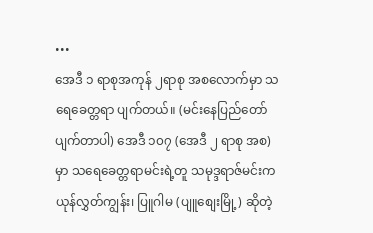•••
အေဒီ ၁ ရာစုအကုန် ၂ရာစု အစလောက်မှာ သရေခေတ္တရာ ပျက်တယ်။ (မင်းနေပြည်တော် ပျက်တာပါ) အေဒီ ၁၀၇ (အေဒီ ၂ ရာစု အစ)မှာ သရေခေတ္တရာမင်းရဲ့တူ သမုဒ္ဒရာဇ်မင်းက ယုန်လွှတ်ကျွန်း၊ ပြူဂါမ (ပျူစျေးမြို့) ဆိုတဲ့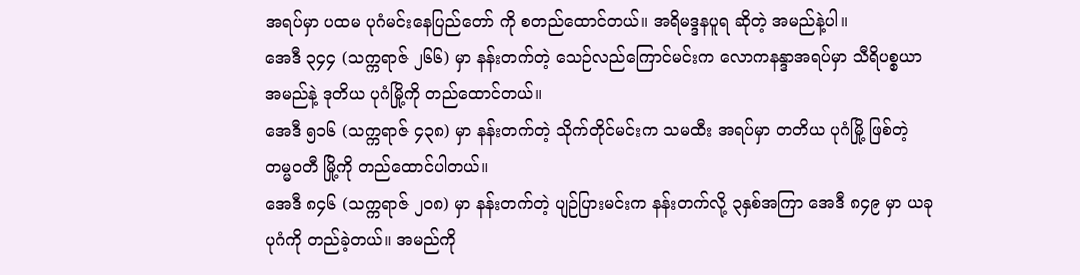အရပ်မှာ ပထမ ပုဂံမင်းနေပြည်တော် ကို စတည်ထောင်တယ်။ အရိမဒ္ဒနပူရ ဆိုတဲ့ အမည်နဲ့ပါ။
အေဒီ ၃၄၄ (သက္ကရာဇ် ၂၆၆) မှာ နန်းတက်တဲ့ သေဉ်လည်ကြောင်မင်းက လောကနန္ဒာအရပ်မှာ သီရိပစ္စယာ အမည်နဲ့ ဒုတိယ ပုဂံမြို့ကို တည်ထောင်တယ်။
အေဒီ ၅၁၆ (သက္ကရာဇ် ၄၃၈) မှာ နန်းတက်တဲ့ သိုက်တိုင်မင်းက သမထီး အရပ်မှာ တတိယ ပုဂံမြို့ ဖြစ်တဲ့ တမ္မဝတီ မြို့ကို တည်ထောင်ပါတယ်။
အေဒီ ၈၄၆ (သက္ကရာဇ် ၂၀၈) မှာ နန်းတက်တဲ့ ပျဉ်ပြားမင်းက နန်းတက်လို့ ၃နှစ်အကြာ အေဒီ ၈၄၉ မှာ ယခု ပုဂံကို တည်ခဲ့တယ်။ အမည်ကို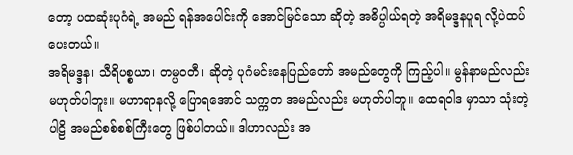တော့ ပထဆုံးပုဂံရဲ့ အမည် ရန်အပေါင်းကို အောင်မြင်သော ဆိုတဲ့ အဓိပ္ပါယ်ရတဲ့ အရိမဒ္ဒနပူရ လို့ပဲထပ်ပေးတယ်။
အရိမဒ္ဒန၊ သီရိပစ္စယာ၊ တမ္ပဝတီ၊ ဆိုတဲ့ ပုဂံမင်းနေပြည်တော် အမည်တွေကို ကြည့်ပါ။ မွန်နာမည်လည်း မဟုတ်ပါဘူး။ မဟာရာနလို့ ပြောရအောင် သက္ကတ အမည်လည်း မဟုတ်ပါဘူ။ ထေရဝါဒ မှာသာ သုံးတဲ့ ပါဠိ အမည်စစ်စစ်ကြီးတွေ ဖြစ်ပါတယ်။ ဒါဟာလည်း အ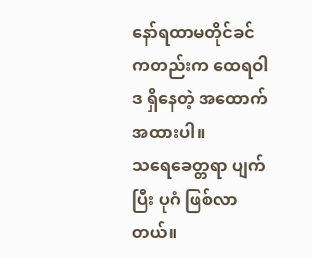နော်ရထာမတိုင်ခင် ကတည်းက ထေရဝါဒ ရှိနေတဲ့ အထောက်အထားပါ။
သရေခေတ္တရာ ပျက်ပြီး ပုဂံ ဖြစ်လာတယ်။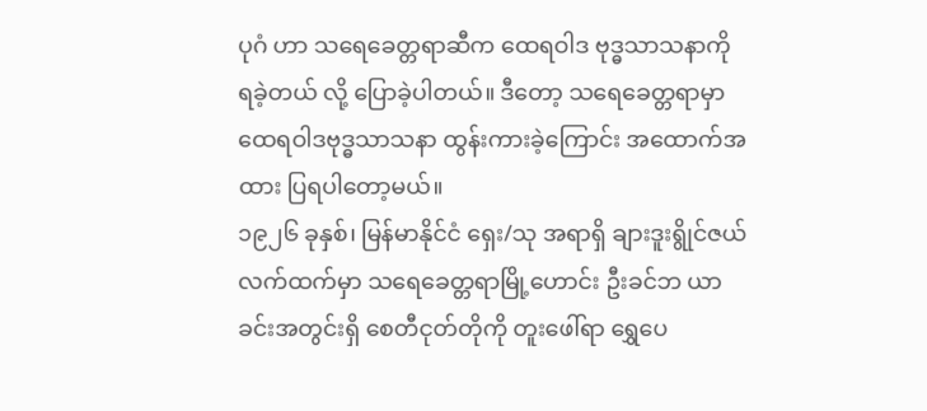ပုဂံ ဟာ သရေခေတ္တရာဆီက ထေရဝါဒ ဗုဒ္ဓသာသနာကို ရခဲ့တယ် လို့ ပြောခဲ့ပါတယ်။ ဒီတော့ သရေခေတ္တရာမှာ ထေရဝါဒဗုဒ္ဓသာသနာ ထွန်းကားခဲ့ကြောင်း အထောက်အထား ပြရပါတော့မယ်။
၁၉၂၆ ခုနှစ်၊ မြန်မာနိုင်ငံ ရှေး/သု အရာရှိ ချားဒူးရွိုင်ဇယ် လက်ထက်မှာ သရေခေတ္တရာမြို့ဟောင်း ဦးခင်ဘ ယာခင်းအတွင်းရှိ စေတီငုတ်တိုကို တူးဖေါ်ရာ ရွှေပေ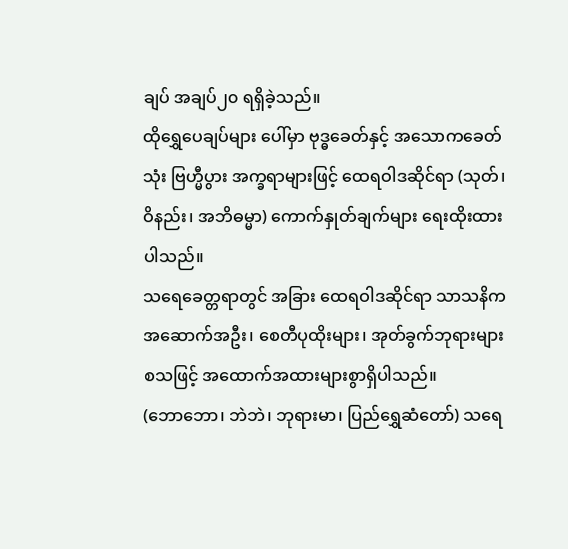ချပ် အချပ်၂၀ ရရှိခဲ့သည်။
ထိုရွှေပေချပ်များ ပေါ်မှာ ဗုဒ္ဓခေတ်နှင့် အသောကခေတ်သုံး ဗြဟ္မီပွား အက္ခရာများဖြင့် ထေရဝါဒဆိုင်ရာ (သုတ်၊ ဝိနည်း၊ အဘိဓမ္မာ) ကောက်နှုတ်ချက်များ ရေးထိုးထားပါသည်။
သရေခေတ္တရာတွင် အခြား ထေရဝါဒဆိုင်ရာ သာသနိက အဆောက်အဦး၊ စေတီပုထိုးများ၊ အုတ်ခွက်ဘုရားများ စသဖြင့် အထောက်အထားများစွာရှိပါသည်။
(ဘောဘော၊ ဘဲဘဲ၊ ဘုရားမာ၊ ပြည်ရွှေဆံတော်) သရေ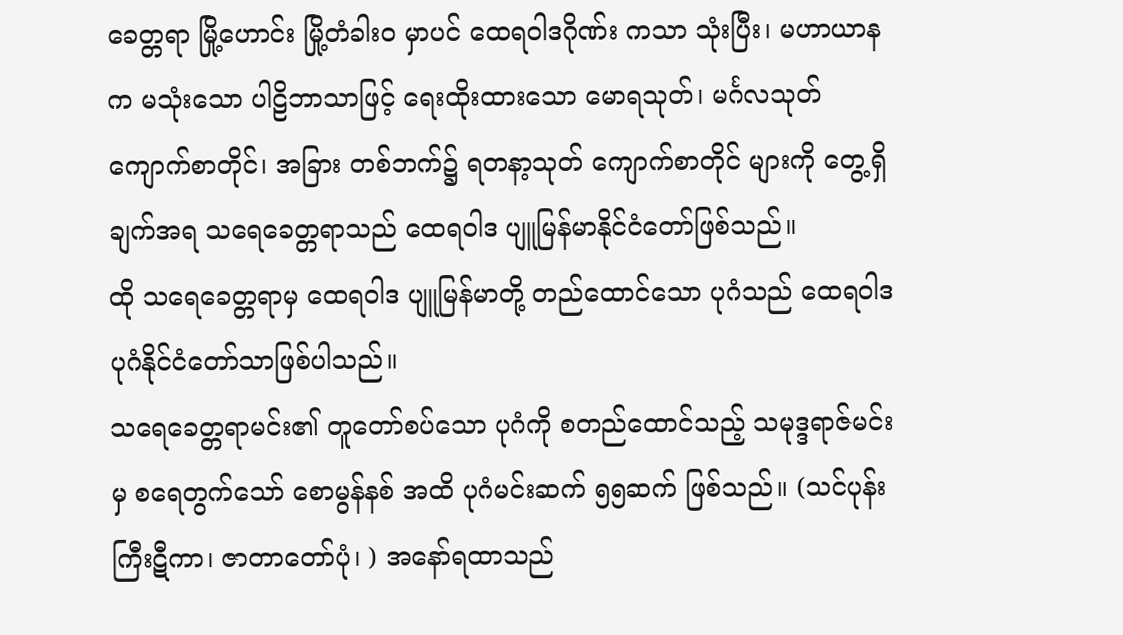ခေတ္တရာ မြို့ဟောင်း မြို့တံခါးဝ မှာပင် ထေရဝါဒဂိုဏ်း ကသာ သုံးပြီး၊ မဟာယာနက မသုံးသော ပါဠိဘာသာဖြင့် ရေးထိုးထားသော မောရသုတ်၊ မင်္ဂလသုတ် ကျောက်စာတိုင်၊ အခြား တစ်ဘက်၌ ရတနာ့သုတ် ကျောက်စာတိုင် များကို တွေ့ရှိချက်အရ သရေခေတ္တရာသည် ထေရဝါဒ ပျူမြန်မာနိုင်ငံတော်ဖြစ်သည်။
ထို သရေခေတ္တရာမှ ထေရဝါဒ ပျူမြန်မာတို့ တည်ထောင်သော ပုဂံသည် ထေရဝါဒ ပုဂံနိုင်ငံတော်သာဖြစ်ပါသည်။
သရေခေတ္တရာမင်း၏ တူတော်စပ်သော ပုဂံကို စတည်ထောင်သည့် သမုဒ္ဒရာဇ်မင်း မှ စရေတွက်သော် စောမွန်နစ် အထိ ပုဂံမင်းဆက် ၅၅ဆက် ဖြစ်သည်။ (သင်ပုန်းကြီးဋီကာ၊ ဇာတာတော်ပုံ၊ ) အနော်ရထာသည်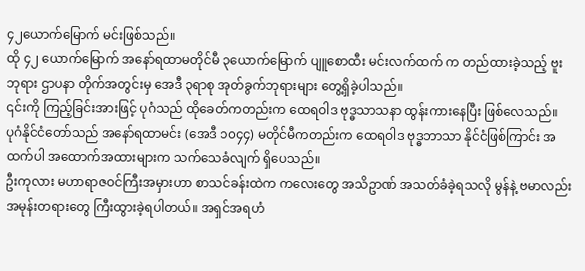၄၂ယောက်မြောက် မင်းဖြစ်သည်။
ထို ၄၂ ယောက်မြောက် အနော်ရထာမတိုင်မီ ၃ယောက်မြောက် ပျူစောထီး မင်းလက်ထက် က တည်ထားခဲ့သည့် ဗူးဘုရား ဌာပနာ တိုက်အတွင်းမှ အေဒီ ၃ရာစု အုတ်ခွက်ဘုရားများ တွေ့ရှိခဲ့ပါသည်။
၎င်းကို ကြည့်ခြင်းအားဖြင့် ပုဂံသည် ထိုခေတ်ကတည်းက ထေရဝါဒ ဗုဒ္ဓသာသနာ ထွန်းကားနေပြီး ဖြစ်လေသည်။
ပုဂံနိုင်ငံတော်သည် အနော်ရထာမင်း (အေဒီ ၁၀၄၄) မတိုင်မီကတည်းက ထေရဝါဒ ဗုဒ္ဓဘာသာ နိုင်ငံဖြစ်ကြာင်း အထက်ပါ အထောက်အထားများက သက်သေခံလျက် ရှိပေသည်။
ဦးကုလား မဟာရာဇဝင်ကြီးအမှားဟာ စာသင်ခန်းထဲက ကလေးတွေ အသိဥာဏ် အသတ်ခံခဲ့ရသလို မွန်နဲ့ ဗမာလည်း အမုန်းတရားတွေ ကြီးထွားခဲ့ရပါတယ်။ အရှင်အရဟံ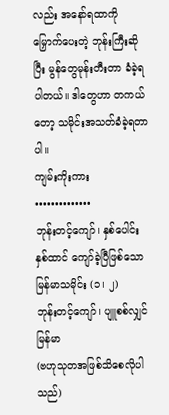လည်း အနော်ရထာကို မြှောက်ပေးတဲ့ ဘုန်းကြီးဆိုပြီး မွန်တွေမုန်းတီးတာ ခံခဲ့ရပါတယ်။ ဒါတွေဟာ တကယ်တော့ သမိုင်းအသတ်ခံခဲ့ရတာပါ။
ကျမ်းကိုးကား
••••••••••••••
ဘုန်းတင့်ကျော်၊ နှစ်ပေါင်းနှစ်ထာင် ကျော်ခဲ့ပြီဖြစ်သော မြန်မာသမိုင်း (၁၊ ၂)
ဘုန်းတင့်ကျော်၊ ပျူစစ်လျှင်မြန်မာ
(ဗဟုသုတအဖြစ်သိစေလိုပါသည်)